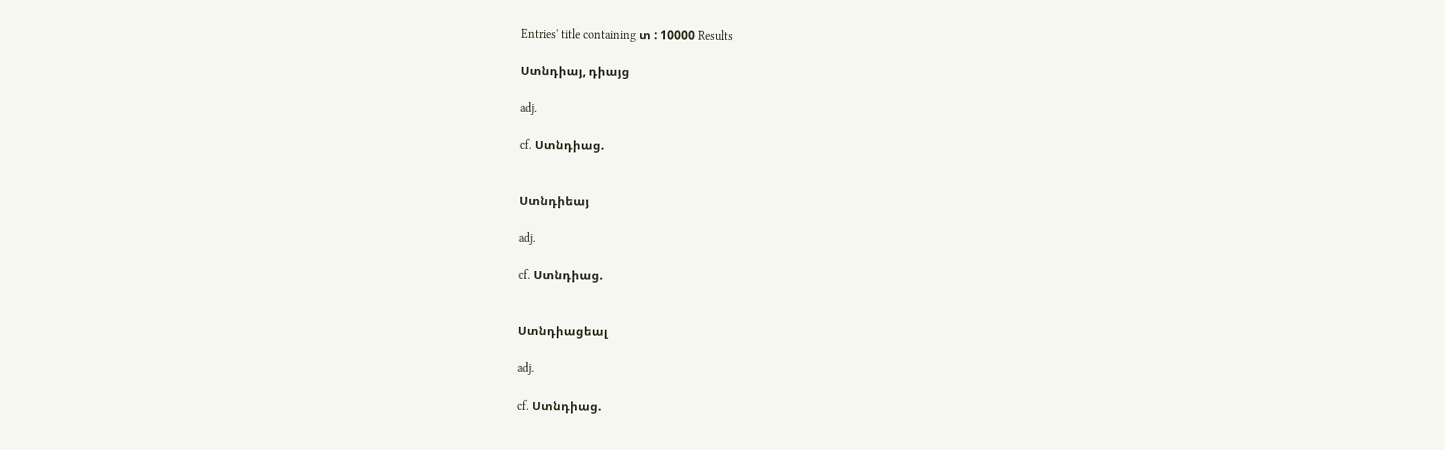Entries' title containing տ : 10000 Results

Ստնդիայ, դիայց

adj.

cf. Ստնդիաց.


Ստնդիեայ

adj.

cf. Ստնդիաց.


Ստնդիացեալ

adj.

cf. Ստնդիաց.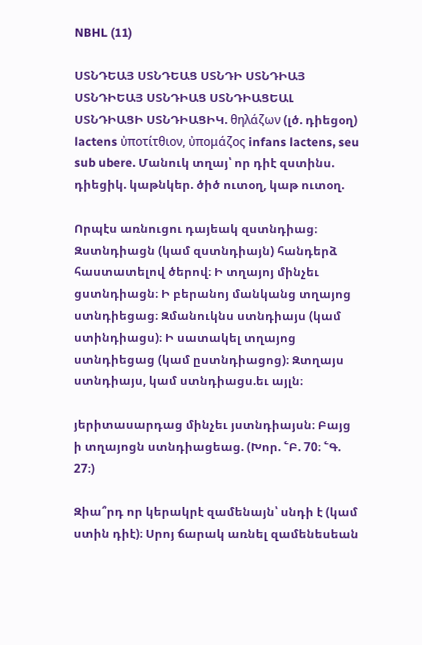NBHL (11)

ՍՏՆԴԵԱՅ ՍՏՆԴԵԱՑ ՍՏՆԴԻ ՍՏՆԴԻԱՅ ՍՏՆԴԻԵԱՅ ՍՏՆԴԻԱՑ ՍՏՆԴԻԱՑԵԱԼ ՍՏՆԴԻԱՑԻ ՍՏՆԴԻԱՑԻԿ. θηλάζων (լծ. դիեցօղ) lactens ὐποτίτθιον, ὐπομάζος infans lactens, seu sub ubere. Մանուկ տղայ՝ որ դիէ զստինս. դիեցիկ. կաթնկեր. ծիծ ուտօղ, կաթ ուտօղ.

Որպէս առնուցու դայեակ զստնդիաց։ Զստնդիացն (կամ զստնդիայն) հանդերձ հաստատելով ծերով։ Ի տղայոյ մինչեւ ցստնդիացն։ Ի բերանոյ մանկանց տղայոց ստնդիեցաց։ Զմանուկնս ստնդիայս (կամ ստինդիացս)։ Ի սատակել տղայոց ստնդիեցաց (կամ ըստնդիացոց)։ Զտղայս ստնդիայս, կամ ստնդիացս.եւ այլն։

յերիտասարդաց մինչեւ յստնդիայսն։ Բայց ի տղայոցն ստնդիացեաց. (Խոր. ՟Բ. 70։ ՟Գ. 27։)

Զիա՞րդ որ կերակրէ զամենայն՝ սնդի է (կամ ստին դիէ)։ Սրոյ ճարակ առնել զամենեսեան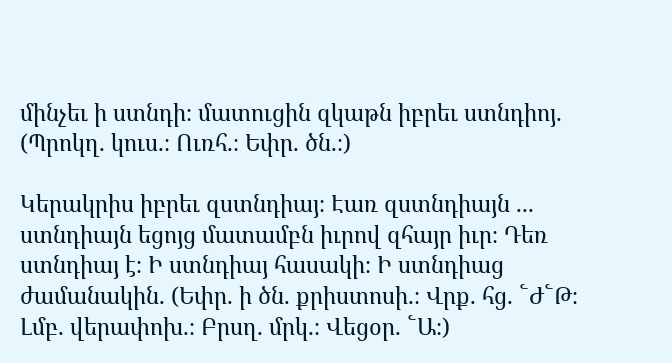մինչեւ ի ստնդի։ մատուցին զկաթն իբրեւ ստնդիոյ. (Պրոկղ. կուս.։ Ուռհ.։ Եփր. ծն.։)

Կերակրիս իբրեւ զստնդիայ։ Էառ զստնդիայն ... ստնդիայն եցոյց մատամբն իւրով զհայր իւր։ Դեռ ստնդիայ է։ Ի ստնդիայ հասակի։ Ի ստնդիաց ժամանակին. (Եփր. ի ծն. քրիստոսի.։ Վրք. հց. ՟Ժ՟Թ։ Լմբ. վերափոխ.։ Բրսղ. մրկ.։ Վեցօր. ՟Ա։)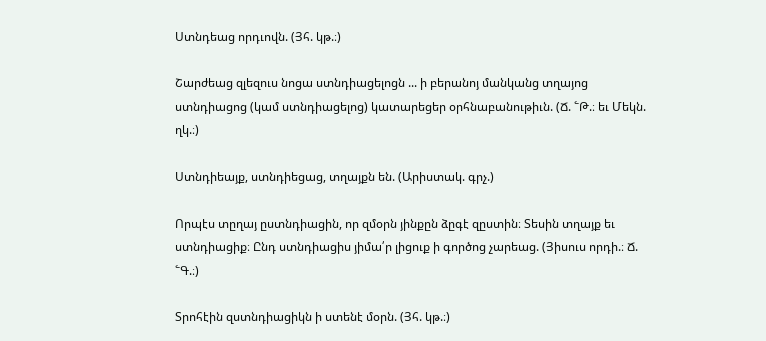Ստնդեաց որդւովն. (Յհ. կթ.։)

Շարժեաց զլեզուս նոցա ստնդիացելոցն ... ի բերանոյ մանկանց տղայոց ստնդիացոց (կամ ստնդիացելոց) կատարեցեր օրհնաբանութիւն. (Ճ. ՟Թ.։ եւ Մեկն. ղկ.։)

Ստնդիեայք, ստնդիեցաց, տղայքն են. (Արիստակ. գրչ.)

Որպէս տըղայ ըստնդիացին, որ զմօրն յինքըն ձըգէ զըստին։ Տեսին տղայք եւ ստնդիացիք։ Ընդ ստնդիացիս յիմա՛ր լիցուք ի գործոց չարեաց. (Յիսուս որդի.։ Ճ. ՟Գ.։)

Տրոհէին զստնդիացիկն ի ստենէ մօրն. (Յհ. կթ.։)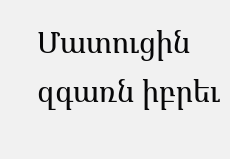Մատուցին զգառն իբրեւ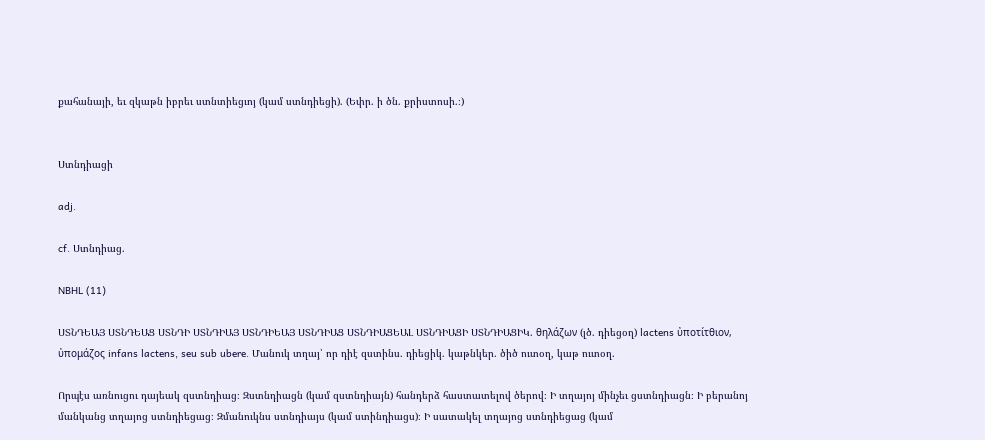քահանայի, եւ զկաթն իբրեւ ստնտիեցւոյ (կամ ստնդիեցի). (Եփր. ի ծն. քրիստոսի.։)


Ստնդիացի

adj.

cf. Ստնդիաց.

NBHL (11)

ՍՏՆԴԵԱՅ ՍՏՆԴԵԱՑ ՍՏՆԴԻ ՍՏՆԴԻԱՅ ՍՏՆԴԻԵԱՅ ՍՏՆԴԻԱՑ ՍՏՆԴԻԱՑԵԱԼ ՍՏՆԴԻԱՑԻ ՍՏՆԴԻԱՑԻԿ. θηλάζων (լծ. դիեցօղ) lactens ὐποτίτθιον, ὐπομάζος infans lactens, seu sub ubere. Մանուկ տղայ՝ որ դիէ զստինս. դիեցիկ. կաթնկեր. ծիծ ուտօղ, կաթ ուտօղ.

Որպէս առնուցու դայեակ զստնդիաց։ Զստնդիացն (կամ զստնդիայն) հանդերձ հաստատելով ծերով։ Ի տղայոյ մինչեւ ցստնդիացն։ Ի բերանոյ մանկանց տղայոց ստնդիեցաց։ Զմանուկնս ստնդիայս (կամ ստինդիացս)։ Ի սատակել տղայոց ստնդիեցաց (կամ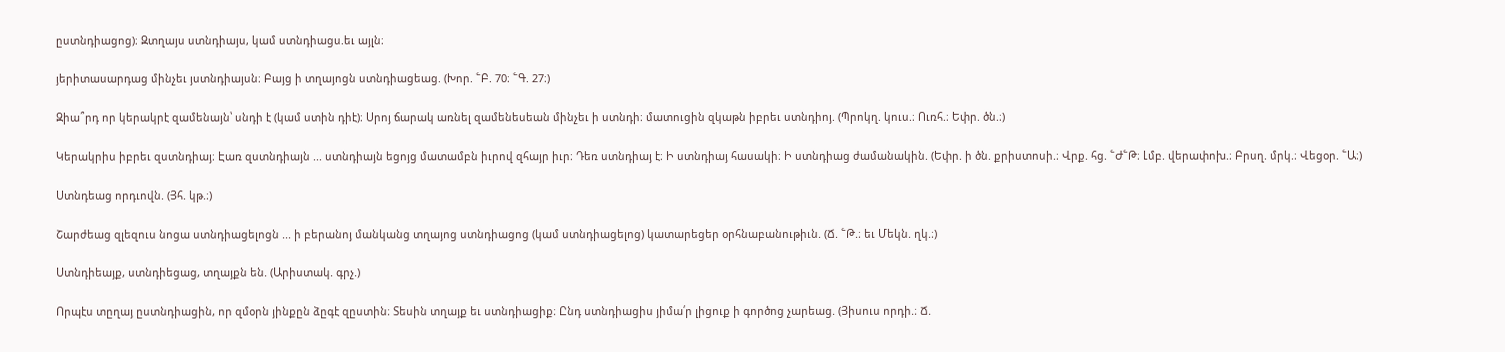ըստնդիացոց)։ Զտղայս ստնդիայս, կամ ստնդիացս.եւ այլն։

յերիտասարդաց մինչեւ յստնդիայսն։ Բայց ի տղայոցն ստնդիացեաց. (Խոր. ՟Բ. 70։ ՟Գ. 27։)

Զիա՞րդ որ կերակրէ զամենայն՝ սնդի է (կամ ստին դիէ)։ Սրոյ ճարակ առնել զամենեսեան մինչեւ ի ստնդի։ մատուցին զկաթն իբրեւ ստնդիոյ. (Պրոկղ. կուս.։ Ուռհ.։ Եփր. ծն.։)

Կերակրիս իբրեւ զստնդիայ։ Էառ զստնդիայն ... ստնդիայն եցոյց մատամբն իւրով զհայր իւր։ Դեռ ստնդիայ է։ Ի ստնդիայ հասակի։ Ի ստնդիաց ժամանակին. (Եփր. ի ծն. քրիստոսի.։ Վրք. հց. ՟Ժ՟Թ։ Լմբ. վերափոխ.։ Բրսղ. մրկ.։ Վեցօր. ՟Ա։)

Ստնդեաց որդւովն. (Յհ. կթ.։)

Շարժեաց զլեզուս նոցա ստնդիացելոցն ... ի բերանոյ մանկանց տղայոց ստնդիացոց (կամ ստնդիացելոց) կատարեցեր օրհնաբանութիւն. (Ճ. ՟Թ.։ եւ Մեկն. ղկ.։)

Ստնդիեայք, ստնդիեցաց, տղայքն են. (Արիստակ. գրչ.)

Որպէս տըղայ ըստնդիացին, որ զմօրն յինքըն ձըգէ զըստին։ Տեսին տղայք եւ ստնդիացիք։ Ընդ ստնդիացիս յիմա՛ր լիցուք ի գործոց չարեաց. (Յիսուս որդի.։ Ճ.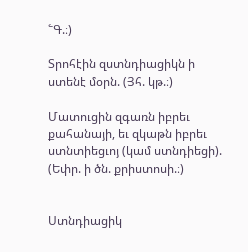՟Գ.։)

Տրոհէին զստնդիացիկն ի ստենէ մօրն. (Յհ. կթ.։)

Մատուցին զգառն իբրեւ քահանայի, եւ զկաթն իբրեւ ստնտիեցւոյ (կամ ստնդիեցի). (Եփր. ի ծն. քրիստոսի.։)


Ստնդիացիկ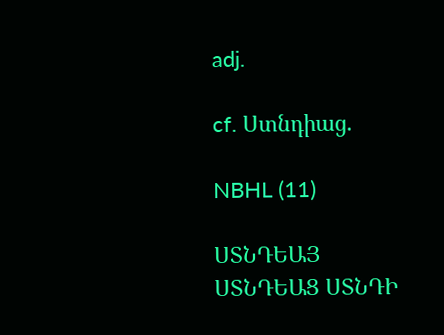adj.

cf. Ստնդիաց.

NBHL (11)

ՍՏՆԴԵԱՅ ՍՏՆԴԵԱՑ ՍՏՆԴԻ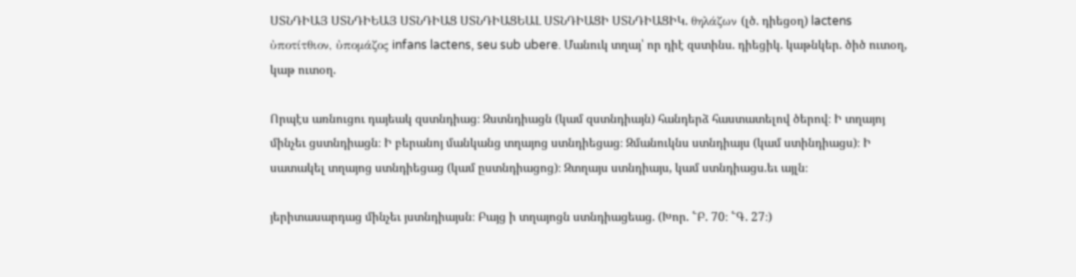ՍՏՆԴԻԱՅ ՍՏՆԴԻԵԱՅ ՍՏՆԴԻԱՑ ՍՏՆԴԻԱՑԵԱԼ ՍՏՆԴԻԱՑԻ ՍՏՆԴԻԱՑԻԿ. θηλάζων (լծ. դիեցօղ) lactens ὐποτίτθιον, ὐπομάζος infans lactens, seu sub ubere. Մանուկ տղայ՝ որ դիէ զստինս. դիեցիկ. կաթնկեր. ծիծ ուտօղ, կաթ ուտօղ.

Որպէս առնուցու դայեակ զստնդիաց։ Զստնդիացն (կամ զստնդիայն) հանդերձ հաստատելով ծերով։ Ի տղայոյ մինչեւ ցստնդիացն։ Ի բերանոյ մանկանց տղայոց ստնդիեցաց։ Զմանուկնս ստնդիայս (կամ ստինդիացս)։ Ի սատակել տղայոց ստնդիեցաց (կամ ըստնդիացոց)։ Զտղայս ստնդիայս, կամ ստնդիացս.եւ այլն։

յերիտասարդաց մինչեւ յստնդիայսն։ Բայց ի տղայոցն ստնդիացեաց. (Խոր. ՟Բ. 70։ ՟Գ. 27։)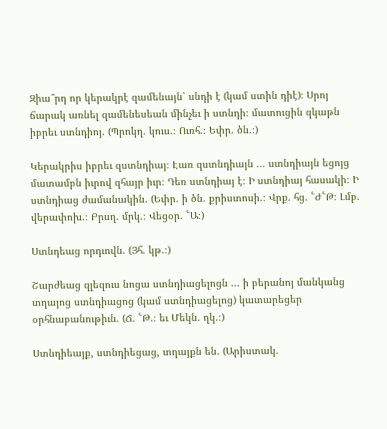Զիա՞րդ որ կերակրէ զամենայն՝ սնդի է (կամ ստին դիէ)։ Սրոյ ճարակ առնել զամենեսեան մինչեւ ի ստնդի։ մատուցին զկաթն իբրեւ ստնդիոյ. (Պրոկղ. կուս.։ Ուռհ.։ Եփր. ծն.։)

Կերակրիս իբրեւ զստնդիայ։ Էառ զստնդիայն ... ստնդիայն եցոյց մատամբն իւրով զհայր իւր։ Դեռ ստնդիայ է։ Ի ստնդիայ հասակի։ Ի ստնդիաց ժամանակին. (Եփր. ի ծն. քրիստոսի.։ Վրք. հց. ՟Ժ՟Թ։ Լմբ. վերափոխ.։ Բրսղ. մրկ.։ Վեցօր. ՟Ա։)

Ստնդեաց որդւովն. (Յհ. կթ.։)

Շարժեաց զլեզուս նոցա ստնդիացելոցն ... ի բերանոյ մանկանց տղայոց ստնդիացոց (կամ ստնդիացելոց) կատարեցեր օրհնաբանութիւն. (Ճ. ՟Թ.։ եւ Մեկն. ղկ.։)

Ստնդիեայք, ստնդիեցաց, տղայքն են. (Արիստակ.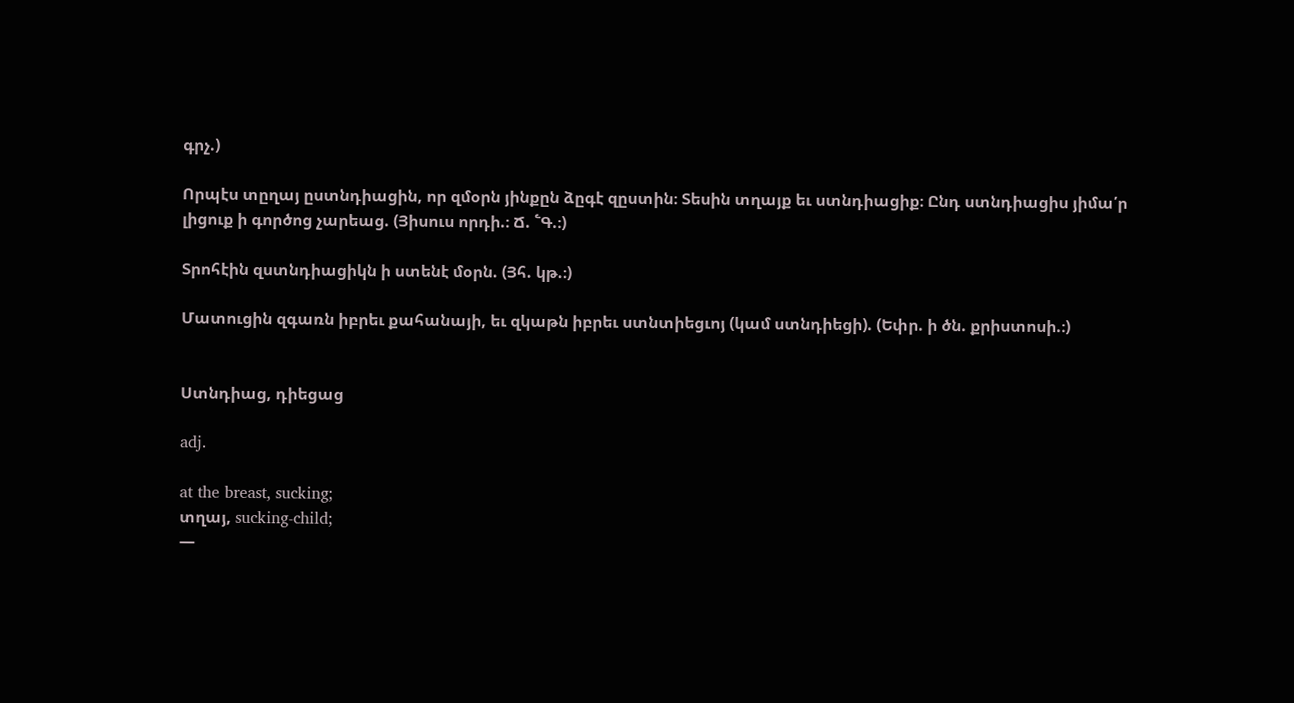գրչ.)

Որպէս տըղայ ըստնդիացին, որ զմօրն յինքըն ձըգէ զըստին։ Տեսին տղայք եւ ստնդիացիք։ Ընդ ստնդիացիս յիմա՛ր լիցուք ի գործոց չարեաց. (Յիսուս որդի.։ Ճ. ՟Գ.։)

Տրոհէին զստնդիացիկն ի ստենէ մօրն. (Յհ. կթ.։)

Մատուցին զգառն իբրեւ քահանայի, եւ զկաթն իբրեւ ստնտիեցւոյ (կամ ստնդիեցի). (Եփր. ի ծն. քրիստոսի.։)


Ստնդիաց, դիեցաց

adj.

at the breast, sucking;
տղայ, sucking-child;
—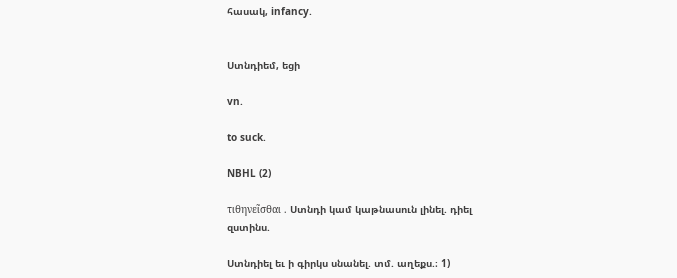հասակ, infancy.


Ստնդիեմ, եցի

vn.

to suck.

NBHL (2)

τιθηνεῖσθαι . Ստնդի կամ կաթնասուն լինել. դիել զստինս.

Ստնդիել եւ ի գիրկս սնանել. տմ. աղեքս.։ 1)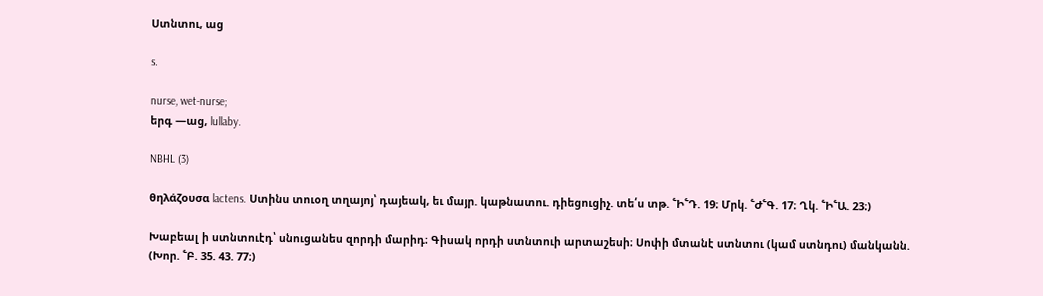Ստնտու, աց

s.

nurse, wet-nurse;
երգ —աց, lullaby.

NBHL (3)

θηλάζουσα lactens. Ստինս տուօղ տղայոյ՝ դայեակ, եւ մայր. կաթնատու. դիեցուցիչ. տե՛ս տթ. ՟Ի՟Դ. 19։ Մրկ. ՟Ժ՟Գ. 17։ Ղկ. ՟Ի՟Ա. 23։)

Խաբեալ ի ստնտուէդ՝ սնուցանես զորդի մարիդ։ Գիսակ որդի ստնտուի արտաշեսի։ Սոփի մտանէ ստնտու (կամ ստնդու) մանկանն. (Խոր. ՟Բ. 35. 43. 77։)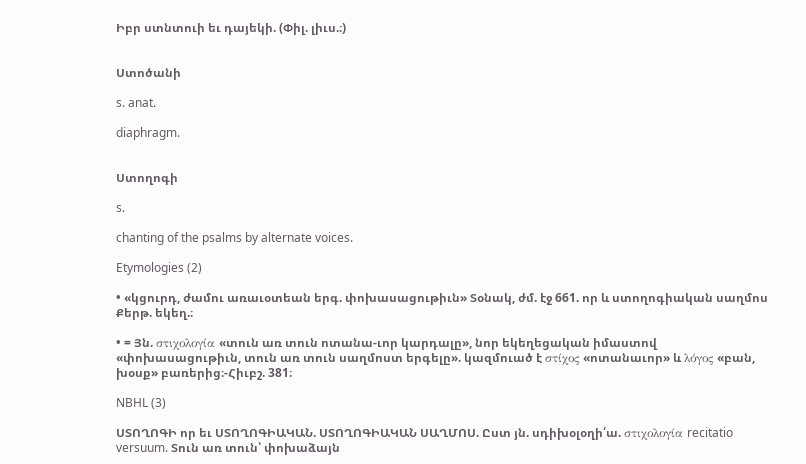Իբր ստնտուի եւ դայեկի. (Փիլ. լիւս.։)


Ստոծանի

s. anat.

diaphragm.


Ստողոգի

s.

chanting of the psalms by alternate voices.

Etymologies (2)

• «կցուրդ, ժամու առաւօտեան երգ. փոխասացութիւն» Տօնակ, ժմ. էջ 661. որ և ստողոգիական սաղմոս Քերթ. եկեղ.։

• = Յն. στιχολογία «տուն առ տուն ոտանա-ւոր կարդալը», նոր եկեղեցական իմաստով «փոխասացութիւն, տուն առ տուն սաղմոստ երգելը». կազմուած է στίχος «ոտանաւոր» և λόγος «բան, խօսք» բառերից։-Հիւբշ. 381։

NBHL (3)

ՍՏՈՂՈԳԻ որ եւ ՍՏՈՂՈԳԻԱԿԱՆ. ՍՏՈՂՈԳԻԱԿԱՆ ՍԱՂՄՈՍ. Ըստ յն. սդիխօլօղի՛ա. στιχολογία recitatio versuum. Տուն առ տուն՝ փոխաձայն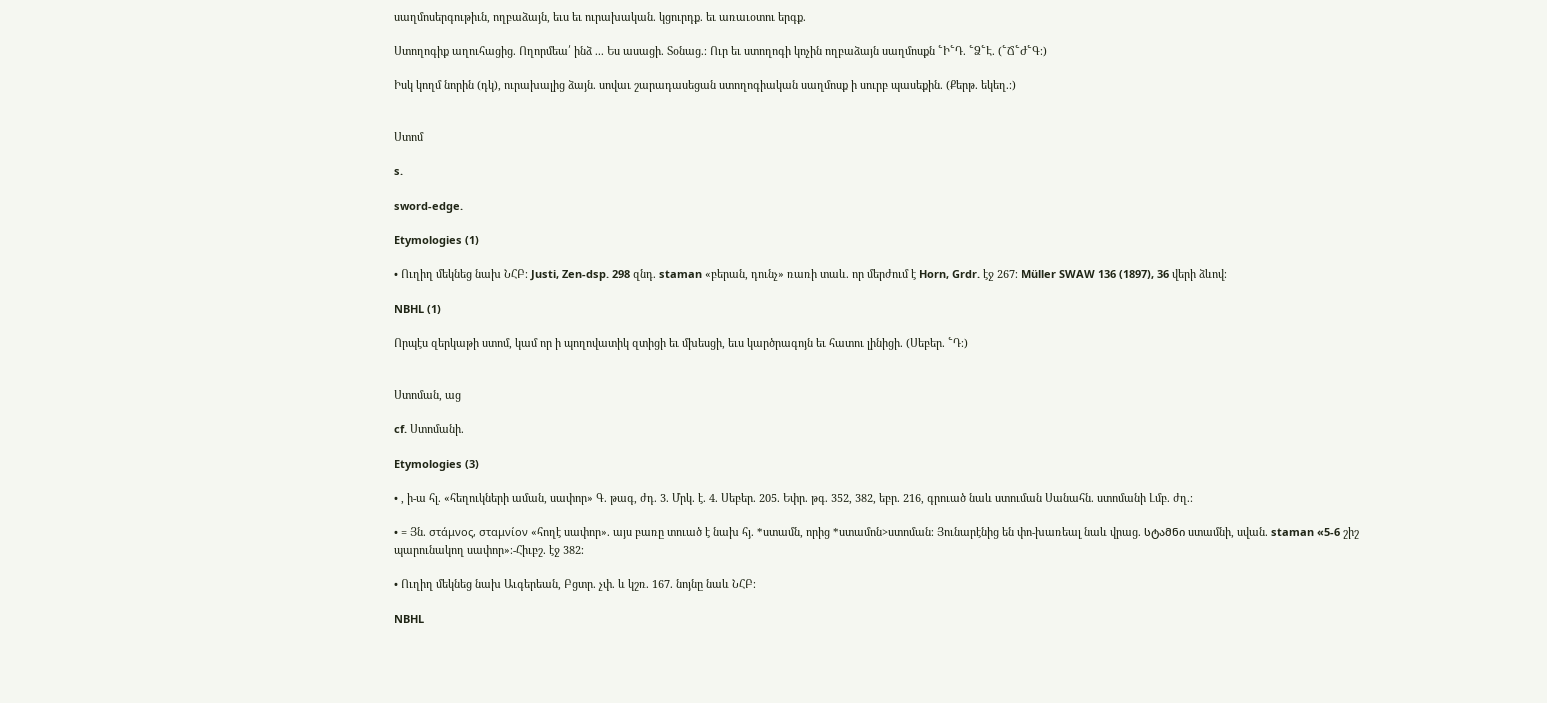սաղմոսերգութիւն, ողբաձայն, եւս եւ ուրախական. կցուրդք. եւ առաւօտու երգք.

Ստողոգիք աղուհացից. Ողորմեա՛ ինձ ... Ես ասացի. Տօնաց.։ Ուր եւ ստողոգի կոչին ողբաձայն սաղմոսքն ՟Ի՟Դ. ՟Ձ՟Է. (՟Ճ՟Ժ՟Գ։)

Իսկ կողմ նորին (դկ), ուրախալից ձայն. սովաւ շարադասեցան ստողոգիական սաղմոսք ի սուրբ պասեքին. (Քերթ. եկեղ.։)


Ստոմ

s.

sword-edge.

Etymologies (1)

• Ուղիղ մեկնեց նախ ՆՀԲ։ Justi, Zen-dsp. 298 զնդ. staman «բերան, դունչ» ռառի տաև. որ մերժում է Horn, Grdr. էջ 267։ Müller SWAW 136 (1897), 36 վերի ձևով։

NBHL (1)

Որպէս զերկաթի ստոմ, կամ որ ի պողովատիկ զտիցի եւ մխեսցի, եւս կարծրագոյն եւ հատու լինիցի. (Սեբեր. ՟Դ։)


Ստոման, աց

cf. Ստոմանի.

Etymologies (3)

• , ի-ա հլ. «հեղուկների աման, սափոր» Գ. թագ, ժդ. 3. Մրկ. է. 4. Սեբեր. 205. Եփր. թգ. 352, 382, եբր. 216, գրուած նաև ստուման Սանահն. ստոմանի Լմբ. ժղ.։

• = Յն. στάμνος, σταμνίον «հողէ սափոր». այս բառը տուած է նախ հյ. *ստամն, որից *ստամոն>ստոման։ Յունարէնից են փո-խառեալ նաև վրաց. სტამნი ստամնի, սվան. staman «5-6 շիշ պարունակող սափոր»։-Հիւբշ. էջ 382։

• Ուղիղ մեկնեց նախ Աւգերեան, Բցտր. չփ. և կշռ. 167. նոյնը նաև ՆՀԲ։

NBHL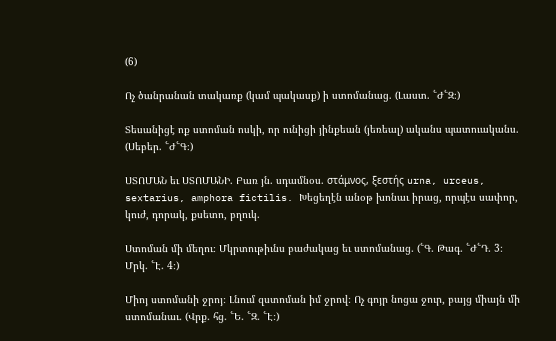(6)

Ոչ ծանրանան տակառք (կամ պակասք) ի ստոմանաց. (Լաստ. ՟Ժ՟Զ։)

Տեսանիցէ ոք ստոման ոսկի, որ ունիցի յինքեան (յեռեալ) ականս պատուականս. (Սեբեր. ՟Ժ՟Գ։)

ՍՏՈՄԱՆ եւ ՍՏՈՄԱՆԻ. Բառ յն. սդամնօս. στάμνος, ξεστής urna, urceus, sextarius, amphora fictilis. Խեցեղէն անօթ խոնաւ իրաց, որպէս սափոր, կուժ, դորակ, քսետո, բղուկ.

Ստոման մի մեղու։ Մկրտութիւնս բաժակաց եւ ստոմանաց. (՟Գ. Թագ. ՟Ժ՟Դ. 3։ Մրկ. ՟Է. 4։)

Միոյ ստոմանի ջրոյ։ Լնում զստոման իմ ջրով։ Ոչ գոյր նոցա ջուր, բայց միայն մի ստոմանաւ. (Վրք. հց. ՟Ե. ՟Զ. ՟Է։)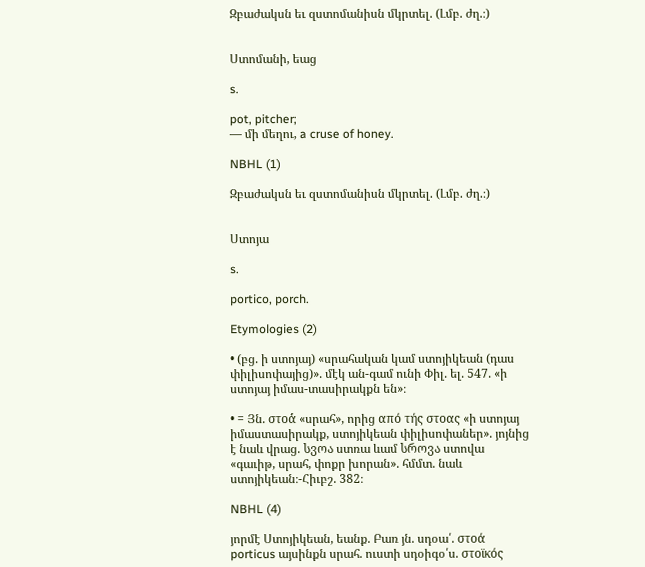Զբաժակսն եւ զստոմանիսն մկրտել. (Լմբ. ժղ.։)


Ստոմանի, եաց

s.

pot, pitcher;
— մի մեղու, a cruse of honey.

NBHL (1)

Զբաժակսն եւ զստոմանիսն մկրտել. (Լմբ. ժղ.։)


Ստոյա

s.

portico, porch.

Etymologies (2)

• (բց. ի ստոյայ) «սրահական կամ ստոյիկեան (դաս փիլիսոփայից)». մէկ ան-գամ ունի Փիլ. ել. 547. «ի ստոյայ իմաս-տասիրակքն են»։

• = Յն. στοά́ «սրահ», որից από τής στοας «ի ստոյայ իմաստասիրակք, ստոյիկեան փիլիսոփաներ». յոյնից է նաև վրաց. სვოა ստռա ևամ სროვა ստովա «գաւիթ, սրահ, փոքր խորան». հմմտ. նաև ստոյիկեան։-Հիւբշ. 382։

NBHL (4)

յորմէ Ստոյիկեան, եանք. Բառ յն. սդօա՛. στοά porticus այսինքն սրահ. ուստի սդօիգօ՛ս. στοϊκός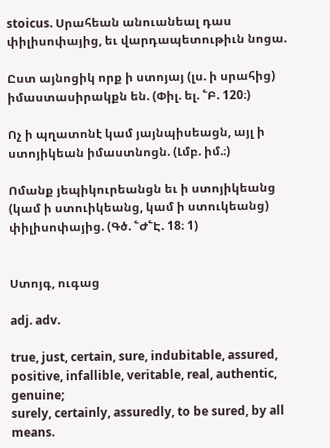stoicus. Սրահեան անուանեալ դաս փիլիսոփայից, եւ վարդապետութիւն նոցա.

Ըստ այնոցիկ որք ի ստոյայ (լս. ի սրահից) իմաստասիրակքն են. (Փիլ. ել. ՟Բ. 120։)

Ոչ ի պղատոնէ կամ յայնպիսեացն, այլ ի ստոյիկեան իմաստնոցն. (Լմբ. իմ.։)

Ոմանք յեպիկուրեանցն եւ ի ստոյիկեանց (կամ ի ստուիկեանց, կամ ի ստուկեանց) փիլիսոփայից. (Գծ. ՟Ժ՟Է. 18։ 1)


Ստոյգ, ուգաց

adj. adv.

true, just, certain, sure, indubitable, assured, positive, infallible, veritable, real, authentic, genuine;
surely, certainly, assuredly, to be sured, by all means.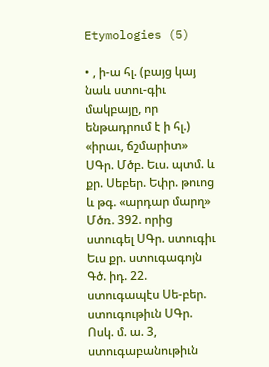Etymologies (5)

• , ի-ա հլ. (բայց կայ նաև ստու-գիւ մակբայը, որ ենթադրում է ի հլ.) «իրաւ, ճշմարիտ» ՍԳր. Մծբ. Եւս. պտմ. և քր. Սեբեր. Եփր. թուոց և թգ. «արդար մարղ» Մծռ. 392. որից ստուգել ՍԳր. ստուգիւ Եւս քր. ստուգագոյն Գծ. իդ. 22. ստուգապէս Սե-բեր. ստուգութիւն ՍԳր. Ոսկ. մ. ա. 3, ստուգաբանութիւն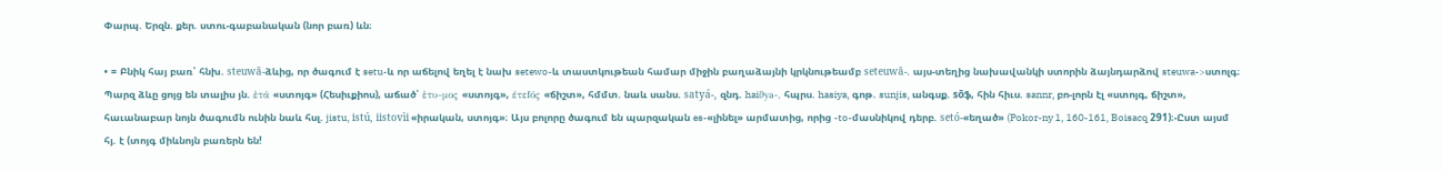Փարպ. Երզն. քեր. ստու-գաբանական (նոր բառ) ևն։

• = Բնիկ հայ բառ՝ հնխ. steuwā-ձևից, որ ծագում է setu-և որ աճելով եղել է նախ setewo-և տաստկութեան համար միջին բաղաձայնի կրկնութեամբ seteuwā-. այս-տեղից նախավանկի ստորին ձայնդարձով steuwa->ստոլգ։ Պարզ ձևը ցոյց են տալիս յն. ἐτά «ստոյգ» (Հեսիւքիոս), աճած՝ ἐτυ-μος «ստոյգ», έτεfός «ճիշտ», հմմտ. նաև սանս. satyá-, զնդ. haiϑya-, հպրս. hasiya, գոթ. sunjis, անգսք. sōֆ, հին հիւս. sannr, բո-լորն էլ «ստոյգ, ճիշտ», հաւանաբար նոյն ծագումն ունին նաև հսլ. jistu, istú, iistovìi «իրական, ստոյգ»։ Այս բոլորը ծագում են պարզական es-«լինել» արմատից, որից -to-մասնիկով դերբ. setó-«եղած» (Pokor-ny 1, 160-161, Boisacq 291)։-Ըստ այսմ հյ. է (տոյգ միևնոյն բառերն են!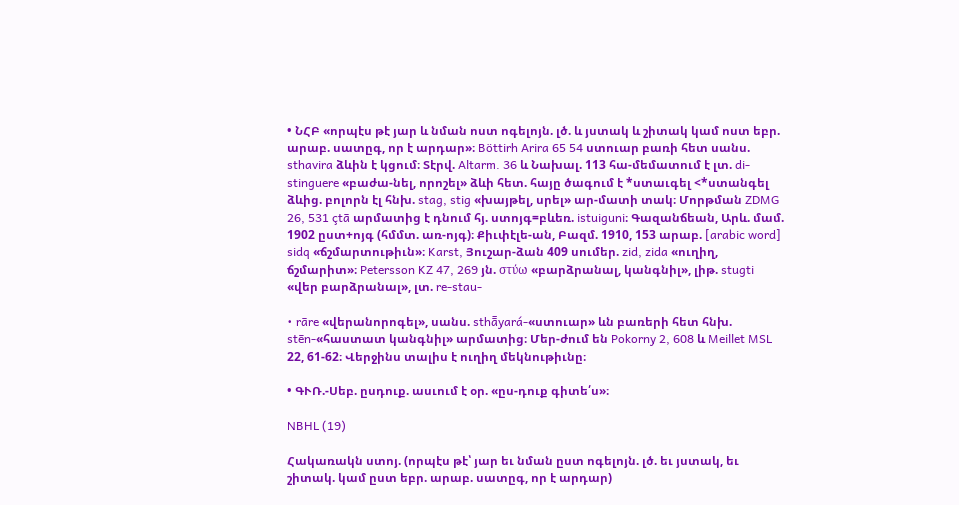• ՆՀԲ «որպէս թէ յար և նման ոստ ոգելոյն. լծ. և յստակ և շիտակ կամ ոստ եբր. արաբ. սատըգ, որ է արդար»։ Böttirh Arira 65 54 ստուար բառի հետ սանս. sthavira ձևին է կցում։ Տէրվ. Altarm. 36 և Նախալ. 113 հա-մեմատում է լտ. di-stinguere «բաժա-նել, որոշել» ձևի հետ. հայը ծագում է *ստաւգել <*ստանգել ձևից. բոլորն էլ հնխ. stag, stig «խայթել, սրել» ար-մատի տակ։ Մորթման ZDMG 26, 531 çtā արմատից է դնում հյ. ստոյգ=բևեռ. istuiguni։ Գազանճեան, Արև. մամ. 1902 ըստ+ոյգ (հմմտ. առ-ոյգ)։ Քիւփէլե-ան, Բազմ. 1910, 153 արաբ. [arabic word] sidq «ճշմարտութիւն»։ Karst, Յուշար-ձան 409 սումեր. zid, zida «ուղիղ, ճշմարիտ»։ Petersson KZ 47, 269 յն. στύω «բարձրանալ, կանգնիլ», լիթ. stugti «վեր բարձրանալ», լտ. re-stau-

• rāre «վերանորոգել», սանս. sthā̄yará-«ստուար» ևն բառերի հետ հնխ. stēn-«հաստատ կանգնիլ» արմատից։ Մեր-ժում են Pokorny 2, 608 և Meillet MSL 22, 61-62։ Վերջինս տալիս է ուղիղ մեկնութիւնը։

• ԳՒՌ.-Սեբ. ըսդուք. ասւում է օր. «ըս-դուք գիտե՛ս»։

NBHL (19)

Հակառակն ստոյ. (որպէս թէ՝ յար եւ նման ըստ ոգելոյն. լծ. եւ յստակ, եւ շիտակ. կամ ըստ եբր. արաբ. սատըգ, որ է արդար)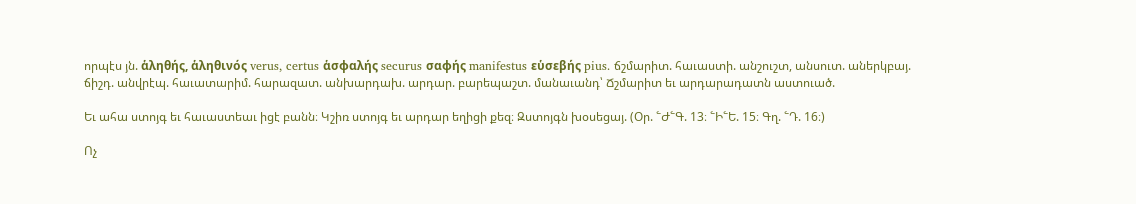որպէս յն. ἁληθής, ἁληθινός verus, certus ἁσφαλής securus σαφής manifestus εὑσεβής pius. ճշմարիտ. հաւաստի. անշուշտ, անսուտ. աներկբայ. ճիշդ. անվրէպ. հաւատարիմ. հարազատ. անխարդախ. արդար. բարեպաշտ. մանաւանդ՝ Ճշմարիտ եւ արդարադատն աստուած.

Եւ ահա ստոյգ եւ հաւաստեաւ իցէ բանն։ Կշիռ ստոյգ եւ արդար եղիցի քեզ։ Զստոյգն խօսեցայ. (Օր. ՟Ժ՟Գ. 13։ ՟Ի՟Ե. 15։ Գղ. ՟Դ. 16։)

Ոչ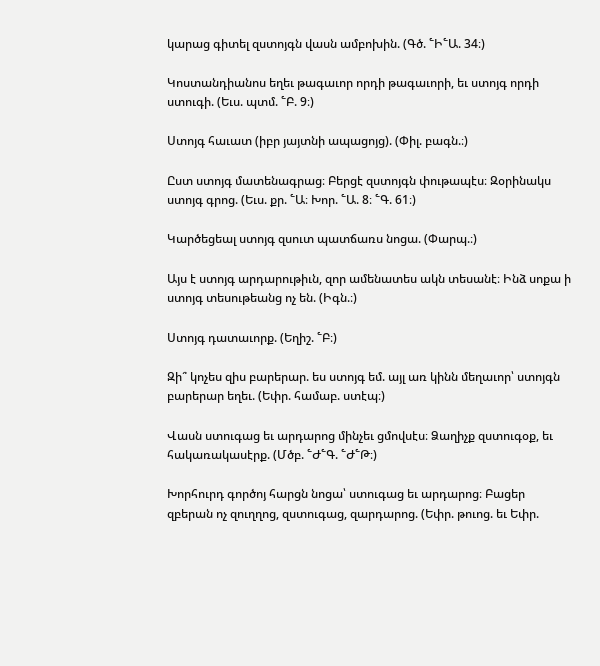կարաց գիտել զստոյգն վասն ամբոխին. (Գծ. ՟Ի՟Ա. 34։)

Կոստանդիանոս եղեւ թագաւոր որդի թագաւորի, եւ ստոյգ որդի ստուգի. (Եւս. պտմ. ՟Բ. 9։)

Ստոյգ հաւատ (իբր յայտնի ապացոյց). (Փիլ. բագն.։)

Ըստ ստոյգ մատենագրաց։ Բերցէ զստոյգն փութապէս։ Զօրինակս ստոյգ գրոց. (Եւս. քր. ՟Ա։ Խոր. ՟Ա. 8։ ՟Գ. 61։)

Կարծեցեալ ստոյգ զսուտ պատճառս նոցա. (Փարպ.։)

Այս է ստոյգ արդարութիւն, զոր ամենատես ակն տեսանէ։ Ինձ սոքա ի ստոյգ տեսութեանց ոչ են. (Իգն.։)

Ստոյգ դատաւորք. (Եղիշ. ՟Բ։)

Զի՞ կոչես զիս բարերար. ես ստոյգ եմ. այլ առ կինն մեղաւոր՝ ստոյգն բարերար եղեւ. (Եփր. համաբ. ստէպ։)

Վասն ստուգաց եւ արդարոց մինչեւ ցմովսէս։ Ձաղիչք զստուգօք, եւ հակառակասէրք. (Մծբ. ՟Ժ՟Գ. ՟Ժ՟Թ։)

Խորհուրդ գործոյ հարցն նոցա՝ ստուգաց եւ արդարոց։ Բացեր զբերան ոչ զուղղոց, զստուգաց, զարդարոց. (Եփր. թուոց. եւ Եփր.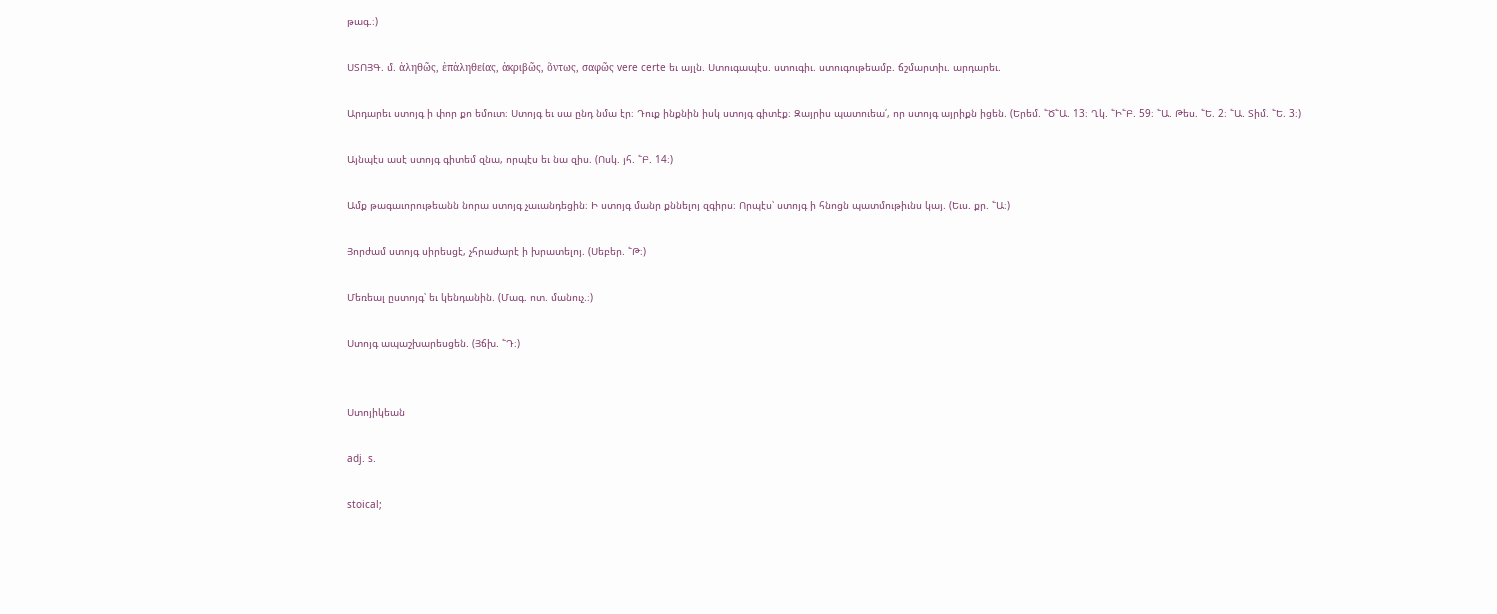թագ.։)

ՍՏՈՅԳ. մ. ἁληθῶς, ἑπἁληθείας, ἁκριβῶς, ὅντως, σαφῶς vere certe եւ այլն. Ստուգապէս. ստուգիւ. ստուգութեամբ. ճշմարտիւ. արդարեւ.

Արդարեւ ստոյգ ի փոր քո եմուտ։ Ստոյգ եւ սա ընդ նմա էր։ Դուք ինքնին իսկ ստոյգ գիտէք։ Զայրիս պատուեա՛, որ ստոյգ այրիքն իցեն. (Երեմ. ՟Ծ՟Ա. 13։ Ղկ. ՟Ի՟Բ. 59։ ՟Ա. Թես. ՟Ե. 2։ ՟Ա. Տիմ. ՟Ե. 3։)

Այնպէս ասէ ստոյգ գիտեմ զնա, որպէս եւ նա զիս. (Ոսկ. յհ. ՟Բ. 14։)

Ամք թագաւորութեանն նորա ստոյգ չաւանդեցին։ Ի ստոյգ մանր քննելոյ զգիրս։ Որպէս՝ ստոյգ ի հնոցն պատմութիւնս կայ. (Եւս. քր. ՟Ա։)

Յորժամ ստոյգ սիրեսցէ, չհրաժարէ ի խրատելոյ. (Սեբեր. ՟Թ։)

Մեռեալ ըստոյգ՝ եւ կենդանին. (Մագ. ոտ. մանուչ.։)

Ստոյգ ապաշխարեսցեն. (Յճխ. ՟Դ։)


Ստոյիկեան

adj. s.

stoical;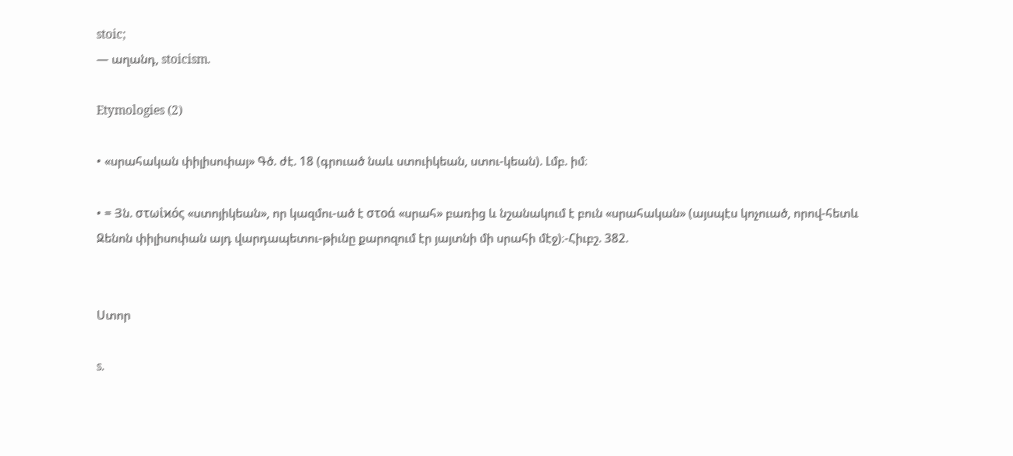stoic;
— աղանդ, stoicism.

Etymologies (2)

• «սրահական փիլիսոփայ» Գծ. ժէ. 18 (գրուած նաև ստուիկեան, ստու-կեան). Լմբ. իմ։

• = Յն. στωἰϰός «ստոյիկեան», որ կազմու-ած է στοά «սրահ» բառից և նշանակում է բուն «սրահական» (այսպէս կոչուած, որով-հետև Զենոն փիլիսոփան այդ վարդապետու-թիւնը քարոզում էր յայտնի մի սրահի մէջ)։-Հիւբշ. 382.


Ստոր

s.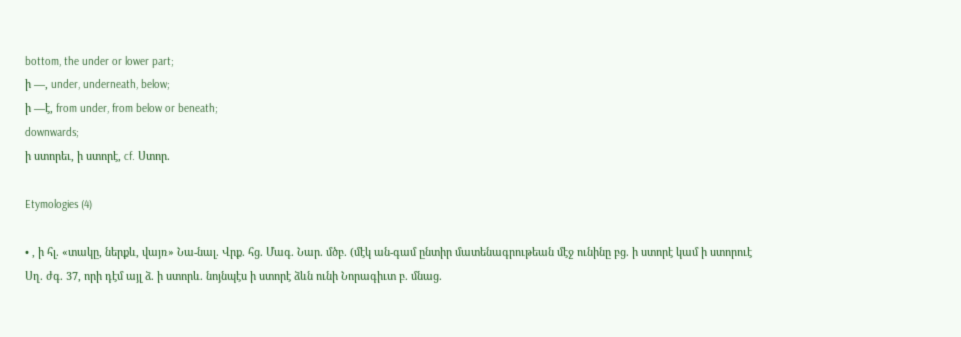bottom, the under or lower part;
ի —, under, underneath, below;
ի —է, from under, from below or beneath;
downwards;
ի ստորեւ, ի ստորէ, cf. Ստոր.

Etymologies (4)

• , ի հլ. «տակը, ներքև, վայռ» Նա-նալ. Վրք. հց. Մագ. Նար. մծբ. (մէկ ան-գամ ընտիր մատենագրութեան մէջ ունինը բց. ի ստորէ կամ ի ստորուէ Սղ. ժգ. 37, որի դէմ այլ ձ. ի ստորև. նոյնպէս ի ստորէ ձևն ունի Նորագիւտ բ. մնաց.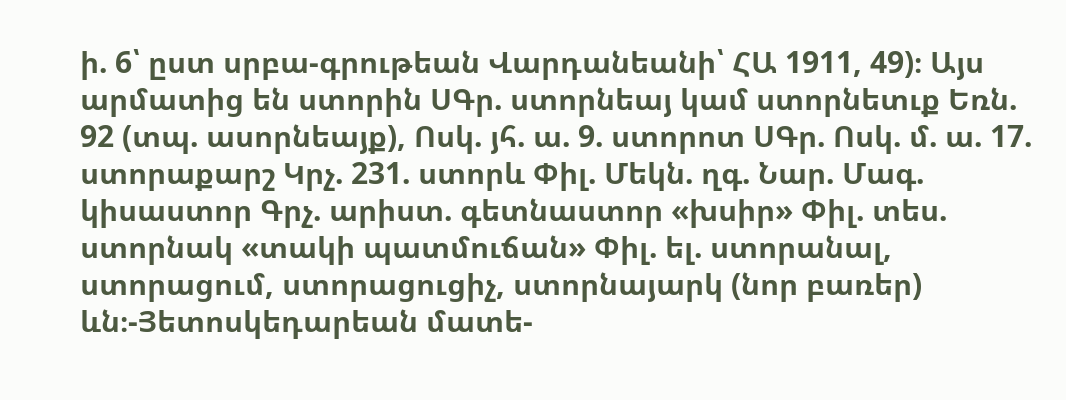ի. 6՝ ըստ սրբա-գրութեան Վարդանեանի՝ ՀԱ 1911, 49)։ Այս արմատից են ստորին ՍԳր. ստորնեայ կամ ստորնետւք Եռն. 92 (տպ. ասորնեայք), Ոսկ. յհ. ա. 9. ստորոտ ՍԳր. Ոսկ. մ. ա. 17. ստորաքարշ Կրչ. 231. ստորև Փիլ. Մեկն. ղգ. Նար. Մագ. կիսաստոր Գրչ. արիստ. գետնաստոր «խսիր» Փիլ. տես. ստորնակ «տակի պատմուճան» Փիլ. ել. ստորանալ, ստորացում, ստորացուցիչ, ստորնայարկ (նոր բառեր) ևն։-Յետոսկեդարեան մատե-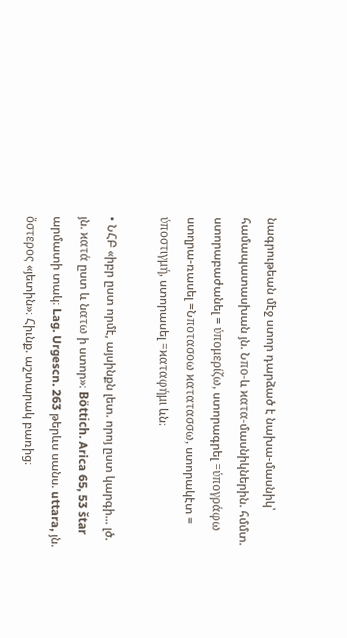նագրութեան մէջ ստոր դարձած է նախա-մասնիկ՝ համապատասխան յն. Նπο-և ϰατα-մասնիկներին. հմմտ. ստորաբաժանել = ύπομερίζω, ստորագրել =ύπογράφω ստղրա-ռասել =Նποτασοω ϰατατασσω, ստորակէտ = ύποστιγμή, ստորասել =ϰαταφήμι ևն։

• ՆՀԲ «իբր ըստ որմէ, այսինքն լետ. որոյ ըստ կարգի... լծ. յն. ϰατά ըստ և նατω ի ստոր»։ Böttich. Arica 65, 53 štar արմատի տակ։ Lag. Urgescn. 263 թերևս սանս. uttara, յն. ὅστερος «յետին»։ Հիւնք. աշտարակ բառից։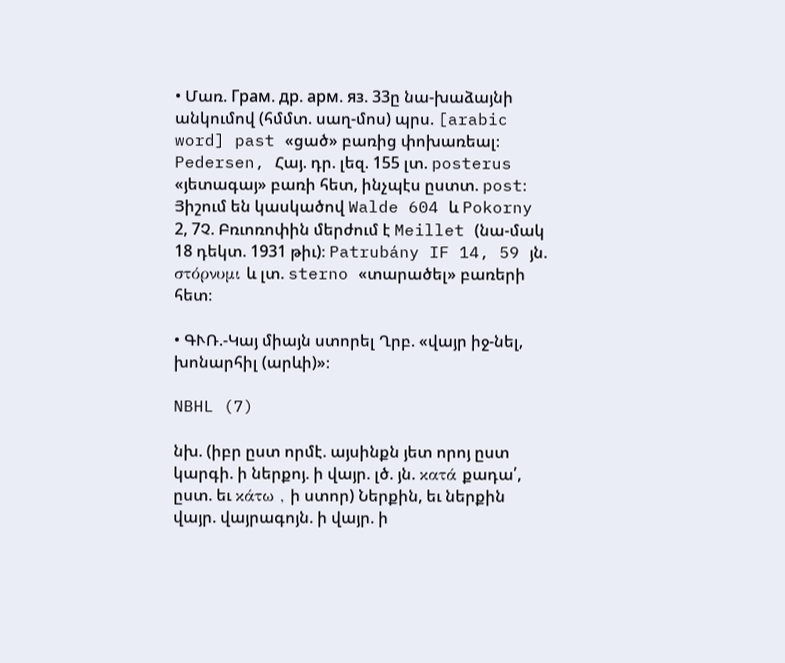• Մառ. Гpaм. др. арм. яз. 33ը նա-խաձայնի անկումով (հմմտ. սաղ-մոս) պրս. [arabic word] past «ցած» բառից փոխառեալ։ Pedersen, Հայ. դր. լեզ. 155 լտ. posterus «յետագայ» բառի հետ, ինչպէս ըստտ. post։ Յիշում են կասկածով Walde 604 և Pokorny 2, 7Չ. Բռւոռոփին մերժում է Meillet (նա-մակ 18 դեկտ. 1931 թիւ)։ Patrubány IF 14, 59 յն. στόρνυμι և լտ. sterno «տարածել» բառերի հետ։

• ԳՒՌ.-Կայ միայն ստորել Ղրբ. «վայր իջ-նել, խոնարհիլ (արևի)»։

NBHL (7)

նխ. (իբր ըստ որմէ. այսինքն յետ որոյ ըստ կարգի. ի ներքոյ. ի վայր. լծ. յն. κατά քադա՛, ըստ. եւ κάτω , ի ստոր) Ներքին, եւ ներքին վայր. վայրագոյն. ի վայր. ի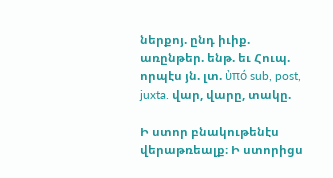ներքոյ. ընդ իւիք. առընթեր. ենթ. եւ Հուպ. որպէս յն. լտ. ὐπό sub, post, juxta. վար, վարը, տակը.

Ի ստոր բնակութենէս վերաթռեալք։ Ի ստորիցս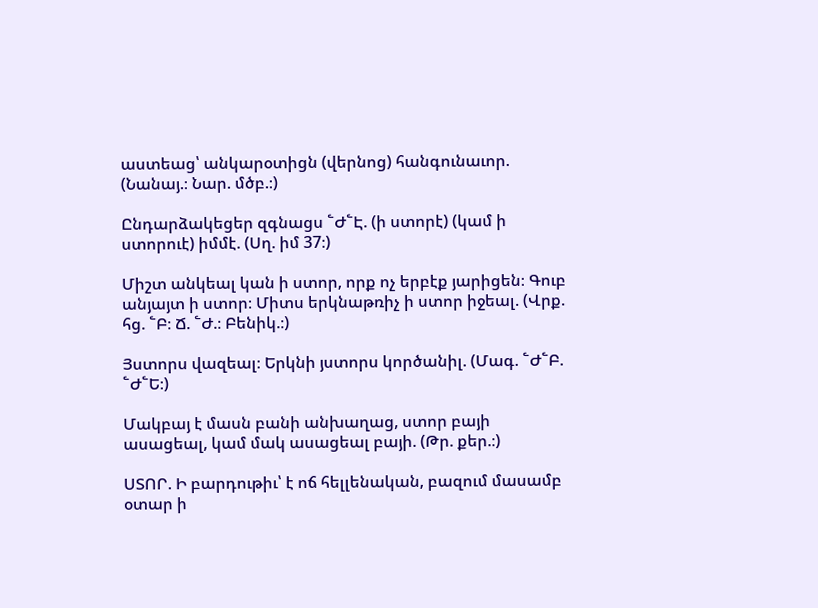աստեաց՝ անկարօտիցն (վերնոց) հանգունաւոր. (Նանայ.։ Նար. մծբ.։)

Ընդարձակեցեր զգնացս ՟Ժ՟Է. (ի ստորէ) (կամ ի ստորուէ) իմմէ. (Սղ. իմ 37։)

Միշտ անկեալ կան ի ստոր, որք ոչ երբէք յարիցեն։ Գուբ անյայտ ի ստոր։ Միտս երկնաթռիչ ի ստոր իջեալ. (Վրք. հց. ՟Բ։ Ճ. ՟Ժ.։ Բենիկ.։)

Յստորս վազեալ։ Երկնի յստորս կործանիլ. (Մագ. ՟Ժ՟Բ. ՟Ժ՟Ե։)

Մակբայ է մասն բանի անխաղաց, ստոր բայի ասացեալ, կամ մակ ասացեալ բայի. (Թր. քեր.։)

ՍՏՈՐ. Ի բարդութիւ՝ է ոճ հելլենական, բազում մասամբ օտար ի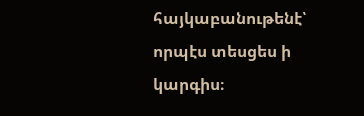հայկաբանութենէ՝ որպէս տեսցես ի կարգիս։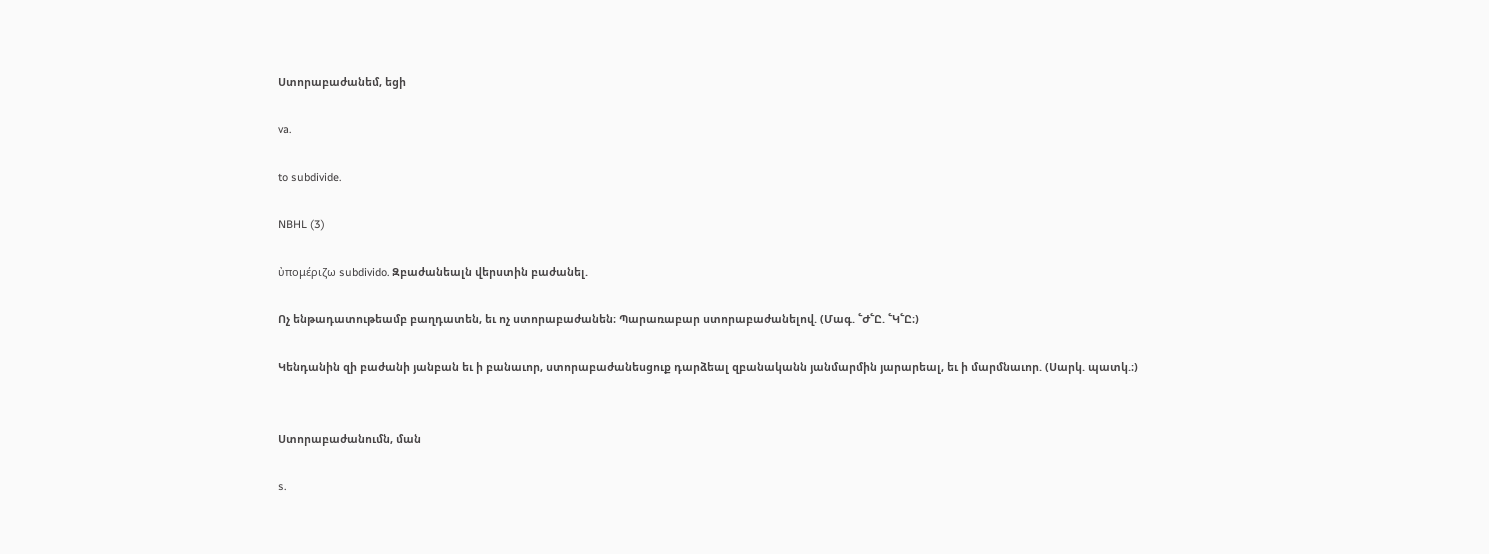Ստորաբաժանեմ, եցի

va.

to subdivide.

NBHL (3)

ὐπομέριζω subdivido. Զբաժանեալն վերստին բաժանել.

Ոչ ենթադատութեամբ բաղդատեն, եւ ոչ ստորաբաժանեն։ Պարառաբար ստորաբաժանելով. (Մագ. ՟Ժ՟Ը. ՟Կ՟Ը։)

Կենդանին զի բաժանի յանբան եւ ի բանաւոր, ստորաբաժանեսցուք դարձեալ զբանականն յանմարմին յարարեալ, եւ ի մարմնաւոր. (Սարկ. պատկ.։)


Ստորաբաժանումն, ման

s.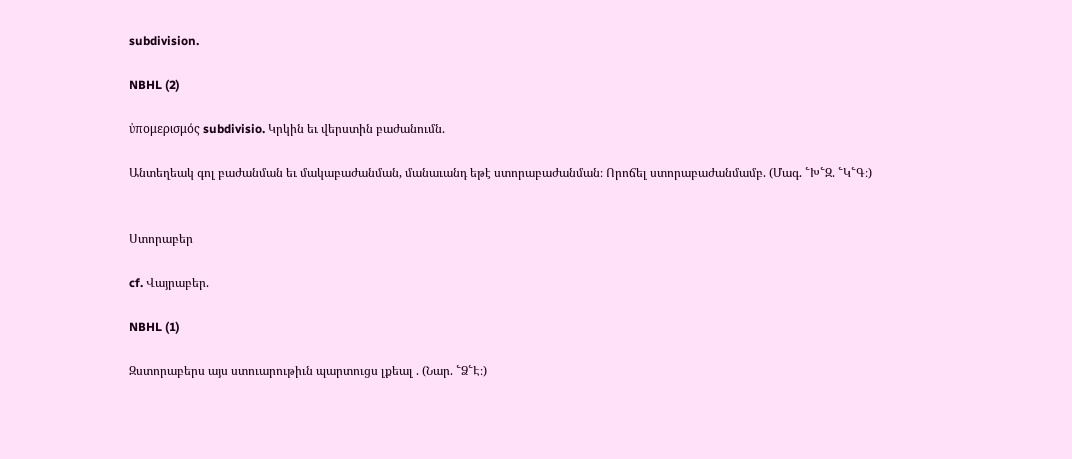subdivision.

NBHL (2)

ὐπομερισμός subdivisio. Կրկին եւ վերստին բաժանումն.

Անտեղեակ գոլ բաժանման եւ մակաբաժանման, մանաւանդ եթէ ստորաբաժանման։ Որոճել ստորաբաժանմամբ. (Մագ. ՟Խ՟Զ. ՟Կ՟Գ։)


Ստորաբեր

cf. Վայրաբեր.

NBHL (1)

Զստորաբերս այս ստուարութիւն պարտուցս լքեալ . (Նար. ՟Ձ՟Է։)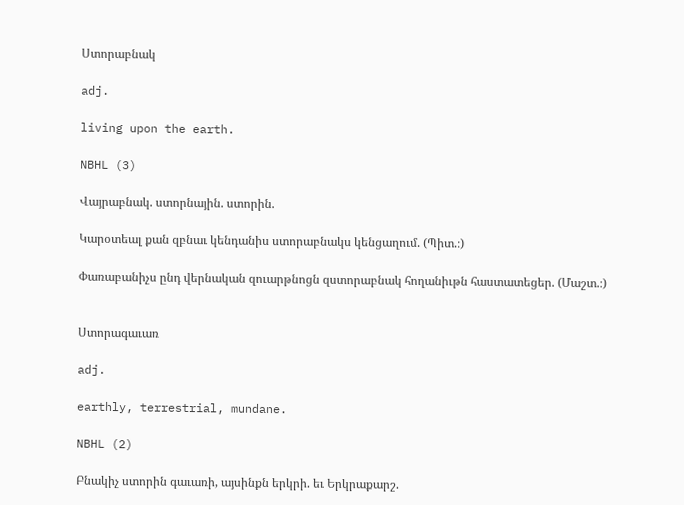Ստորաբնակ

adj.

living upon the earth.

NBHL (3)

Վայրաբնակ. ստորնային. ստորին.

Կարօտեալ քան զբնաւ կենդանիս ստորաբնակս կենցաղում. (Պիտ.։)

Փառաբանիչս ընդ վերնական զուարթնոցն զստորաբնակ հողանիւթն հաստատեցեր. (Մաշտ.։)


Ստորագաւառ

adj.

earthly, terrestrial, mundane.

NBHL (2)

Բնակիչ ստորին գաւառի, այսինքն երկրի. եւ Երկրաքարշ.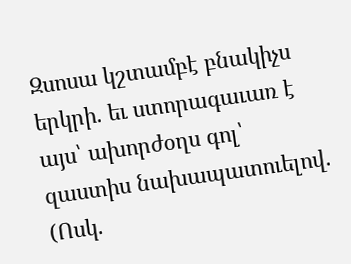Զսոսա կշտամբէ բնակիչս երկրի. եւ ստորագաւառ է այս՝ ախորժօղս գոլ՝ զաստիս նախապատուելով. (Ոսկ.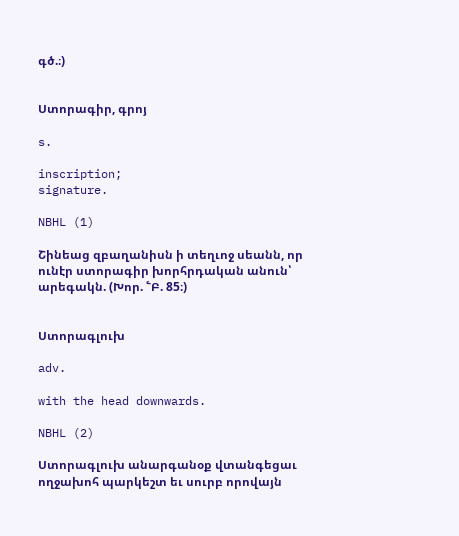գծ.։)


Ստորագիր, գրոյ

s.

inscription;
signature.

NBHL (1)

Շինեաց զբաղանիսն ի տեղւոջ սեանն, որ ունէր ստորագիր խորհրդական անուն՝ արեգակն. (Խոր. ՟Բ. 85։)


Ստորագլուխ

adv.

with the head downwards.

NBHL (2)

Ստորագլուխ անարգանօք վտանգեցաւ ողջախոհ պարկեշտ եւ սուրբ որովայն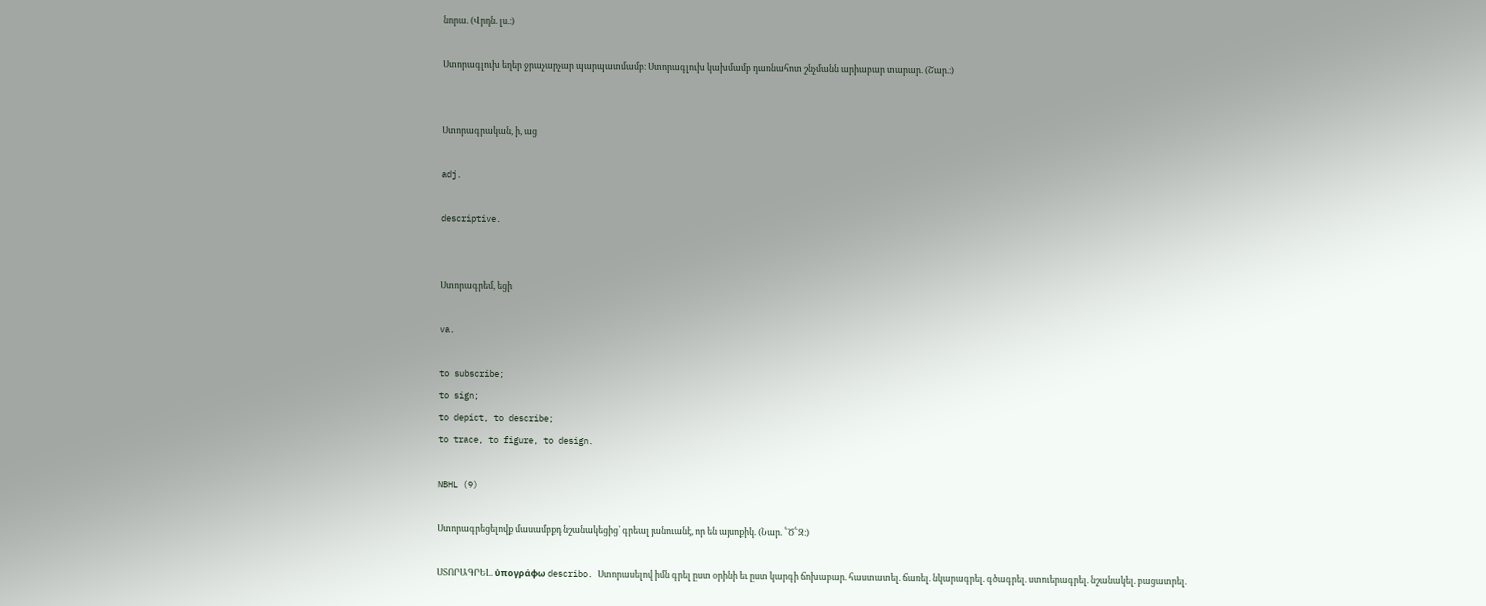նորա. (Վրդն. լս.։)

Ստորագլուխ եղեր ջրաչարչար պարպատմամբ։ Ստորագլուխ կախմամբ դառնահոտ շնչմանն արիաբար տարար. (Շար.։)


Ստորագրական, ի, աց

adj.

descriptive.


Ստորագրեմ, եցի

va.

to subscribe;
to sign;
to depict, to describe;
to trace, to figure, to design.

NBHL (9)

Ստորագրեցելովք մասամբքդ նշանակեցից՝ գրեալ յանուանէ, որ են այսոքիկ. (Նար. ՟Ծ՟Զ։)

ՍՏՈՐԱԳՐԵԼ. ὐπογράφω describo. Ստորասելով իմն գրել ըստ օրինի եւ ըստ կարգի ճոխաբար. հաստատել. ճառել. նկարագրել. գծագրել. ստուերագրել. նշանակել. բացատրել.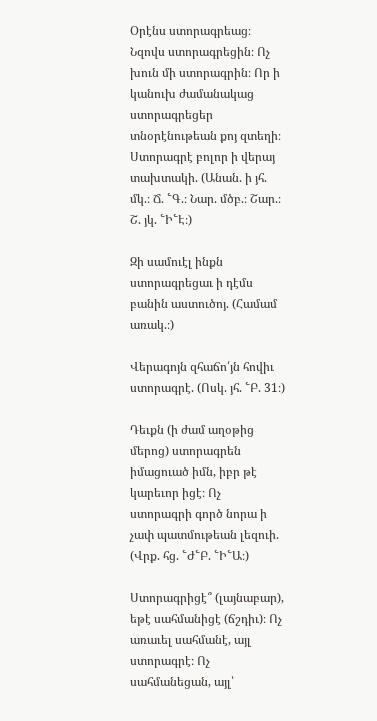Օրէնս ստորագրեաց։ Նզովս ստորագրեցին։ Ոչ խուն մի ստորագրին։ Որ ի կանուխ ժամանակաց ստորագրեցեր տնօրէնութեան քոյ զտեղի։ Ստորագրէ բոլոր ի վերայ տախտակի. (Անան. ի յհ. մկ.։ Ճ. ՟Գ.։ Նար. մծբ.։ Շար.։ Շ. յկ. ՟Ի՟Է։)

Զի սամուէլ ինքն ստորագրեցաւ ի դէմս բանին աստուծոյ. (Համամ առակ.։)

Վերագոյն զհաճո՛յն հովիւ ստորագրէ. (Ոսկ. յհ. ՟Բ. 31։)

Դեւքն (ի ժամ աղօթից մերոց) ստորագրեն իմացուած իմն, իբր թէ կարեւոր իցէ։ Ոչ ստորագրի գործ նորա ի չափ պատմութեան լեզուի. (Վրք. հց. ՟Ժ՟Բ. ՟Ի՟Ա։)

Ստորագրիցէ՞ (լայնաբար), եթէ սահմանիցէ (ճշդիւ)։ Ոչ առաւել սահմանէ, այլ ստորագրէ։ Ոչ սահմանեցան, այլ՝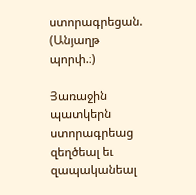ստորագրեցան. (Անյաղթ պորփ.։)

Յառաջին պատկերն ստորագրեաց զեղծեալ եւ զապականեալ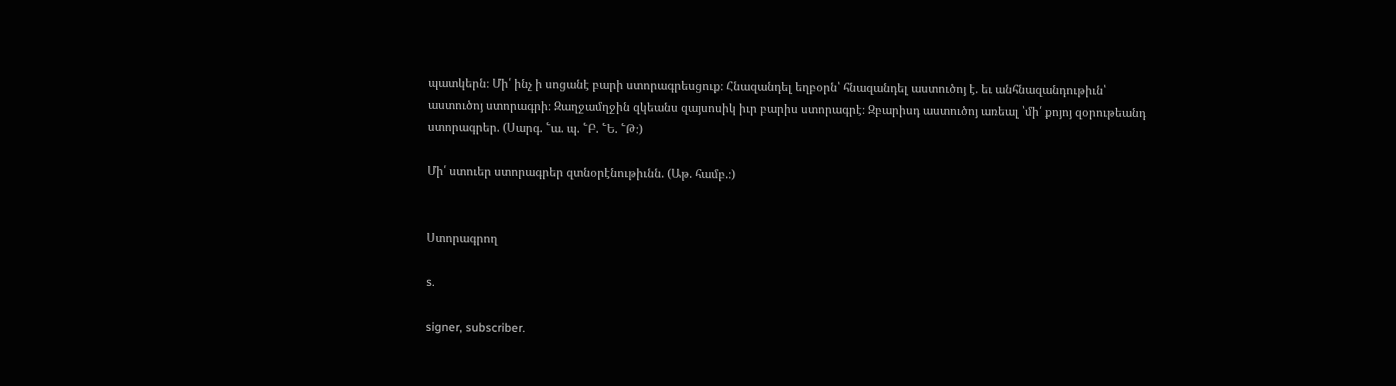պատկերն։ Մի՛ ինչ ի սոցանէ բարի ստորագրեսցուք։ Հնազանդել եղբօրն՝ հնազանդել աստուծոյ է. եւ անհնազանդութիւն՝ աստուծոյ ստորագրի։ Զաղջամղջին զկեանս զայսոսիկ իւր բարիս ստորագրէ։ Զբարիսդ աստուծոյ առեալ ՝մի՛ քոյոյ զօրութեանդ ստորագրեր. (Սարգ. ՟ա. պ. ՟Բ. ՟Ե. ՟Թ։)

Մի՛ ստուեր ստորագրեր զտնօրէնութիւնն. (Աթ. համբ.։)


Ստորագրող

s.

signer, subscriber.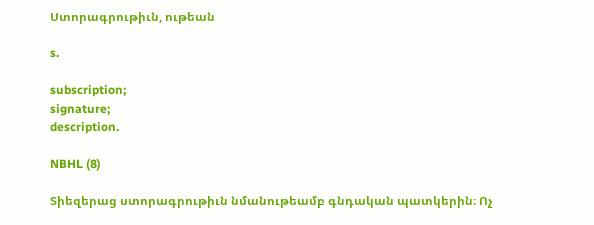Ստորագրութիւն, ութեան

s.

subscription;
signature;
description.

NBHL (8)

Տիեզերաց ստորագրութիւն նմանութեամբ գնդական պատկերին։ Ոչ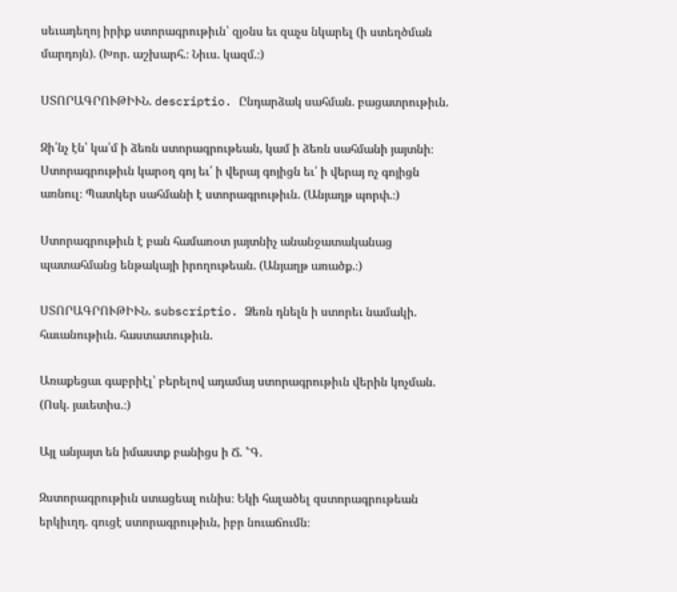սեւադեղոյ իրիք ստորագրութիւն՝ զյօնս եւ զաչս նկարել (ի ստեղծման մարդոյն). (Խոր. աշխարհ.։ Նիւս. կազմ.։)

ՍՏՈՐԱԳՐՈՒԹԻՒՆ. descriptio. Ընդարձակ սահման. բացատրութիւն.

Զի՛նչ էն՝ կա՛մ ի ձեռն ստորագրութեան, կամ ի ձեռն սահմանի յայտնի։ Ստորագրութիւն կարօղ գոյ եւ՛ ի վերայ գոյիցն եւ՛ ի վերայ ոչ գոյիցն առնուլ։ Պատկեր սահմանի է ստորագրութիւն. (Անյաղթ պորփ.։)

Ստորագրութիւն է բան համառօտ յայտնիչ անանջատականաց պատահմանց ենթակայի իրողութեան. (Անյաղթ առածք.։)

ՍՏՈՐԱԳՐՈՒԹԻՒՆ. subscriptio. Ձեռն դնելն ի ստորեւ նամակի. հաւանութիւն. հաստատութիւն.

Առաքեցաւ գաբրիէլ՝ բերելով ադամայ ստորագրութիւն վերին կոչման. (Ոսկ. յաւետիս.։)

Այլ անյայտ են իմաստք բանիցս ի Ճ. ՟Գ.

Զստորագրութիւն ստացեալ ունիս։ Եկի հալածել զստորագրութեան երկիւղդ. գուցէ ստորագրութիւն, իբր նուաճումն։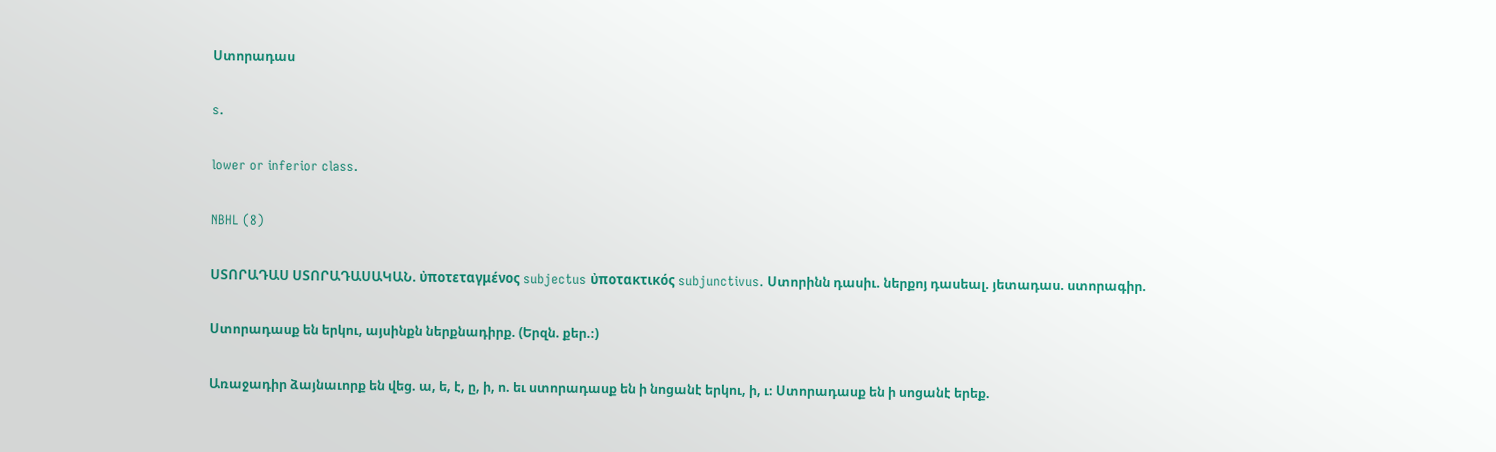Ստորադաս

s.

lower or inferior class.

NBHL (8)

ՍՏՈՐԱԴԱՍ ՍՏՈՐԱԴԱՍԱԿԱՆ. ὐποτεταγμένος subjectus ὐποτακτικός subjunctivus. Ստորինն դասիւ. ներքոյ դասեալ. յետադաս. ստորագիր.

Ստորադասք են երկու, այսինքն ներքնադիրք. (Երզն. քեր.։)

Առաջադիր ձայնաւորք են վեց. ա, ե, է, ը, ի, ո. եւ ստորադասք են ի նոցանէ երկու, ի, ւ։ Ստորադասք են ի սոցանէ երեք.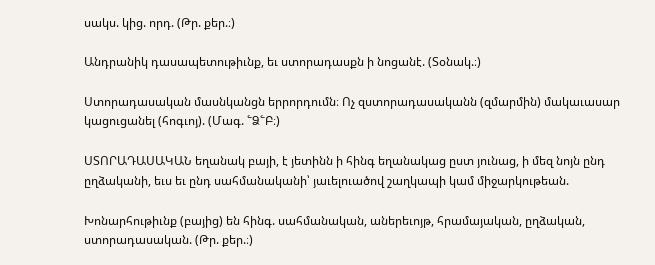սակս. կից. որդ. (Թր. քեր.։)

Անդրանիկ դասապետութիւնք, եւ ստորադասքն ի նոցանէ. (Տօնակ.։)

Ստորադասական մասնկանցն երրորդումն։ Ոչ զստորադասականն (զմարմին) մակաւասար կացուցանել (հոգւոյ). (Մագ. ՟Ձ՟Բ։)

ՍՏՈՐԱԴԱՍԱԿԱՆ եղանակ բայի, է յետինն ի հինգ եղանակաց ըստ յունաց, ի մեզ նոյն ընդ ըղձականի, եւս եւ ընդ սահմանականի՝ յաւելուածով շաղկապի կամ միջարկութեան.

Խոնարհութիւնք (բայից) են հինգ. սահմանական, աներեւոյթ, հրամայական, ըղձական, ստորադասական. (Թր. քեր.։)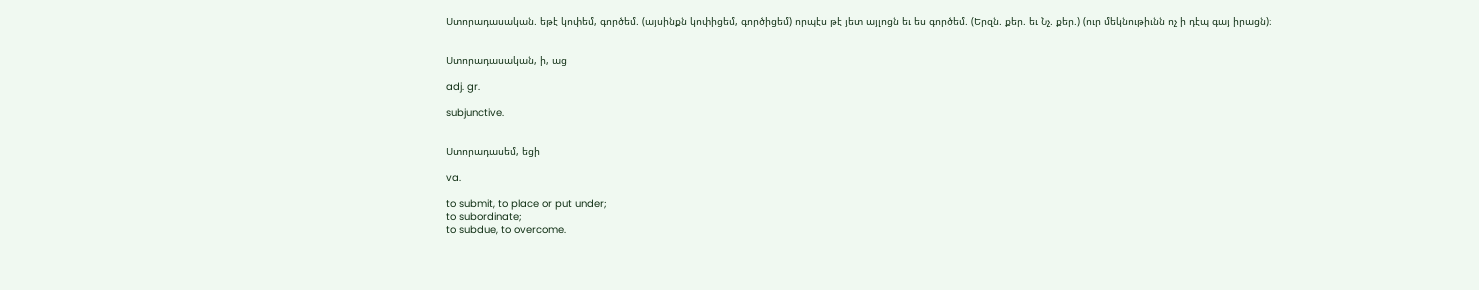Ստորադասական. եթէ կոփեմ, գործեմ. (այսինքն կոփիցեմ, գործիցեմ) որպէս թէ յետ այլոցն եւ ես գործեմ. (Երզն. քեր. եւ Նչ. քեր.) (ուր մեկնութիւնն ոչ ի դէպ գայ իրացն)։


Ստորադասական, ի, աց

adj. gr.

subjunctive.


Ստորադասեմ, եցի

va.

to submit, to place or put under;
to subordinate;
to subdue, to overcome.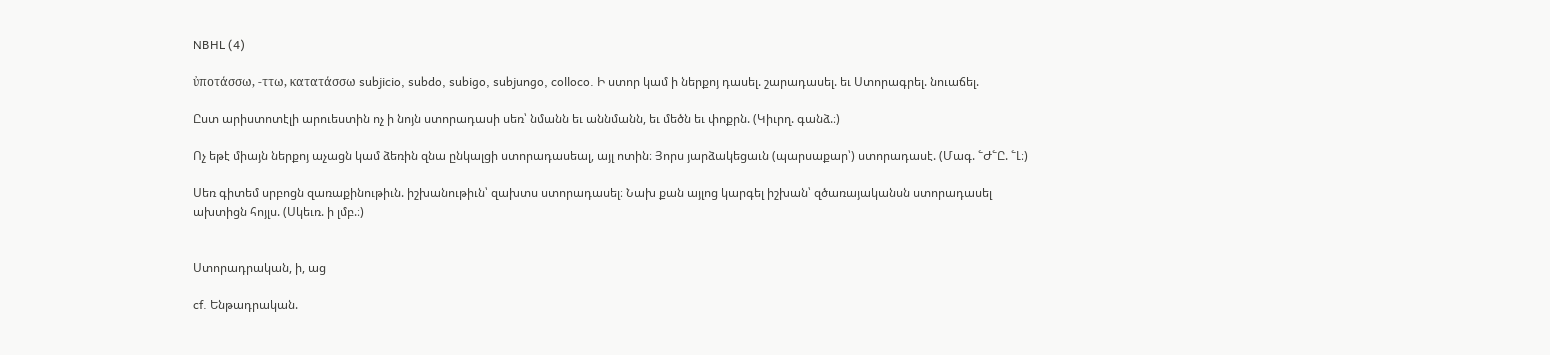NBHL (4)

ὐποτάσσω, -ττω, κατατάσσω subjicio, subdo, subigo, subjungo, colloco. Ի ստոր կամ ի ներքոյ դասել. շարադասել. եւ Ստորագրել. նուաճել.

Ըստ արիստոտէլի արուեստին ոչ ի նոյն ստորադասի սեռ՝ նմանն եւ աննմանն, եւ մեծն եւ փոքրն. (Կիւրղ. գանձ.։)

Ոչ եթէ միայն ներքոյ աչացն կամ ձեռին զնա ընկալցի ստորադասեալ, այլ ոտին։ Յորս յարձակեցաւն (պարսաքար՝) ստորադասէ. (Մագ. ՟Ժ՟Ը. ՟Լ։)

Սեռ գիտեմ սրբոցն զառաքինութիւն. իշխանութիւն՝ զախտս ստորադասել։ Նախ քան այլոց կարգել իշխան՝ զծառայականսն ստորադասել ախտիցն հոյլս. (Սկեւռ. ի լմբ.։)


Ստորադրական, ի, աց

cf. Ենթադրական.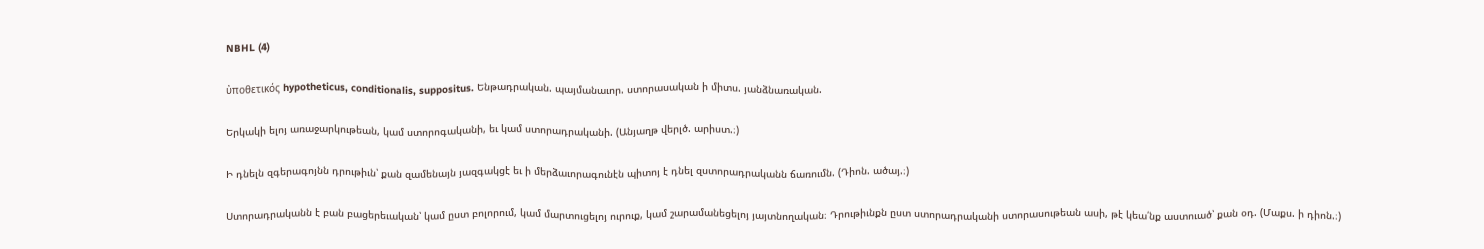NBHL (4)

ὐποθετικός hypotheticus, conditionalis, suppositus. Ենթադրական. պայմանաւոր. ստորասական ի միտս. յանձնառական.

Երկակի ելոյ առաջարկութեան, կամ ստորոգականի, եւ կամ ստորադրականի. (Անյաղթ վերլծ. արիստ.։)

Ի դնելն զգերագոյնն դրութիւն՝ քան զամենայն յազգակցէ եւ ի մերձաւորագունէն պիտոյ է դնել զստորադրականն ճառումն. (Դիոն. ածայ.։)

Ստորադրականն է բան բացերեւական՝ կամ ըստ բոլորում, կամ մարտուցելոյ ուրուք, կամ շարամանեցելոյ յայտնողական։ Դրութիւնքն ըստ ստորադրականի ստորասութեան ասի, թէ կեա՛նք աստուած՝ քան օդ. (Մաքս. ի դիոն.։)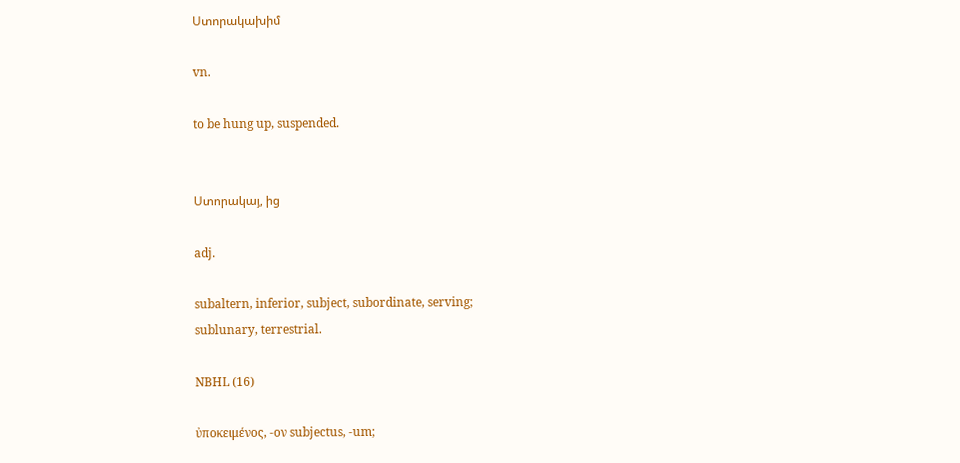Ստորակախիմ

vn.

to be hung up, suspended.


Ստորակայ, ից

adj.

subaltern, inferior, subject, subordinate, serving;
sublunary, terrestrial.

NBHL (16)

ὐποκειμένος, -ον subjectus, -um;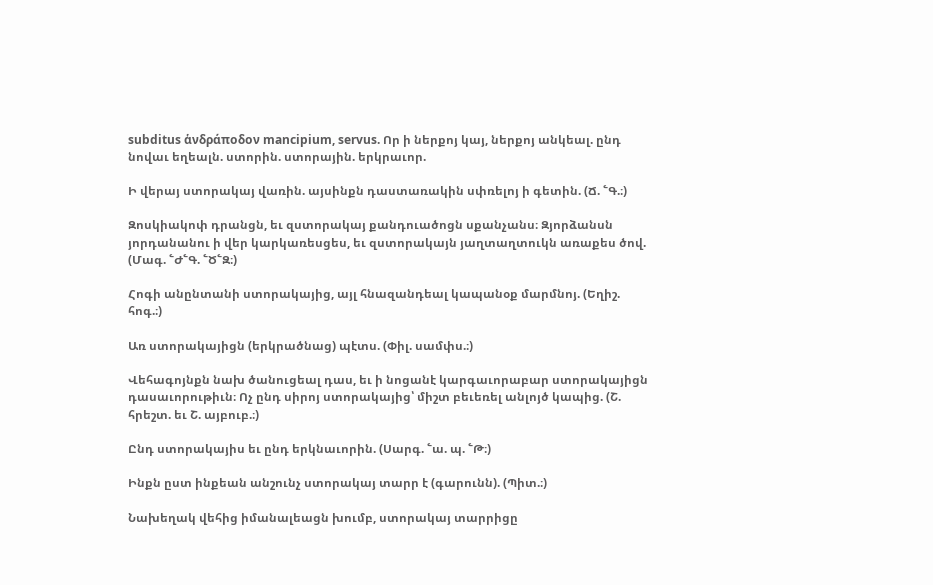subditus ἁνδράποδον mancipium, servus. Որ ի ներքոյ կայ, ներքոյ անկեալ. ընդ նովաւ եղեալն. ստորին. ստորային. երկրաւոր.

Ի վերայ ստորակայ վառին. այսինքն դաստառակին սփռելոյ ի գետին. (Ճ. ՟Գ.։)

Զոսկիակոփ դրանցն, եւ զստորակայ քանդուածոցն սքանչանս։ Զյորձանսն յորդանանու ի վեր կարկառեսցես, եւ զստորակայն յաղտաղտուկն առաքես ծով. (Մագ. ՟Ժ՟Գ. ՟Ծ՟Զ։)

Հոգի անընտանի ստորակայից, այլ հնազանդեալ կապանօք մարմնոյ. (Եղիշ. հոգ.։)

Առ ստորակայիցն (երկրածնաց) պէտս. (Փիլ. սամփս.։)

Վեհագոյնքն նախ ծանուցեալ դաս, եւ ի նոցանէ կարգաւորաբար ստորակայիցն դասաւորութիւն։ Ոչ ընդ սիրոյ ստորակայից՝ միշտ բեւեռել անլոյծ կապից. (Շ. հրեշտ. եւ Շ. այբուբ.։)

Ընդ ստորակայիս եւ ընդ երկնաւորին. (Սարգ. ՟ա. պ. ՟Թ։)

Ինքն ըստ ինքեան անշունչ ստորակայ տարր է (գարունն). (Պիտ.։)

Նախեղակ վեհից իմանալեացն խումբ, ստորակայ տարրիցը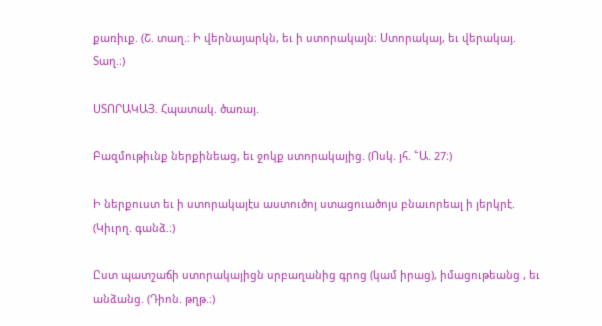քառիւք. (Շ. տաղ.։ Ի վերնայարկն, եւ ի ստորակայն։ Ստորակայ, եւ վերակայ. Տաղ.։)

ՍՏՈՐԱԿԱՅ. Հպատակ. ծառայ.

Բազմութիւնք ներքինեաց, եւ ջոկք ստորակայից. (Ոսկ. յհ. ՟Ա. 27։)

Ի ներքուստ եւ ի ստորակայէս աստուծոյ ստացուածոյս բնաւորեալ ի յերկրէ. (Կիւրղ. գանձ.։)

Ըստ պատշաճի ստորակայիցն սրբաղանից գրոց (կամ իրաց), իմացութեանց , եւ անձանց. (Դիոն. թղթ.։)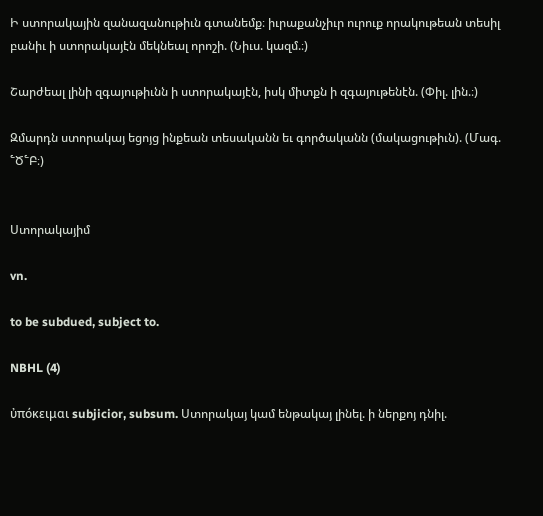Ի ստորակային զանազանութիւն գտանեմք։ իւրաքանչիւր ուրուք որակութեան տեսիլ բանիւ ի ստորակայէն մեկնեալ որոշի. (Նիւս. կազմ.։)

Շարժեալ լինի զգայութիւնն ի ստորակայէն, իսկ միտքն ի զգայութենէն. (Փիլ. լին.։)

Զմարդն ստորակայ եցոյց ինքեան տեսականն եւ գործականն (մակացութիւն). (Մագ. ՟Ծ՟Բ։)


Ստորակայիմ

vn.

to be subdued, subject to.

NBHL (4)

ὐπόκειμαι subjicior, subsum. Ստորակայ կամ ենթակայ լինել. ի ներքոյ դնիլ.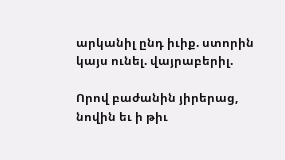արկանիլ ընդ իւիք. ստորին կայս ունել. վայրաբերիլ.

Որով բաժանին յիրերաց, նովին եւ ի թիւ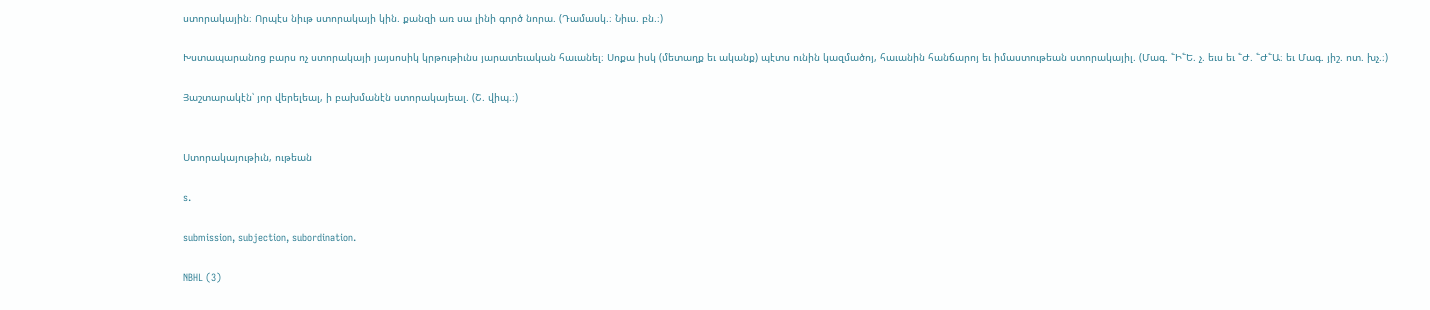ստորակային։ Որպէս նիւթ ստորակայի կին. քանզի առ սա լինի գործ նորա. (Դամասկ.։ Նիւս. բն.։)

Խստապարանոց բարս ոչ ստորակայի յայսոսիկ կրթութիւնս յարատեւական հաւանել։ Սոքա իսկ (մետաղք եւ ականք) պէտս ունին կազմածոյ, հաւանին հանճարոյ եւ իմաստութեան ստորակայիլ. (Մագ. ՟Ի՟Ե. չ. եւս եւ ՟Ժ. ՟Ժ՟Ա։ եւ Մագ. յիշ. ոտ. խչ.։)

Յաշտարակէն՝ յոր վերելեալ, ի բախմանէն ստորակայեալ. (Շ. վիպ.։)


Ստորակայութիւն, ութեան

s.

submission, subjection, subordination.

NBHL (3)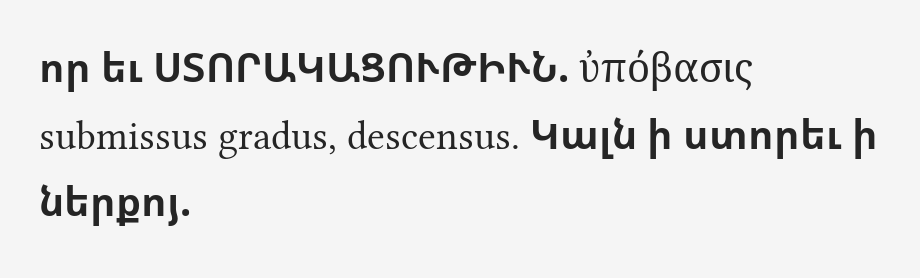որ եւ ՍՏՈՐԱԿԱՑՈՒԹԻՒՆ. ὐπόβασις submissus gradus, descensus. Կալն ի ստորեւ ի ներքոյ.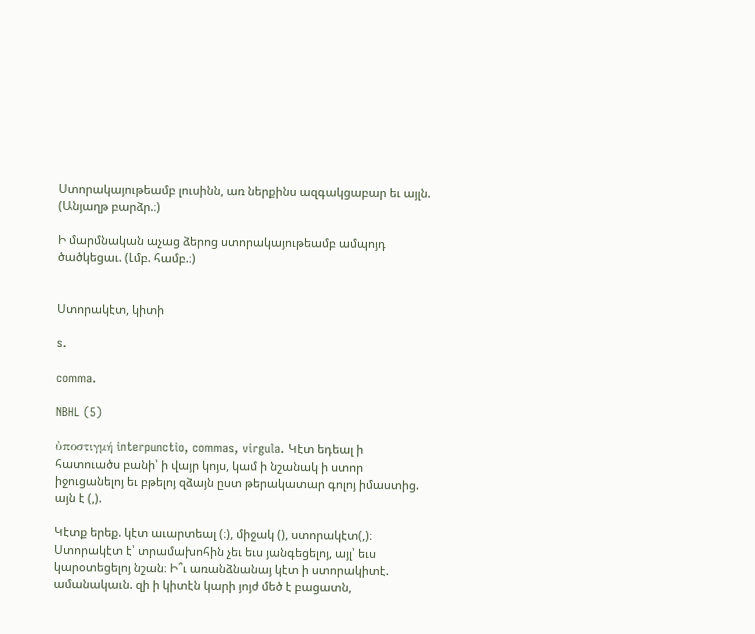Ստորակայութեամբ լուսինն, առ ներքինս ազգակցաբար եւ այլն. (Անյաղթ բարձր.։)

Ի մարմնական աչաց ձերոց ստորակայութեամբ ամպոյդ ծածկեցաւ. (Լմբ. համբ.։)


Ստորակէտ, կիտի

s.

comma.

NBHL (5)

ὐποστιγμή interpunctio, commas, virgula. Կէտ եդեալ ի հատուածս բանի՝ ի վայր կոյս, կամ ի նշանակ ի ստոր իջուցանելոյ եւ բթելոյ զձայն ըստ թերակատար գոլոյ իմաստից. այն է (,).

Կէտք երեք. կէտ աւարտեալ (։), միջակ (), ստորակէտ(,)։ Ստորակէտ է՝ տրամախոհին չեւ եւս յանգեցելոյ, այլ՝ եւս կարօտեցելոյ նշան։ Ի՞ւ առանձնանայ կէտ ի ստորակիտէ. ամանակաւն. զի ի կիտէն կարի յոյժ մեծ է բացատն,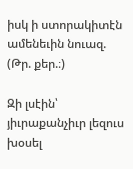իսկ ի ստորակիտէն ամենեւին նուազ. (Թր. քեր.։)

Զի լսէին՝ յիւրաքանչիւր լեզուս խօսել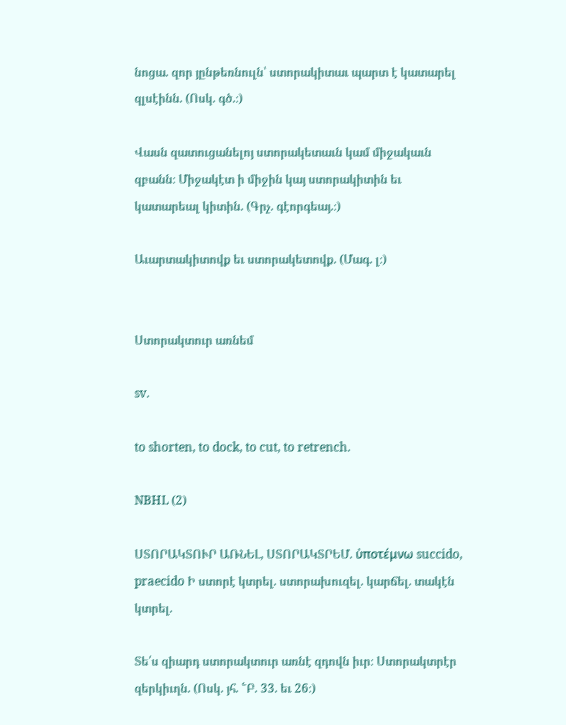նոցա. զոր յընթեռնուլն՝ ստորակիտաւ պարտ է կատարել զլսէինն. (Ոսկ. գծ.։)

Վասն զատուցանելոյ ստորակետաւն կամ միջակաւն զբանն։ Միջակէտ ի միջին կայ ստորակիտին եւ կատարեալ կիտին. (Գրչ. գէորգեայ.։)

Աւարտակիտովք եւ ստորակետովք. (Մագ. լ։)


Ստորակտուր առնեմ

sv.

to shorten, to dock, to cut, to retrench.

NBHL (2)

ՍՏՈՐԱԿՏՈՒՐ ԱՌՆԵԼ, ՍՏՈՐԱԿՏՐԵՄ. ὐποτέμνω succido, praecido Ի ստորէ կտրել. ստորախուզել. կարճել. տակէն կտրել.

Տե՛ս զիարդ ստորակտուր առնէ զդովն իւր։ Ստորակտրէր զերկիւղն. (Ոսկ. յհ. ՟Բ. 33. եւ 26։)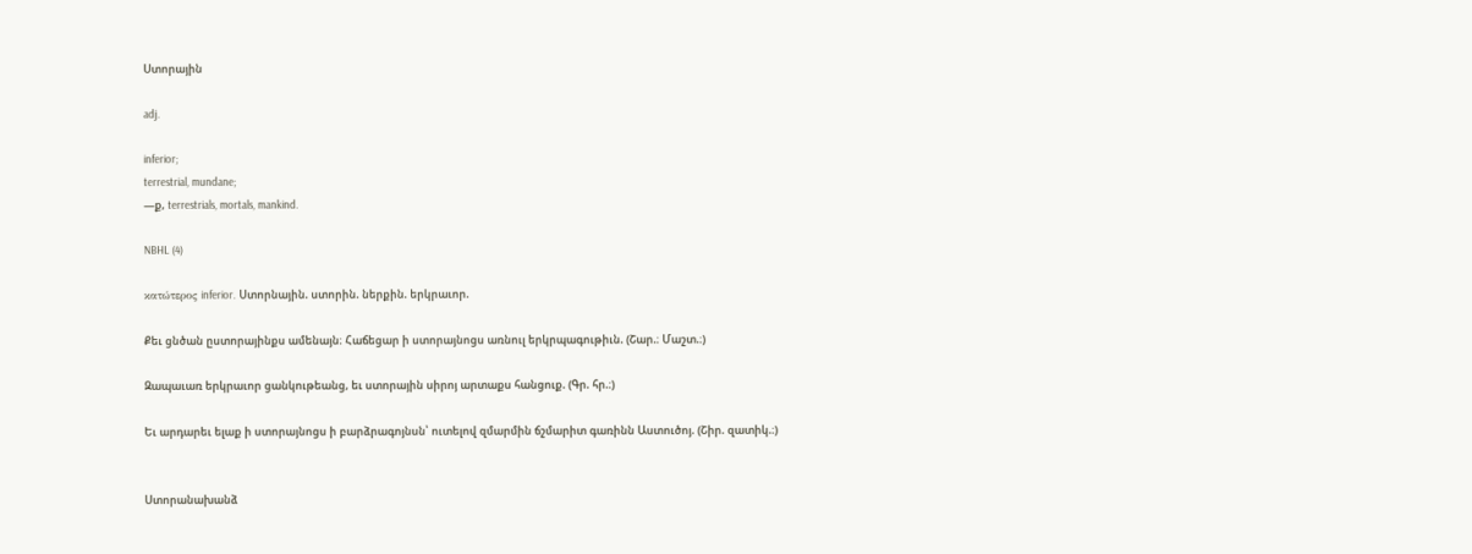Ստորային

adj.

inferior;
terrestrial, mundane;
—ք, terrestrials, mortals, mankind.

NBHL (4)

κατώτερος inferior. Ստորնային. ստորին. ներքին. երկրաւոր.

Քեւ ցնծան ըստորայինքս ամենայն։ Հաճեցար ի ստորայնոցս առնուլ երկրպագութիւն. (Շար.։ Մաշտ.։)

Զապաւառ երկրաւոր ցանկութեանց, եւ ստորային սիրոյ արտաքս հանցուք. (Գր. հր.։)

Եւ արդարեւ ելաք ի ստորայնոցս ի բարձրագոյնսն՝ ուտելով զմարմին ճշմարիտ գառինն Աստուծոյ. (Շիր. զատիկ.։)


Ստորանախանձ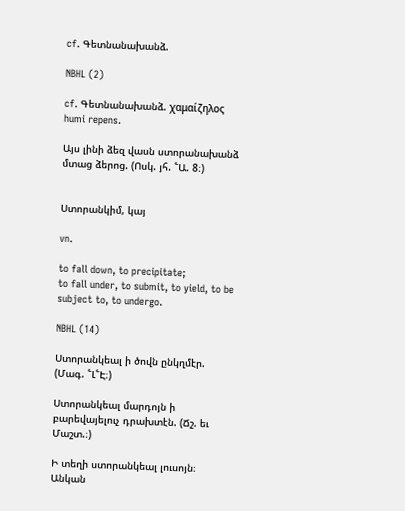cf. Գետնանախանձ.

NBHL (2)

cf. Գետնանախանձ. χαμαίζηλος humi repens.

Այս լինի ձեզ վասն ստորանախանձ մտաց ձերոց. (Ոսկ. յհ. ՟Ա. 8։)


Ստորանկիմ, կայ

vn.

to fall down, to precipitate;
to fall under, to submit, to yield, to be subject to, to undergo.

NBHL (14)

Ստորանկեալ ի ծովն ընկղմէր. (Մագ. ՟Լ՟Է։)

Ստորանկեալ մարդոյն ի բարեվայելուչ դրախտէն. (Ճշ. եւ Մաշտ.։)

Ի տեղի ստորանկեալ լուսոյն։ Անկան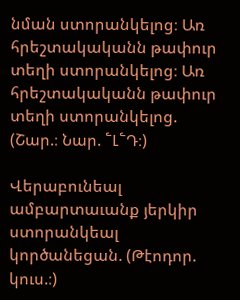նման ստորանկելոց։ Առ հրեշտակականն թափուր տեղի ստորանկելոց։ Առ հրեշտակականն թափուր տեղի ստորանկելոց. (Շար.։ Նար. ՟Լ՟Դ։)

Վերաբունեալ ամբարտաւանք յերկիր ստորանկեալ կործանեցան. (Թէոդոր. կուս.։)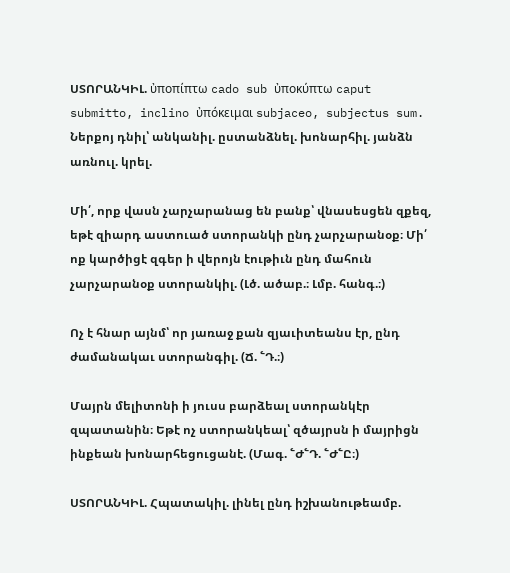ՍՏՈՐԱՆԿԻԼ. ὐποπίπτω cado sub ὐποκύπτω caput submitto, inclino ὐπόκειμαι subjaceo, subjectus sum. Ներքոյ դնիլ՝ անկանիլ. ըստանձնել. խոնարհիլ. յանձն առնուլ. կրել.

Մի՛, որք վասն չարչարանաց են բանք՝ վնասեսցեն զքեզ, եթէ զիարդ աստուած ստորանկի ընդ չարչարանօք։ Մի՛ ոք կարծիցէ զգեր ի վերոյն էութիւն ընդ մահուն չարչարանօք ստորանկիլ. (Լծ. ածաբ.։ Լմբ. հանգ.։)

Ոչ է հնար այնմ՝ որ յառաջ քան զյաւիտեանս էր, ընդ ժամանակաւ ստորանգիլ. (Ճ. ՟Դ.։)

Մայրն մելիտոնի ի յուսս բարձեալ ստորանկէր զպատանին։ Եթէ ոչ ստորանկեալ՝ զծայրսն ի մայրիցն ինքեան խոնարհեցուցանէ. (Մագ. ՟Ժ՟Դ. ՟Ժ՟Ը։)

ՍՏՈՐԱՆԿԻԼ. Հպատակիլ. լինել ընդ իշխանութեամբ.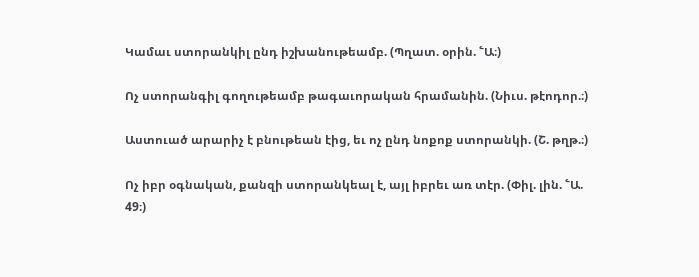Կամաւ ստորանկիլ ընդ իշխանութեամբ. (Պղատ. օրին. ՟Ա։)

Ոչ ստորանգիլ գողութեամբ թագաւորական հրամանին. (Նիւս. թէոդոր.։)

Աստուած արարիչ է բնութեան էից, եւ ոչ ընդ նոքոք ստորանկի. (Շ. թղթ.։)

Ոչ իբր օգնական, քանզի ստորանկեալ է, այլ իբրեւ առ տէր. (Փիլ. լին. ՟Ա. 49։)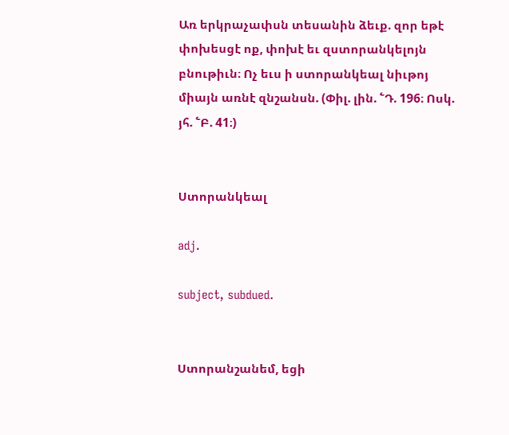Առ երկրաչափսն տեսանին ձեւք. զոր եթէ փոխեսցէ ոք, փոխէ եւ զստորանկելոյն բնութիւն։ Ոչ եւս ի ստորանկեալ նիւթոյ միայն առնէ զնշանսն. (Փիլ. լին. ՟Դ. 196։ Ոսկ. յհ. ՟Բ. 41։)


Ստորանկեալ

adj.

subject, subdued.


Ստորանշանեմ, եցի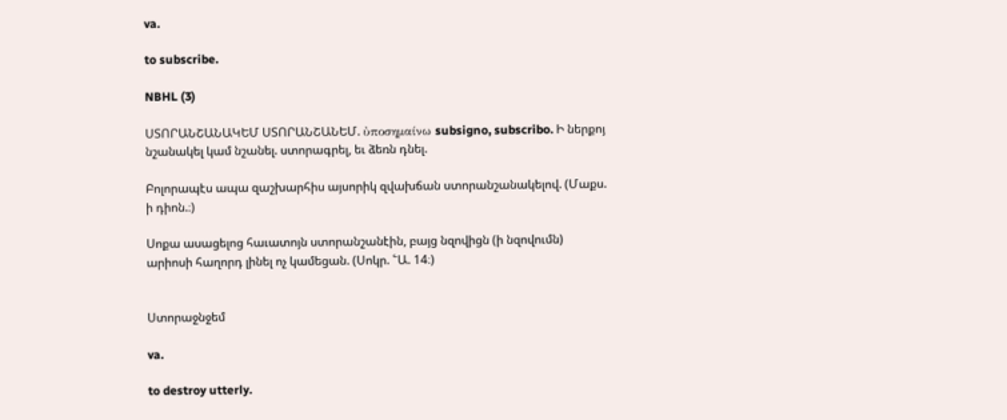va.

to subscribe.

NBHL (3)

ՍՏՈՐԱՆՇԱՆԱԿԵՄ ՍՏՈՐԱՆՇԱՆԵՄ. ὐποσημαίνω subsigno, subscribo. Ի ներքոյ նշանակել կամ նշանել. ստորագրել, եւ ձեռն դնել.

Բոլորապէս ապա զաշխարհիս այսորիկ զվախճան ստորանշանակելով. (Մաքս. ի դիոն.։)

Սոքա ասացելոց հաւատոյն ստորանշանէին, բայց նզովիցն (ի նզովումն) արիոսի հաղորդ լինել ոչ կամեցան. (Սոկր. ՟Ա. 14։)


Ստորաջնջեմ

va.

to destroy utterly.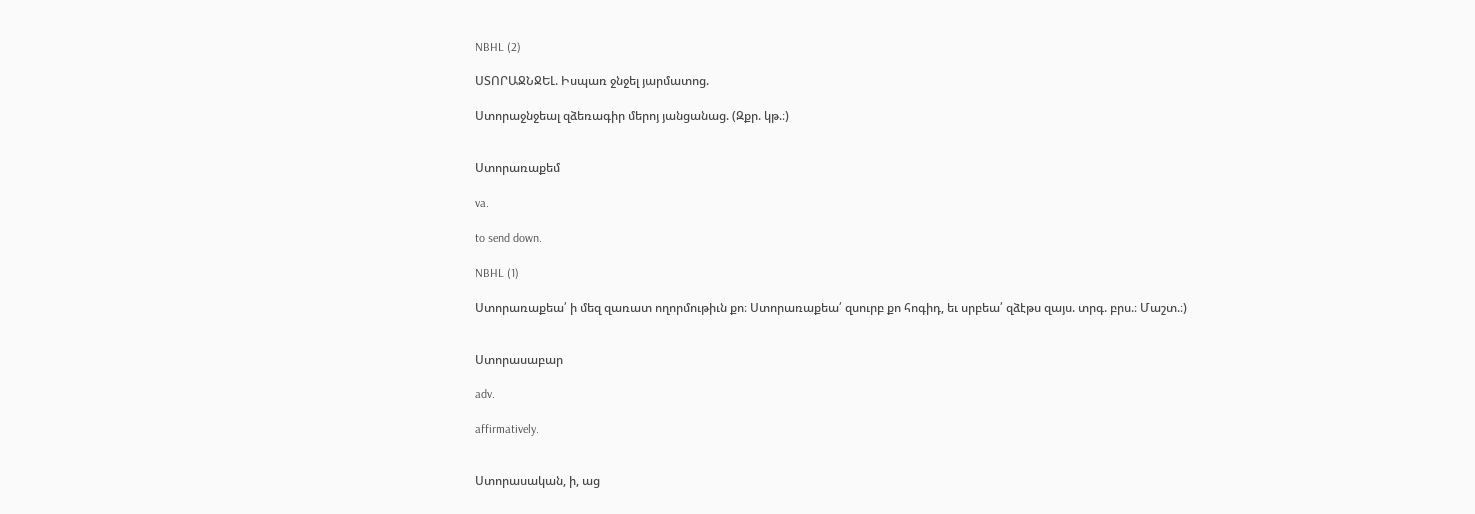NBHL (2)

ՍՏՈՐԱՋՆՋԵԼ. Իսպառ ջնջել յարմատոց.

Ստորաջնջեալ զձեռագիր մերոյ յանցանաց. (Զքր. կթ.։)


Ստորառաքեմ

va.

to send down.

NBHL (1)

Ստորառաքեա՛ ի մեզ զառատ ողորմութիւն քո։ Ստորառաքեա՛ զսուրբ քո հոգիդ, եւ սրբեա՛ զձէթս զայս. տրգ. բրս.։ Մաշտ.։)


Ստորասաբար

adv.

affirmatively.


Ստորասական, ի, աց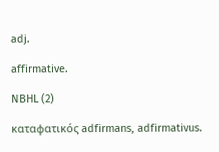adj.

affirmative.

NBHL (2)

καταφατικός adfirmans, adfirmativus.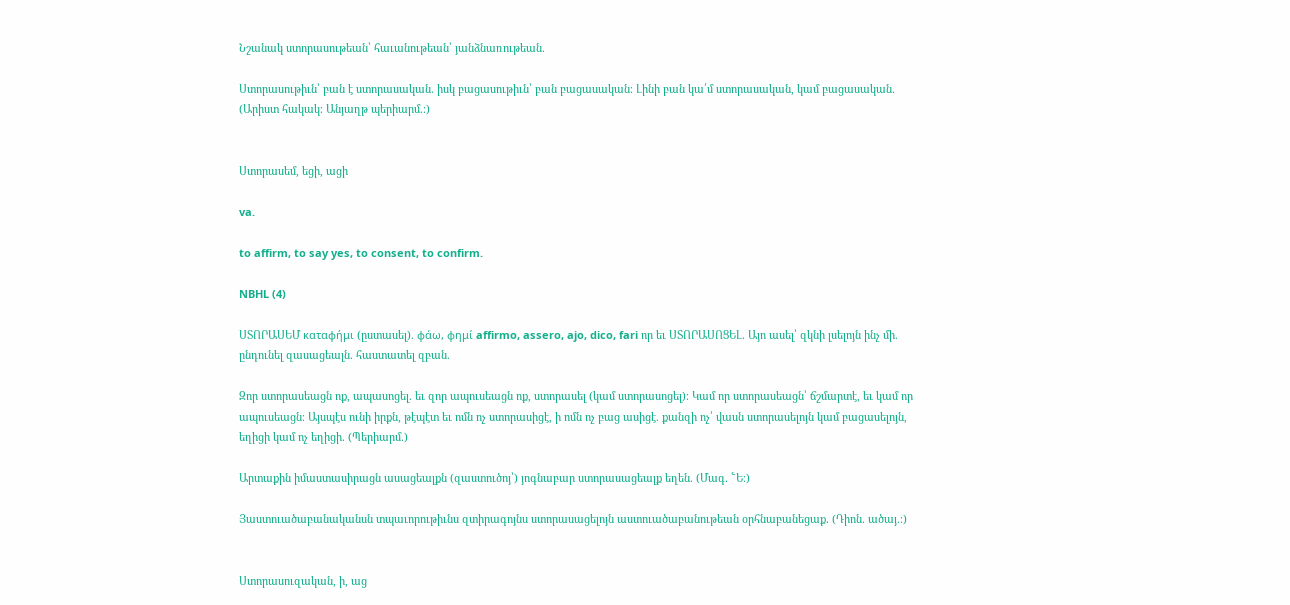Նշանակ ստորասութեան՝ հաւանութեան՝ յանձնառութեան.

Ստորասութիւն՝ բան է ստորասական. իսկ բացասութիւն՝ բան բացասական։ Լինի բան կա՛մ ստորասական, կամ բացասական. (Արիստ հակակ։ Անյաղթ պերիարմ.։)


Ստորասեմ, եցի, ացի

va.

to affirm, to say yes, to consent, to confirm.

NBHL (4)

ՍՏՈՐԱՍԵՄ καταφήμι (ըստասել). φάω, φημί affirmo, assero, ajo, dico, fari որ եւ ՍՏՈՐԱՍՈՑԵԼ. Այո ասել՝ զկնի լսելոյն ինչ մի. ընդունել զասացեալն. հաստատել զբան.

Զոր ստորասեացն ոք, ապասոցել. եւ զոր ապուսեացն ոք, ստորասել (կամ ստորասոցել)։ Կամ որ ստորասեացն՝ ճշմարտէ, եւ կամ որ ապուսեացն։ Այսպէս ունի իրքն, թէպէտ եւ ոմն ոչ ստորասիցէ, ի ոմն ոչ բաց ասիցէ. քանզի ոչ՛ վասն ստորասելոյն կամ բացասելոյն, եղիցի կամ ոչ եղիցի. (Պերիարմ.)

Արտաքին իմաստասիրացն ասացեալքն (զաստուծոյ՝) յոգնաբար ստորասացեալք եղեն. (Մագ. ՟Ե։)

Յաստուածաբանականսն տպաւորութիւնս զտիրագոյնս ստորասացելոյն աստուածաբանութեան օրհնաբանեցաք. (Դիոն. ածայ.։)


Ստորասուզական, ի, աց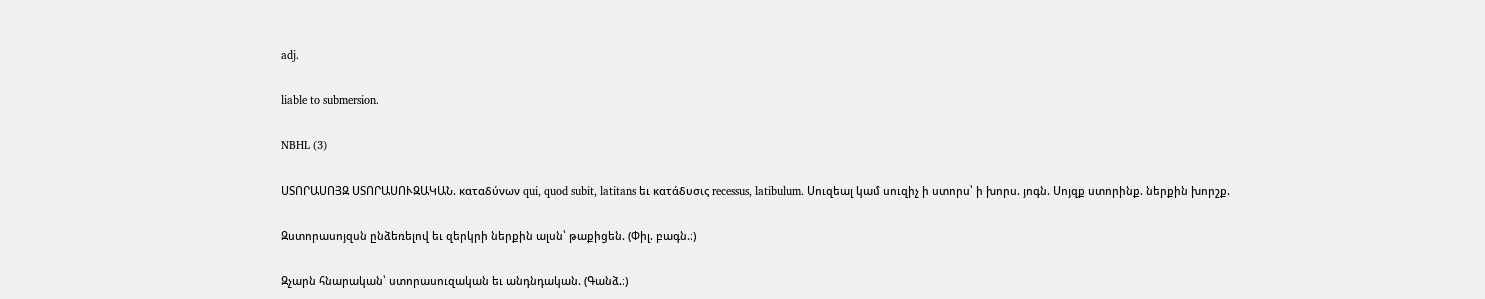adj.

liable to submersion.

NBHL (3)

ՍՏՈՐԱՍՈՅԶ ՍՏՈՐԱՍՈՒԶԱԿԱՆ. καταδύνων qui, quod subit, latitans եւ κατάδυσις recessus, latibulum. Սուզեալ կամ սուզիչ ի ստորս՝ ի խորս. յոգն. Սոյզք ստորինք. ներքին խորշք.

Զստորասոյզսն ընձեռելով եւ զերկրի ներքին ալսն՝ թաքիցեն. (Փիլ. բագն.։)

Զչարն հնարական՝ ստորասուզական եւ անդնդական. (Գանձ.։)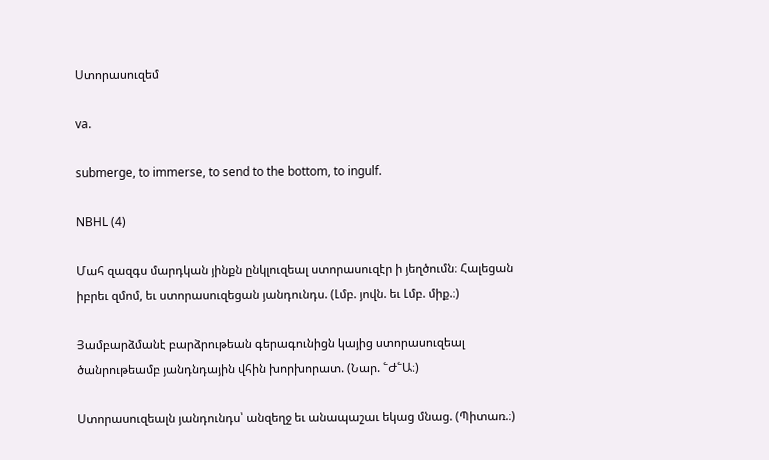Ստորասուզեմ

va.

submerge, to immerse, to send to the bottom, to ingulf.

NBHL (4)

Մահ զազգս մարդկան յինքն ընկլուզեալ ստորասուզէր ի յեղծումն։ Հալեցան իբրեւ զմոմ, եւ ստորասուզեցան յանդունդս. (Լմբ. յովն. եւ Լմբ. միք.։)

Յամբարձմանէ բարձրութեան գերագունիցն կայից ստորասուզեալ ծանրութեամբ յանդնդային վհին խորխորատ. (Նար. ՟Ժ՟Ա։)

Ստորասուզեալն յանդունդս՝ անզեղջ եւ անապաշաւ եկաց մնաց. (Պիտառ.։)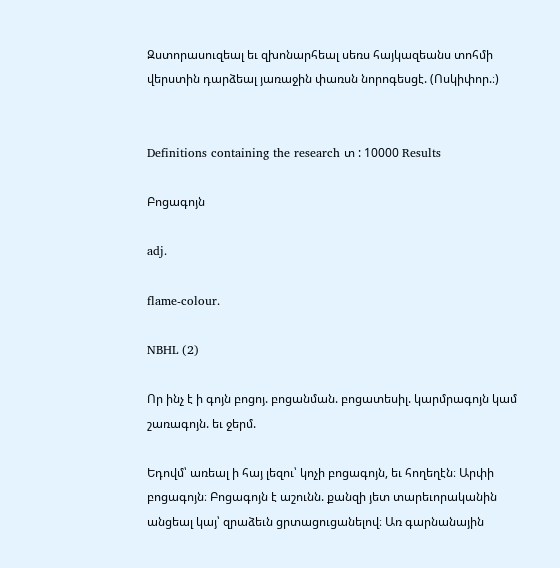Զստորասուզեալ եւ զխոնարհեալ սեռս հայկազեանս տոհմի վերստին դարձեալ յառաջին փառսն նորոգեսցէ. (Ոսկիփոր.։)


Definitions containing the research տ : 10000 Results

Բոցագոյն

adj.

flame-colour.

NBHL (2)

Որ ինչ է ի գոյն բոցոյ. բոցանման. բոցատեսիլ. կարմրագոյն կամ շառագոյն. եւ ջերմ.

Եդովմ՝ առեալ ի հայ լեզու՝ կոչի բոցագոյն, եւ հողեղէն։ Արփի բոցագոյն։ Բոցագոյն է աշունն. քանզի յետ տարեւորականին անցեալ կայ՝ զրաձեւն ցրտացուցանելով։ Առ գարնանային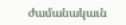ժամանակաւն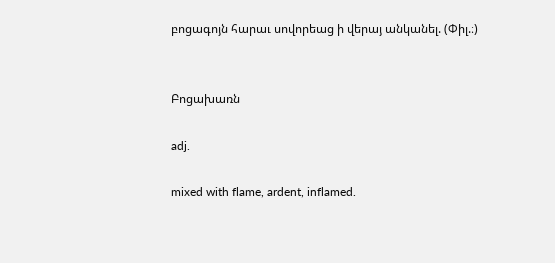բոցագոյն հարաւ սովորեաց ի վերայ անկանել. (Փիլ.։)


Բոցախառն

adj.

mixed with flame, ardent, inflamed.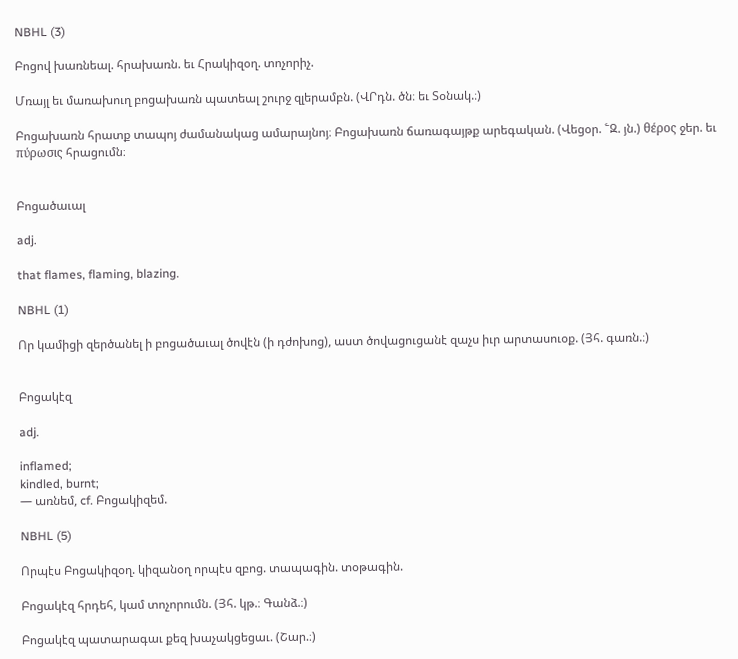NBHL (3)

Բոցով խառնեալ. հրախառն. եւ Հրակիզօղ. տոչորիչ.

Մռայլ եւ մառախուղ բոցախառն պատեալ շուրջ զլերամբն. (ՎՐդն. ծն։ եւ Տօնակ.։)

Բոցախառն հրատք տապոյ ժամանակաց ամարայնոյ։ Բոցախառն ճառագայթք արեգական. (Վեցօր. ՟Զ. յն.) θέρος ջեր. եւ πύρωσις հրացումն։


Բոցածաւալ

adj.

that flames, flaming, blazing.

NBHL (1)

Որ կամիցի զերծանել ի բոցածաւալ ծովէն (ի դժոխոց), աստ ծովացուցանէ զաչս իւր արտասուօք. (Յհ. գառն.։)


Բոցակէզ

adj.

inflamed;
kindled, burnt;
— առնեմ, cf. Բոցակիզեմ.

NBHL (5)

Որպէս Բոցակիզօղ. կիզանօղ որպէս զբոց. տապագին. տօթագին.

Բոցակէզ հրդեհ, կամ տոչորումն. (Յհ. կթ.։ Գանձ.։)

Բոցակէզ պատարագաւ քեզ խաչակցեցաւ. (Շար.։)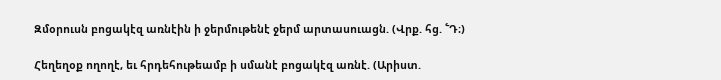Զմօրուսն բոցակէզ առնէին ի ջերմութենէ ջերմ արտասուացն. (Վրք. հց. ՟Դ։)

Հեղեղօք ողողէ, եւ հրդեհութեամբ ի սմանէ բոցակէզ առնէ. (Արիստ.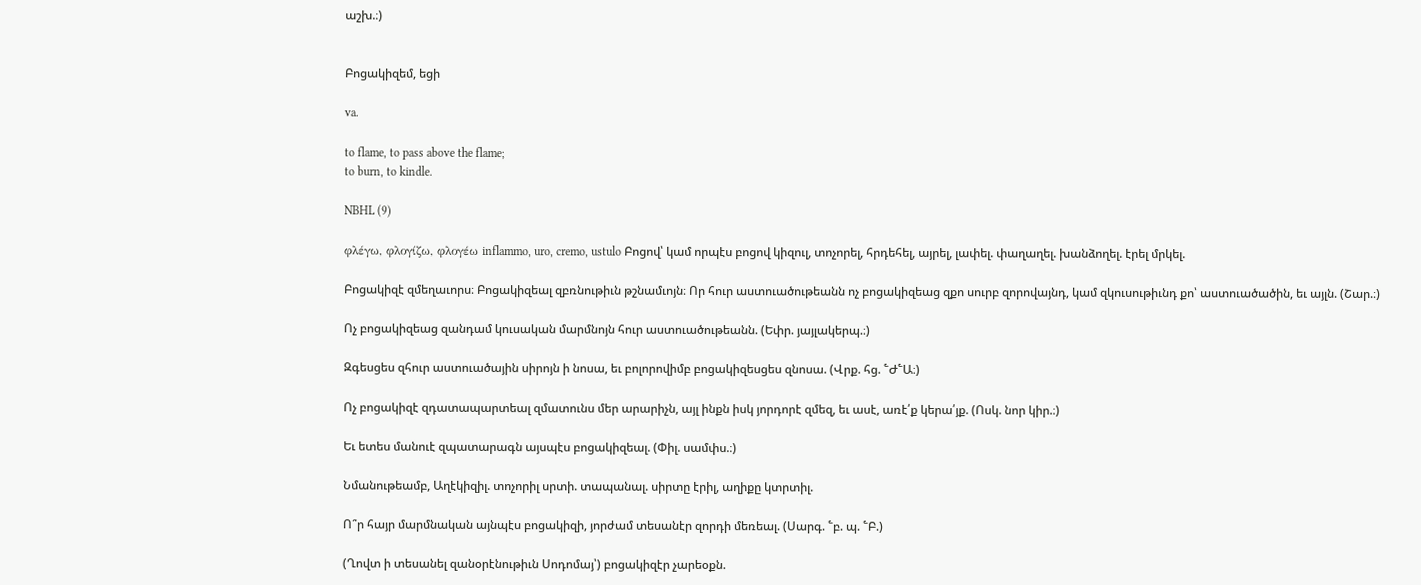աշխ.։)


Բոցակիզեմ, եցի

va.

to flame, to pass above the flame;
to burn, to kindle.

NBHL (9)

φλέγω, φλογίζω, φλογέω inflammo, uro, cremo, ustulo Բոցով՝ կամ որպէս բոցով կիզուլ, տոչորել, հրդեհել, այրել, լափել. փաղաղել. խանձողել. էրել մրկել.

Բոցակիզէ զմեղաւորս։ Բոցակիզեալ զբռնութիւն թշնամւոյն։ Որ հուր աստուածութեանն ոչ բոցակիզեաց զքո սուրբ զորովայնդ, կամ զկուսութիւնդ քո՝ աստուածածին, եւ այլն. (Շար.։)

Ոչ բոցակիզեաց զանդամ կուսական մարմնոյն հուր աստուածութեանն. (Եփր. յայլակերպ.։)

Զգեսցես զհուր աստուածային սիրոյն ի նոսա, եւ բոլորովիմբ բոցակիզեսցես զնոսա. (Վրք. հց. ՟Ժ՟Ա։)

Ոչ բոցակիզէ զդատապարտեալ զմատունս մեր արարիչն, այլ ինքն իսկ յորդորէ զմեզ, եւ ասէ, առէ՛ք կերա՛յք. (Ոսկ. նոր կիր.։)

Եւ ետես մանուէ զպատարագն այսպէս բոցակիզեալ. (Փիլ. սամփս.։)

Նմանութեամբ, Աղէկիզիլ. տոչորիլ սրտի. տապանալ. սիրտը էրիլ, աղիքը կտրտիլ.

Ո՞ր հայր մարմնական այնպէս բոցակիզի, յորժամ տեսանէր զորդի մեռեալ. (Սարգ. ՟բ. պ. ՟Բ.)

(Ղովտ ի տեսանել զանօրէնութիւն Սոդոմայ՝) բոցակիզէր չարեօքն.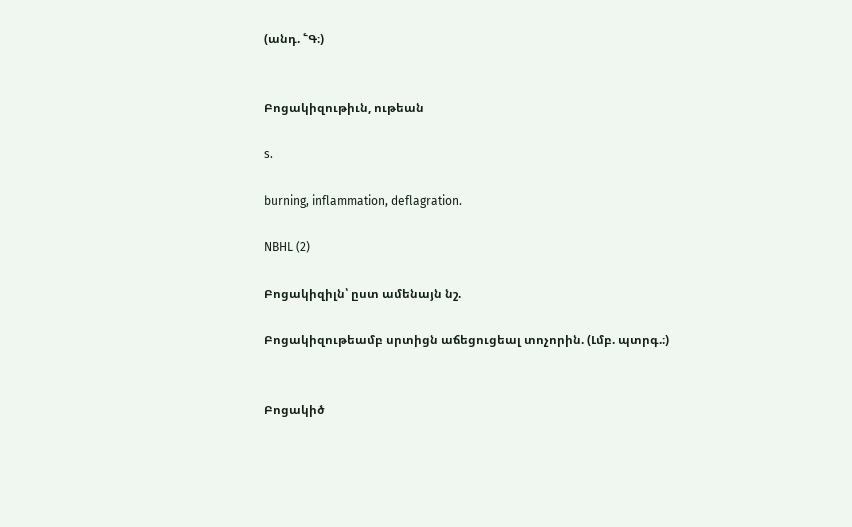(անդ. ՟Գ։)


Բոցակիզութիւն, ութեան

s.

burning, inflammation, deflagration.

NBHL (2)

Բոցակիզիլն՝ ըստ ամենայն նշ.

Բոցակիզութեամբ սրտիցն աճեցուցեալ տոչորին. (Լմբ. պտրգ.։)


Բոցակիծ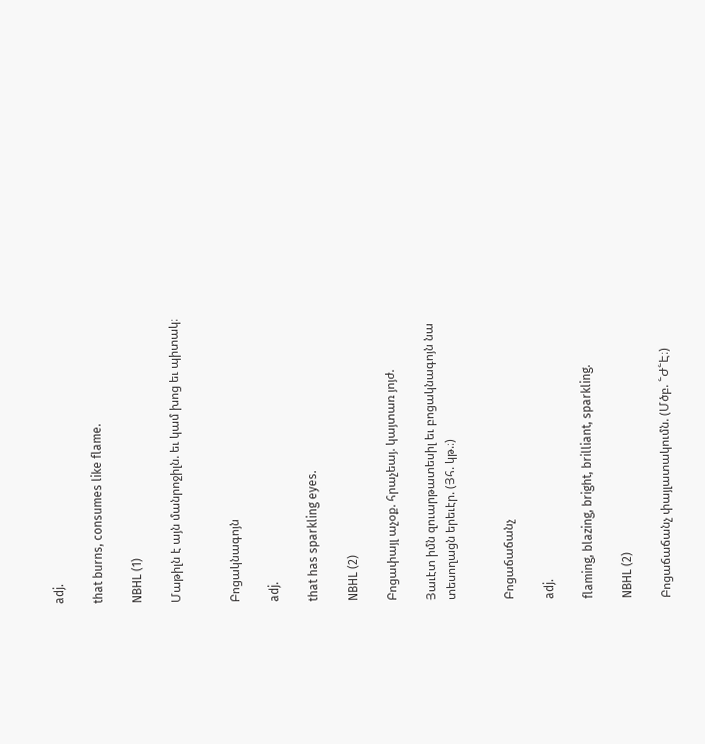adj.

that burns, consumes like flame.

NBHL (1)

Մաթիլն է այն մանրոջիլն. եւ կամ խոց եւ պիտակ։


Բոցակնագոյն

adj.

that has sparkling eyes.

NBHL (2)

Բոցափայլ աչօք. հրաչեայ. կայտառ յոյժ.

Յաւէտ իմն զուարթատեսիլ եւ բոցակնագոյն նա տեսողացն երեւէր. (Յհ. կթ.։)


Բոցաճաճանչ

adj.

flaming, blazing, bright, brilliant, sparkling.

NBHL (2)

Բոցաճաճանչ փայլատակումն. (Մծբ. ՟Ժ՟Է։)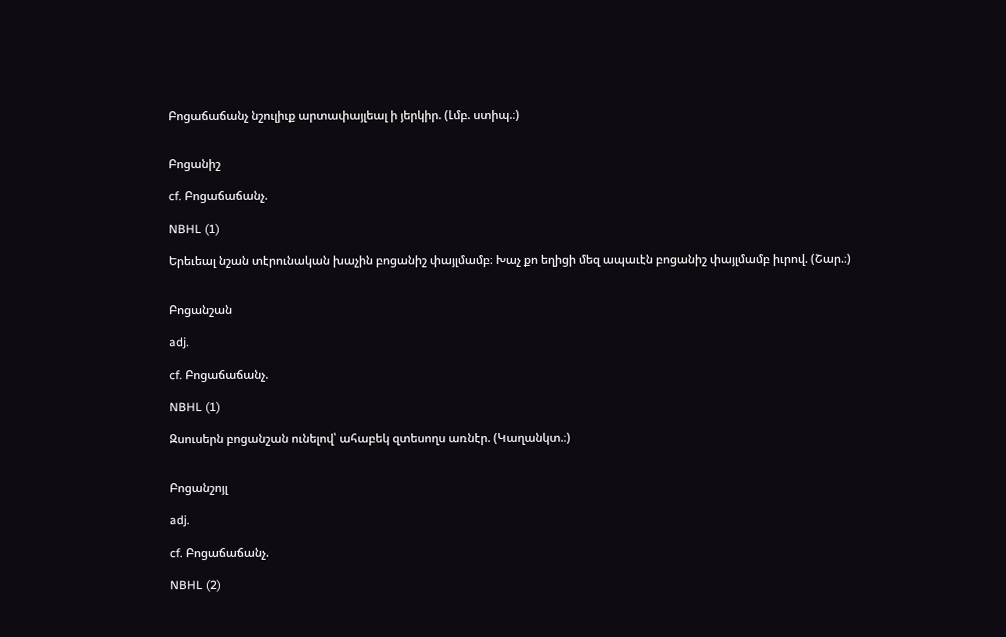Բոցաճաճանչ նշուլիւք արտափայլեալ ի յերկիր. (Լմբ. ստիպ.։)


Բոցանիշ

cf. Բոցաճաճանչ.

NBHL (1)

Երեւեալ նշան տէրունական խաչին բոցանիշ փայլմամբ։ Խաչ քո եղիցի մեզ ապաւէն բոցանիշ փայլմամբ իւրով. (Շար.։)


Բոցանշան

adj.

cf. Բոցաճաճանչ.

NBHL (1)

Զսուսերն բոցանշան ունելով՝ ահաբեկ զտեսողս առնէր. (Կաղանկտ.։)


Բոցանշոյլ

adj.

cf. Բոցաճաճանչ.

NBHL (2)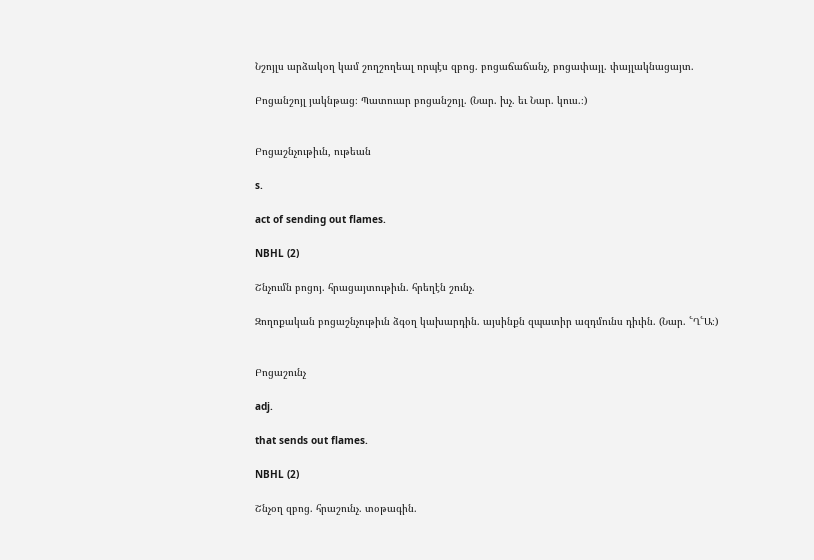Նշոյլս արձակօղ կամ շողշողեալ որպէս զբոց. բոցաճաճանչ, բոցափայլ. փայլակնացայտ.

Բոցանշոյլ յակնթաց։ Պատուար բոցանշոյլ. (Նար. խչ. եւ Նար. կուս.։)


Բոցաշնչութիւն, ութեան

s.

act of sending out flames.

NBHL (2)

Շնչումն բոցոյ. հրացայտութիւն. հրեղէն շունչ.

Զողոքական բոցաշնչութիւն ձգօղ կախարդին. այսինքն զպատիր ազդմունս դիւին. (Նար. ՟Ղ՟Ա։)


Բոցաշունչ

adj.

that sends out flames.

NBHL (2)

Շնչօղ զբոց. հրաշունչ. տօթագին.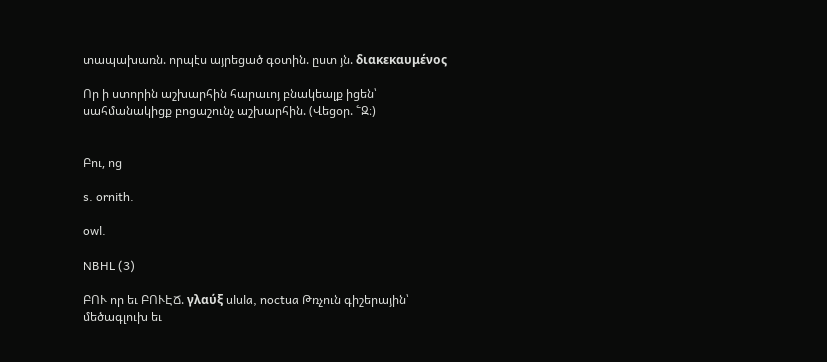տապախառն. որպէս այրեցած գօտին. ըստ յն. διακεκαυμένος

Որ ի ստորին աշխարհին հարաւոյ բնակեալք իցեն՝ սահմանակիցք բոցաշունչ աշխարհին. (Վեցօր. ՟Զ։)


Բու, ոց

s. ornith.

owl.

NBHL (3)

ԲՈՒ որ եւ ԲՈՒԷՃ. γλαύξ ulula, noctua Թռչուն գիշերային՝ մեծագլուխ եւ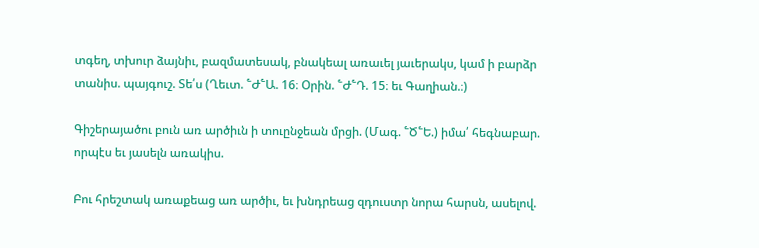տգեղ, տխուր ձայնիւ, բազմատեսակ, բնակեալ առաւել յաւերակս, կամ ի բարձր տանիս. պայգուշ. Տե՛ս (Ղեւտ. ՟Ժ՟Ա. 16։ Օրին. ՟Ժ՟Դ. 15։ եւ Գաղիան.։)

Գիշերայածու բուն առ արծիւն ի տուընջեան մրցի. (Մագ. ՟Ծ՟Ե.) իմա՛ հեգնաբար. որպէս եւ յասելն առակիս.

Բու հրեշտակ առաքեաց առ արծիւ, եւ խնդրեաց զդուստր նորա հարսն, ասելով.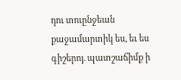դու տուընջեան քաջամարտիկ ես, եւ ես գիշերոյ. պատշաճիմք ի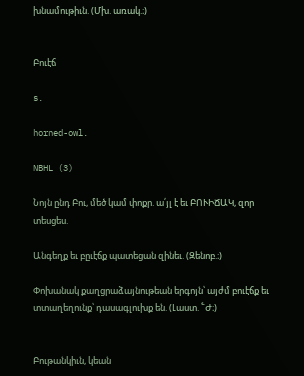խնամութիւն. (Մխ. առակ.։)


Բուէճ

s.

horned-owl.

NBHL (3)

Նոյն ընդ Բու, մեծ կամ փոքր. ա՛յլ է եւ ԲՈՒԻՃԱԿ, զոր տեսցես.

Անգեղք եւ բըւէճք պատեցան զինեւ. (Զենոբ.։)

Փոխանակ քաղցրաձայնութեան երգոյն՝ այժմ բուէճք եւ տտաղեղունք՝ դասագլուխք են. (Լաստ. ՟Ժ։)


Բութանկիւն, կեան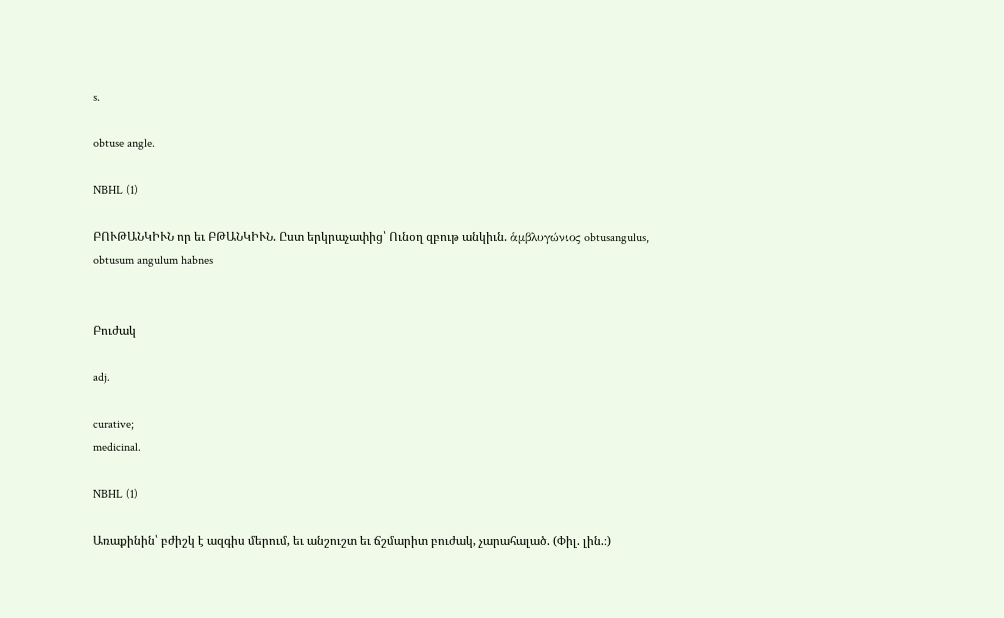s.

obtuse angle.

NBHL (1)

ԲՈՒԹԱՆԿԻՒՆ որ եւ ԲԹԱՆԿԻՒՆ. Ըստ երկրաչափից՝ Ունօղ զբութ անկիւն. ἁμβλυγώνιος obtusangulus, obtusum angulum habnes


Բուժակ

adj.

curative;
medicinal.

NBHL (1)

Առաքինին՝ բժիշկ է ազգիս մերում, եւ անշուշտ եւ ճշմարիտ բուժակ, չարահալած. (Փիլ. լին.։)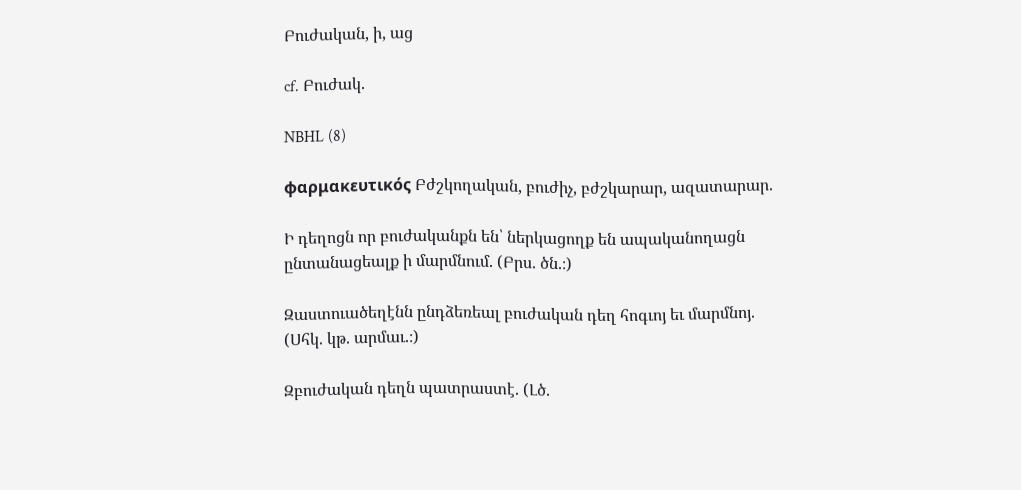Բուժական, ի, աց

cf. Բուժակ.

NBHL (8)

φαρμακευτικός Բժշկողական, բուժիչ, բժշկարար, ազատարար.

Ի դեղոցն որ բուժականքն են՝ ներկացողք են ապականողացն ընտանացեալք ի մարմնում. (Բրս. ծն.։)

Զաստուածեղէնն ընդձեռեալ բուժական դեղ հոգւոյ եւ մարմնոյ. (Սհկ. կթ. արմաւ.։)

Զբուժական դեղն պատրաստէ. (Լծ.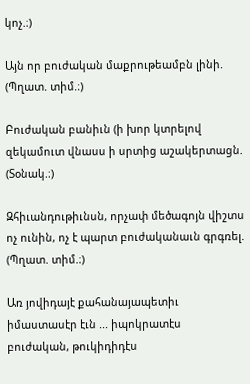կոչ.։)

Այն որ բուժական մաքրութեամբն լինի. (Պղատ. տիմ.։)

Բուժական բանիւն (ի խոր կտրելով զեկամուտ վնասս ի սրտից աշակերտացն. (Տօնակ.։)

Զհիւանդութիւնսն, որչափ մեծագոյն վիշտս ոչ ունին, ոչ է պարտ բուժականաւն գրգռել. (Պղատ. տիմ.։)

Առ յովիդայէ քահանայապետիւ իմաստասէր էւն ... իպոկրատէս բուժական, թուկիդիդէս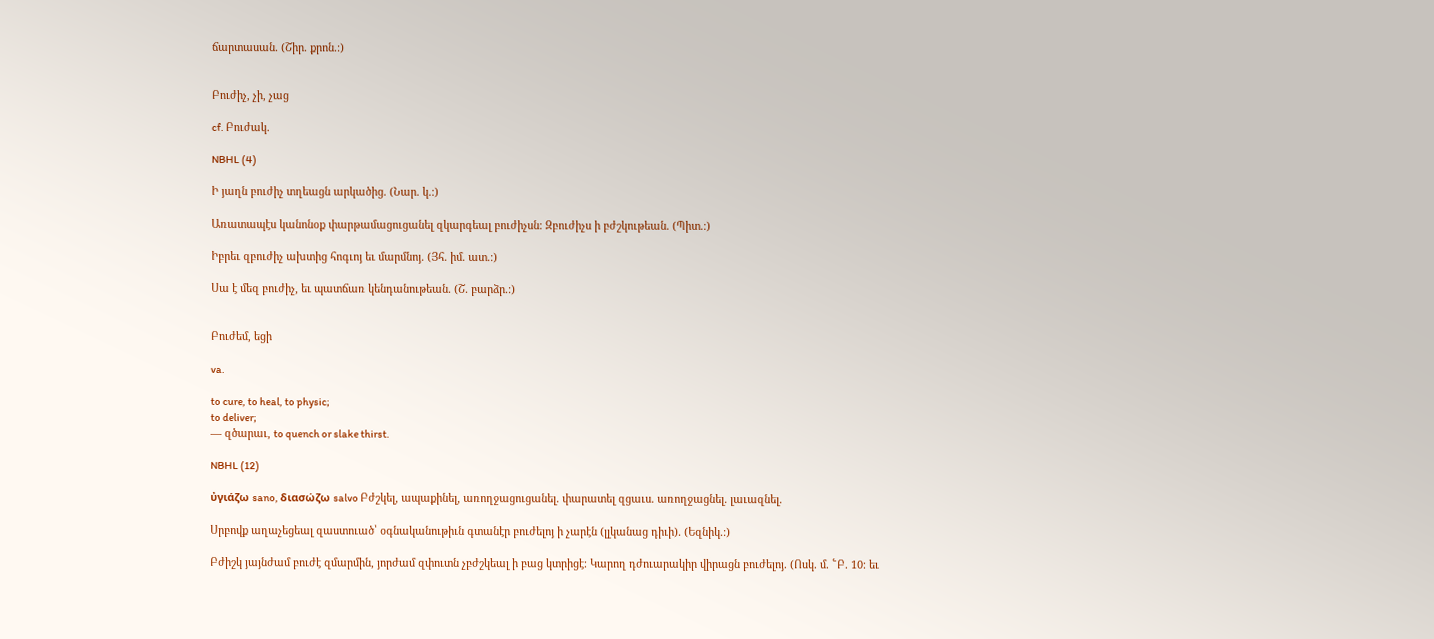ճարտասան. (Շիր. քրոն.։)


Բուժիչ, չի, չաց

cf. Բուժակ.

NBHL (4)

Ի յաղն բուժիչ տղեացն արկածից. (Նար. կ.։)

Առատապէս կանոնօք փարթամացուցանել զկարգեալ բուժիչսն։ Զբուժիչս ի բժշկութեան. (Պիտ.։)

Իբրեւ զբուժիչ ախտից հոգւոյ եւ մարմնոյ. (Յհ. իմ. ատ.։)

Սա է մեզ բուժիչ, եւ պատճառ կենդանութեան. (Շ. բարձր.։)


Բուժեմ, եցի

va.

to cure, to heal, to physic;
to deliver;
— զծարաւ, to quench or slake thirst.

NBHL (12)

ὐγιάζω sano, διασώζω salvo Բժշկել, ապաքինել, առողջացուցանել. փարատել զցաւս. առողջացնել. լաւազնել.

Սրբովք աղաչեցեալ զաստուած՝ օգնականութիւն գտանէր բուժելոյ ի չարէն (լլկանաց դիւի). (Եզնիկ.։)

Բժիշկ յայնժամ բուժէ զմարմին, յորժամ զփուտն չբժշկեալ ի բաց կտրիցէ։ Կարող դժուարակիր վիրացն բուժելոյ. (Ոսկ. մ. ՟Բ. 10։ եւ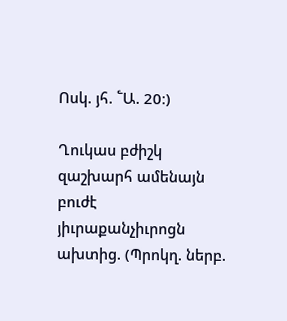Ոսկ. յհ. ՟Ա. 20։)

Ղուկաս բժիշկ զաշխարհ ամենայն բուժէ յիւրաքանչիւրոցն ախտից. (Պրոկղ. ներբ.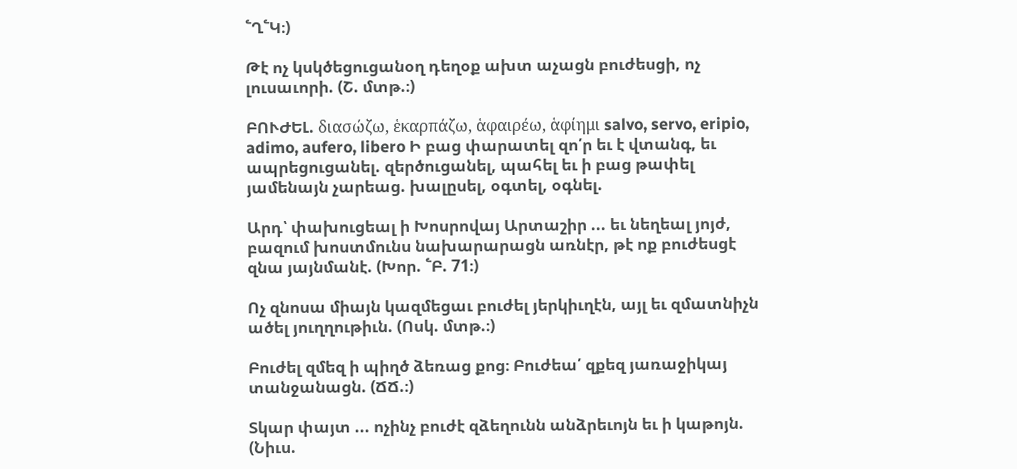՟Ղ՟Կ։)

Թէ ոչ կսկծեցուցանօղ դեղօք ախտ աչացն բուժեսցի, ոչ լուսաւորի. (Շ. մտթ.։)

ԲՈՒԺԵԼ. διασώζω, ἑκαρπάζω, ἁφαιρέω, ἁφίημι salvo, servo, eripio, adimo, aufero, libero Ի բաց փարատել զո՛ր եւ է վտանգ, եւ ապրեցուցանել. զերծուցանել, պահել եւ ի բաց թափել յամենայն չարեաց. խալըսել, օգտել, օգնել.

Արդ՝ փախուցեալ ի Խոսրովայ Արտաշիր ... եւ նեղեալ յոյժ, բազում խոստմունս նախարարացն առնէր, թէ ոք բուժեսցէ զնա յայնմանէ. (Խոր. ՟Բ. 71։)

Ոչ զնոսա միայն կազմեցաւ բուժել յերկիւղէն, այլ եւ զմատնիչն ածել յուղղութիւն. (Ոսկ. մտթ.։)

Բուժել զմեզ ի պիղծ ձեռաց քոց։ Բուժեա՛ զքեզ յառաջիկայ տանջանացն. (ՃՃ.։)

Տկար փայտ ... ոչինչ բուժէ զձեղունն անձրեւոյն եւ ի կաթոյն. (Նիւս.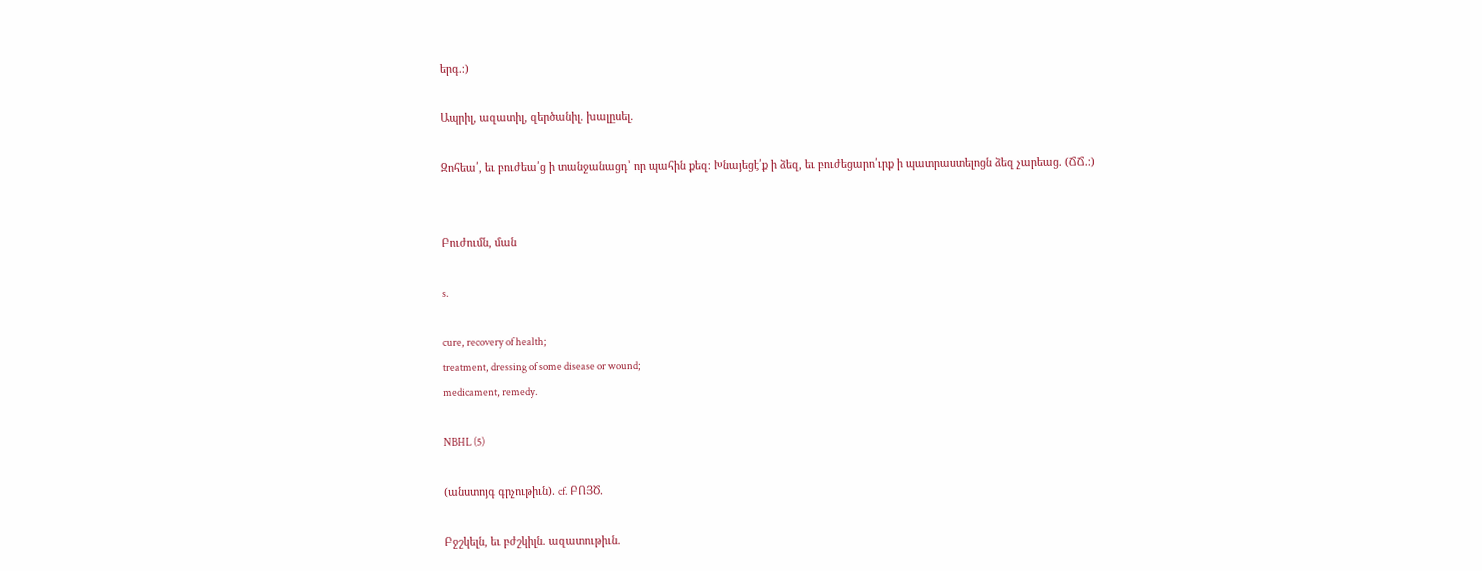երգ.։)

Ապրիլ, ազատիլ, զերծանիլ. խալըսել.

Զոհեա՛, եւ բուժեա՛ց ի տանջանացդ՝ որ պահին քեզ։ Խնայեցէ՛ք ի ձեզ, եւ բուժեցարո՛ւրք ի պատրաստելոցն ձեզ չարեաց. (ՃՃ.։)


Բուժումն, ման

s.

cure, recovery of health;
treatment, dressing of some disease or wound;
medicament, remedy.

NBHL (5)

(անստոյգ գրչութիւն). cf. ԲՈՅԾ.

Բջշկելն, եւ բժշկիլն. ազատութիւն.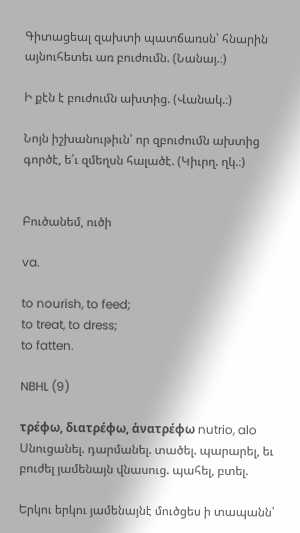Գիտացեալ զախտի պատճառսն՝ հնարին այնուհետեւ առ բուժումն. (Նանայ.։)

Ի քէն է բուժումն ախտից. (Վանակ.։)

Նոյն իշխանութիւն՝ որ զբուժումն ախտից գործէ, ե՛ւ զմեղսն հալածէ. (Կիւրղ. ղկ.։)


Բուծանեմ, ուծի

va.

to nourish, to feed;
to treat, to dress;
to fatten.

NBHL (9)

τρέφω, διατρέφω, ἁνατρέφω nutrio, alo Սնուցանել. դարմանել. տածել. պարարել, եւ բուժել յամենայն վնասուց. պահել, բտել.

Երկու երկու յամենայնէ մուծցես ի տապանն՝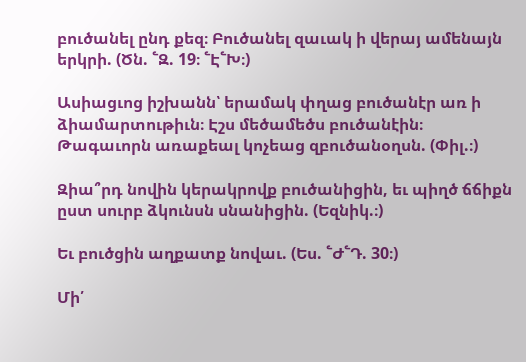բուծանել ընդ քեզ։ Բուծանել զաւակ ի վերայ ամենայն երկրի. (Ծն. ՟Զ. 19։ ՟Է՟Խ։)

Ասիացւոց իշխանն՝ երամակ փղաց բուծանէր առ ի ձիամարտութիւն։ Էշս մեծամեծս բուծանէին։ Թագաւորն առաքեալ կոչեաց զբուծանօղսն. (Փիլ.։)

Զիա՞րդ նովին կերակրովք բուծանիցին, եւ պիղծ ճճիքն ըստ սուրբ ձկունսն սնանիցին. (Եզնիկ.։)

Եւ բուծցին աղքատք նովաւ. (Ես. ՟Ժ՟Դ. 30։)

Մի՛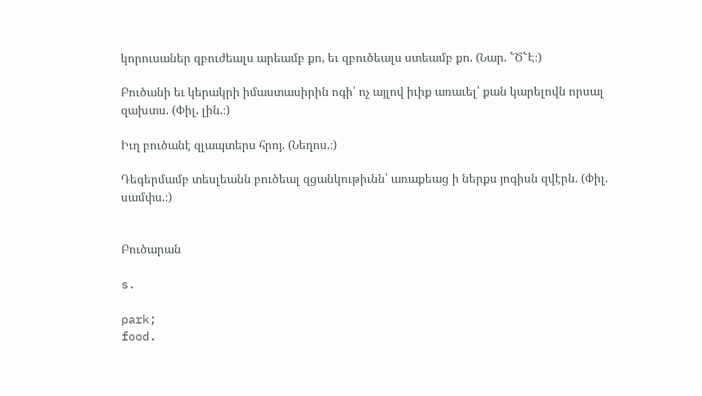կորուսաներ զբուժեալս արեամբ քո, եւ զբուծեալս ստեամբ քո. (Նար. ՟Ծ՟Է։)

Բուծանի եւ կերակրի իմաստասիրին ոգի՝ ոչ այլով իւիք առաւել՝ քան կարելովն որսալ զախտս. (Փիլ. լին.։)

Իւղ բուծանէ զլապտերս հրոյ. (Նեղոս.։)

Դեգերմամբ տեսլեանն բուծեալ զցանկութիւնն՝ առաքեաց ի ներքս յոգիսն զվէրն. (Փիլ. սամփս.։)


Բուծարան

s.

park;
food.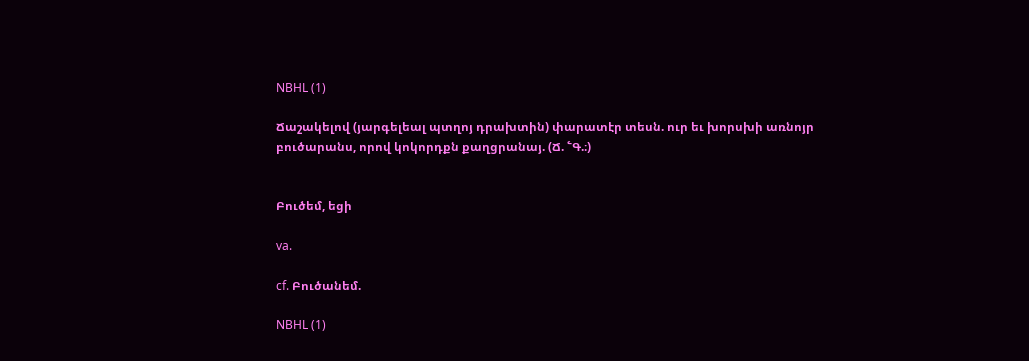NBHL (1)

Ճաշակելով (յարգելեալ պտղոյ դրախտին) փարատէր տեսն. ուր եւ խորսխի առնոյր բուծարանս, որով կոկորդքն քաղցրանայ. (Ճ. ՟Գ.։)


Բուծեմ, եցի

va.

cf. Բուծանեմ.

NBHL (1)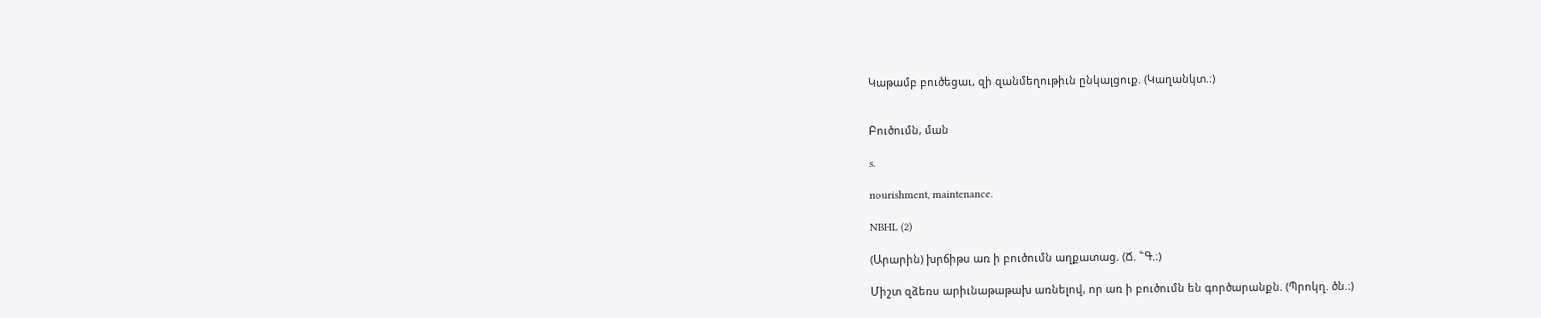Կաթամբ բուծեցաւ, զի զանմեղութիւն ընկալցուք. (Կաղանկտ.։)


Բուծումն, ման

s.

nourishment, maintenance.

NBHL (2)

(Արարին) խրճիթս առ ի բուծումն աղքատաց. (Ճ. ՟Գ.։)

Միշտ զձեռս արիւնաթաթախ առնելով, որ առ ի բուծումն են գործարանքն. (Պրոկղ. ծն.։)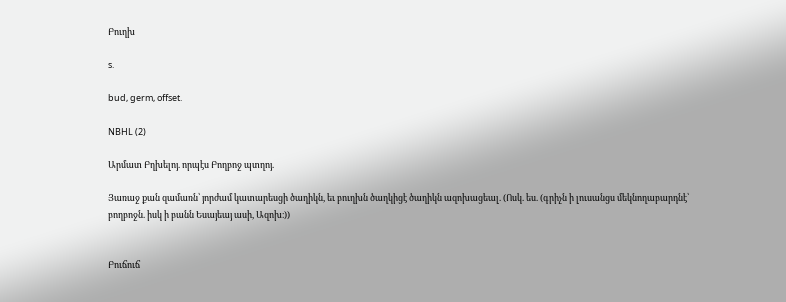Բուղխ

s.

bud, germ, offset.

NBHL (2)

Արմատ Բղխելոյ. որպէս Բողբոջ պտղոյ.

Յառաջ քան զամառն՝ յորժամ կատարեսցի ծաղիկն, եւ բուղխն ծաղկիցէ ծաղիկն ազոխացեալ. (Ոսկ. ես. (գրիչն ի լուսանցս մեկնողաբարդնէ՝ բողբոջն. իսկ ի բանն Եսայեայ ասի, Ազոխ։))


Բուճուճ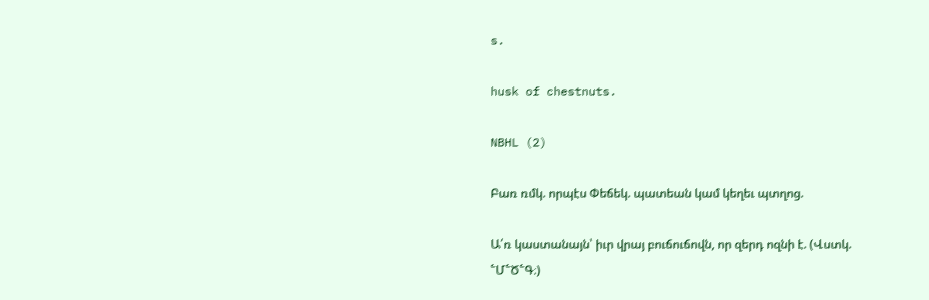s.

husk of chestnuts.

NBHL (2)

Բառ ռմկ. որպէս Փեճեկ. պատեան կամ կեղեւ պտղոց.

Ա՛ռ կաստանայն՝ իւր վրայ բուճուճովն, որ զերդ ոզնի է. (Վստկ. ՟Մ՟Ծ՟Գ։)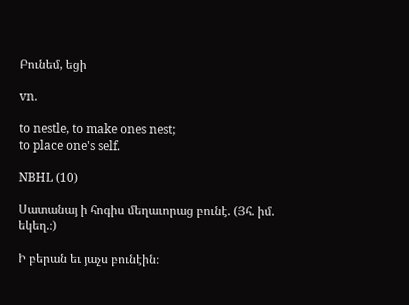Բունեմ, եցի

vn.

to nestle, to make ones nest;
to place one's self.

NBHL (10)

Սատանայ ի հոգիս մեղաւորաց բունէ. (Յհ. իմ. եկեղ.։)

Ի բերան եւ յաչս բունէին։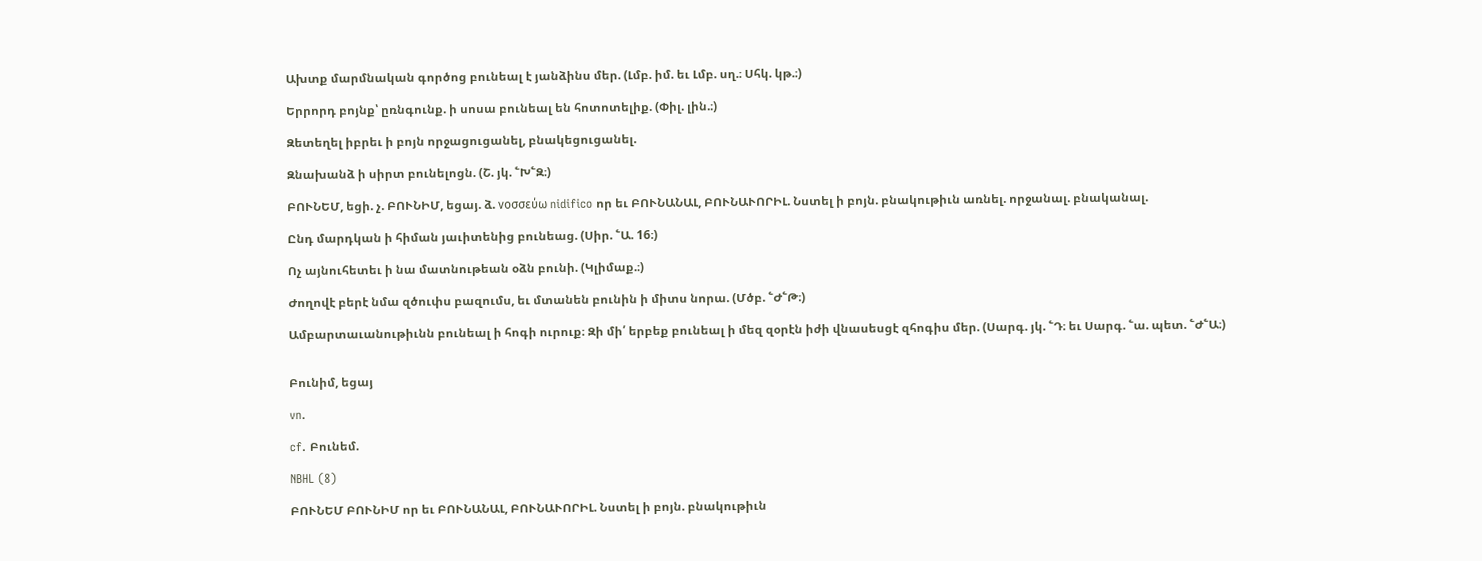Ախտք մարմնական գործոց բունեալ է յանձինս մեր. (Լմբ. իմ. եւ Լմբ. սղ.։ Սհկ. կթ.։)

Երրորդ բոյնք՝ ըռնգունք. ի սոսա բունեալ են հոտոտելիք. (Փիլ. լին.։)

Զետեղել իբրեւ ի բոյն որջացուցանել, բնակեցուցանել.

Զնախանձ ի սիրտ բունելոցն. (Շ. յկ. ՟Խ՟Զ։)

ԲՈՒՆԵՄ, եցի. չ. ԲՈՒՆԻՄ, եցայ. ձ. νοσσεύω nidifico որ եւ ԲՈՒՆԱՆԱԼ, ԲՈՒՆԱՒՈՐԻԼ. Նստել ի բոյն. բնակութիւն առնել. որջանալ. բնականալ.

Ընդ մարդկան ի հիման յաւիտենից բունեաց. (Սիր. ՟Ա. 16։)

Ոչ այնուհետեւ ի նա մատնութեան օձն բունի. (Կլիմաք.։)

Ժողովէ բերէ նմա զծուփս բազումս, եւ մտանեն բունին ի միտս նորա. (Մծբ. ՟Ժ՟Թ։)

Ամբարտաւանութիւնն բունեալ ի հոգի ուրուք։ Զի մի՛ երբեք բունեալ ի մեզ զօրէն իժի վնասեսցէ զհոգիս մեր. (Սարգ. յկ. ՟Դ։ եւ Սարգ. ՟ա. պետ. ՟Ժ՟Ա։)


Բունիմ, եցայ

vn.

cf. Բունեմ.

NBHL (8)

ԲՈՒՆԵՄ ԲՈՒՆԻՄ որ եւ ԲՈՒՆԱՆԱԼ, ԲՈՒՆԱՒՈՐԻԼ. Նստել ի բոյն. բնակութիւն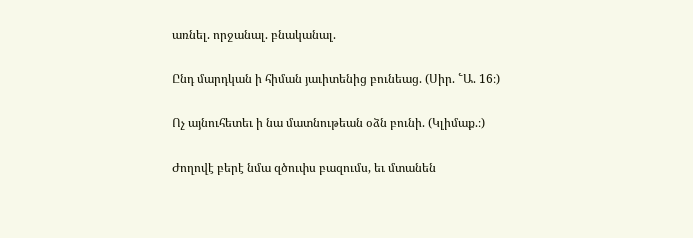առնել. որջանալ. բնականալ.

Ընդ մարդկան ի հիման յաւիտենից բունեաց. (Սիր. ՟Ա. 16։)

Ոչ այնուհետեւ ի նա մատնութեան օձն բունի. (Կլիմաք.։)

Ժողովէ բերէ նմա զծուփս բազումս, եւ մտանեն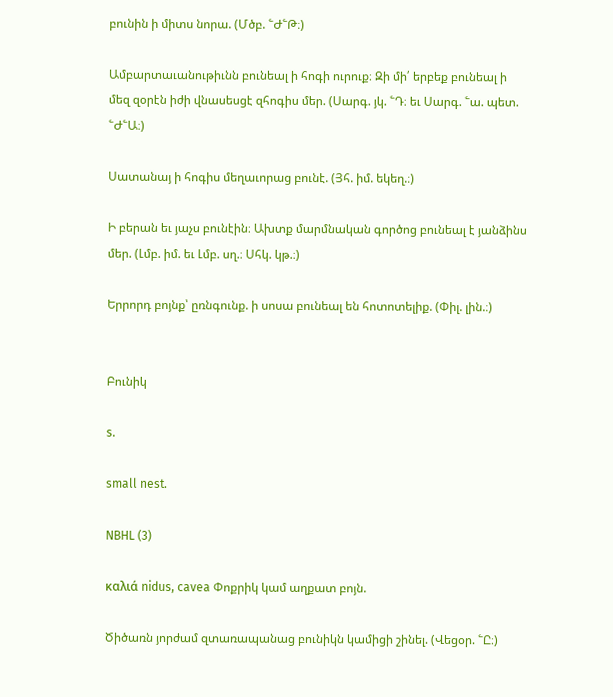բունին ի միտս նորա. (Մծբ. ՟Ժ՟Թ։)

Ամբարտաւանութիւնն բունեալ ի հոգի ուրուք։ Զի մի՛ երբեք բունեալ ի մեզ զօրէն իժի վնասեսցէ զհոգիս մեր. (Սարգ. յկ. ՟Դ։ եւ Սարգ. ՟ա. պետ. ՟Ժ՟Ա։)

Սատանայ ի հոգիս մեղաւորաց բունէ. (Յհ. իմ. եկեղ.։)

Ի բերան եւ յաչս բունէին։ Ախտք մարմնական գործոց բունեալ է յանձինս մեր. (Լմբ. իմ. եւ Լմբ. սղ.։ Սհկ. կթ.։)

Երրորդ բոյնք՝ ըռնգունք. ի սոսա բունեալ են հոտոտելիք. (Փիլ. լին.։)


Բունիկ

s.

small nest.

NBHL (3)

καλιά nidus, cavea Փոքրիկ կամ աղքատ բոյն.

Ծիծառն յորժամ զտառապանաց բունիկն կամիցի շինել. (Վեցօր. ՟Ը։)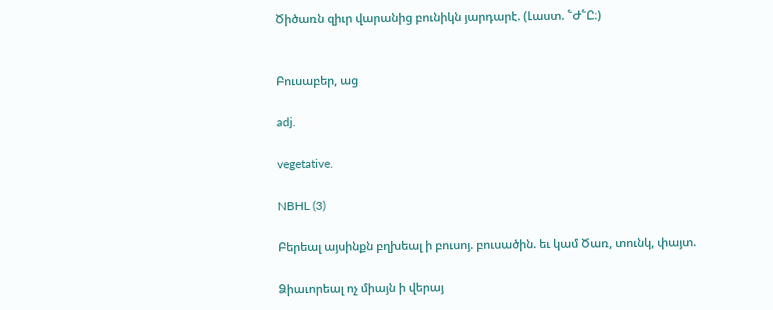Ծիծառն զիւր վարանից բունիկն յարդարէ. (Լաստ. ՟Ժ՟Ը։)


Բուսաբեր, աց

adj.

vegetative.

NBHL (3)

Բերեալ այսինքն բղխեալ ի բուսոյ. բուսածին. եւ կամ Ծառ, տունկ, փայտ.

Ձիաւորեալ ոչ միայն ի վերայ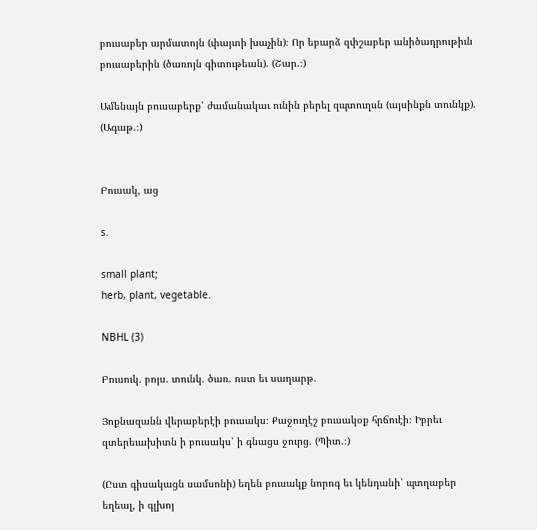բուսաբեր արմատոյն (փայտի խաչին)։ Որ եբարձ զփշաբեր անիծադրութիւն բուսաբերին (ծառոյն գիտութեան). (Շար.։)

Ամենայն բուսաբերք՝ ժամանակաւ ունին բերել զպտուղսն (այսինքն տունկք). (Ագաթ.։)


Բուսակ, աց

s.

small plant;
herb, plant, vegetable.

NBHL (3)

Բուսուկ. բոյս. տունկ. ծառ. ոստ եւ սաղարթ.

Յոքնազանն վերաբերէի բուսակս։ Քաջուղէշ բուսակօք հրճուէի։ Իբրեւ զտերեւախիտն ի բուսակս՝ ի գնացս ջուրց. (Պիտ.։)

(Ըստ գիսակացն սամսոնի) եղեն բուսակք նորոգ եւ կենդանի՝ պտղաբեր եղեալ, ի գլխոյ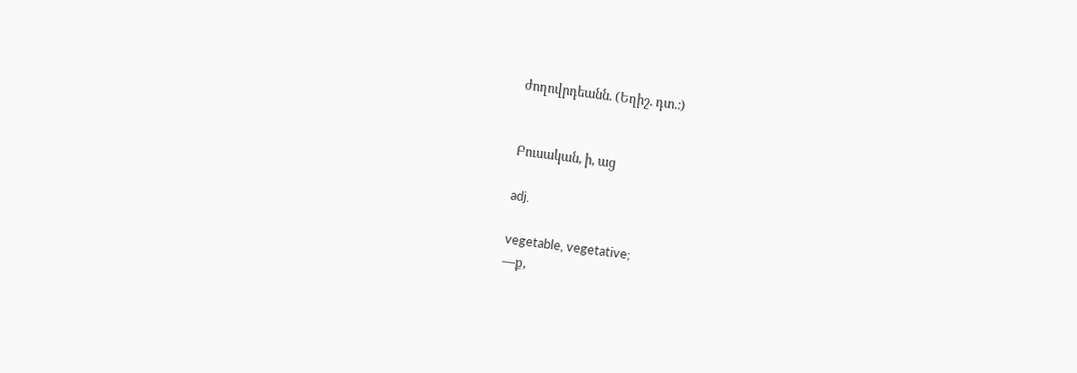ժողովրդեանն. (Եղիշ. դտ.։)


Բուսական, ի, աց

adj.

vegetable, vegetative;
—ք,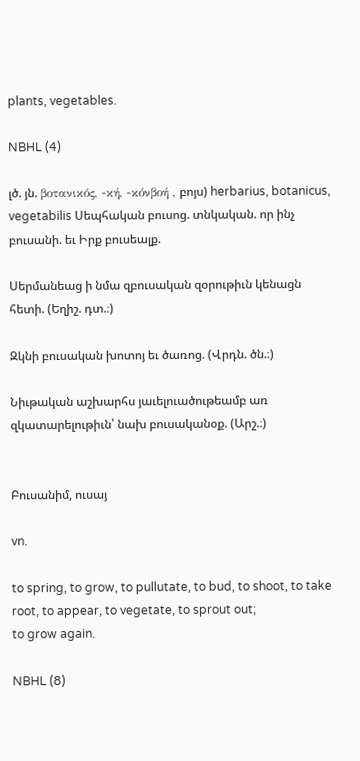plants, vegetables.

NBHL (4)

լծ. յն. βοτανικός, -κή, -κόνβοή , բոյս) herbarius, botanicus, vegetabilis Սեպհական բուսոց. տնկական. որ ինչ բուսանի. եւ Իրք բուսեալք.

Սերմանեաց ի նմա զբուսական զօրութիւն կենացն հետի. (Եղիշ. դտ.։)

Զկնի բուսական խոտոյ եւ ծառոց. (Վրդն. ծն.։)

Նիւթական աշխարհս յաւելուածութեամբ առ զկատարելութիւն՝ նախ բուսականօք. (Արշ.։)


Բուսանիմ, ուսայ

vn.

to spring, to grow, to pullutate, to bud, to shoot, to take root, to appear, to vegetate, to sprout out;
to grow again.

NBHL (8)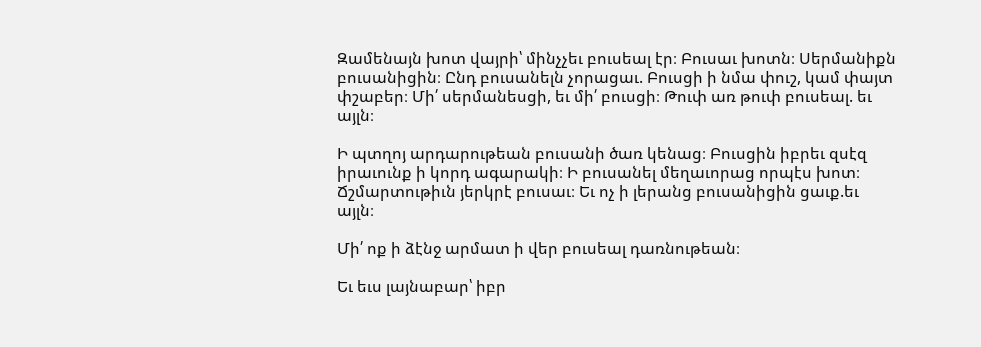Զամենայն խոտ վայրի՝ մինչչեւ բուսեալ էր։ Բուսաւ խոտն։ Սերմանիքն բուսանիցին։ Ընդ բուսանելն չորացաւ. Բուսցի ի նմա փուշ, կամ փայտ փշաբեր։ Մի՛ սերմանեսցի, եւ մի՛ բուսցի։ Թուփ առ թուփ բուսեալ. եւ այլն։

Ի պտղոյ արդարութեան բուսանի ծառ կենաց։ Բուսցին իբրեւ զսէզ իրաւունք ի կորդ ագարակի։ Ի բուսանել մեղաւորաց որպէս խոտ։ Ճշմարտութիւն յերկրէ բուսաւ։ Եւ ոչ ի լերանց բուսանիցին ցաւք.եւ այլն։

Մի՛ ոք ի ձէնջ արմատ ի վեր բուսեալ դառնութեան։

Եւ եւս լայնաբար՝ իբր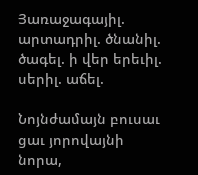Յառաջագայիլ. արտադրիլ. ծնանիլ. ծագել. ի վեր երեւիլ. սերիլ. աճել.

Նոյնժամայն բուսաւ ցաւ յորովայնի նորա,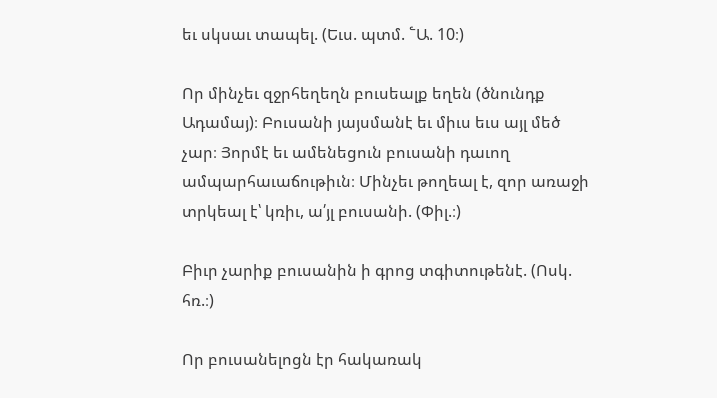եւ սկսաւ տապել. (Եւս. պտմ. ՟Ա. 10։)

Որ մինչեւ զջրհեղեղն բուսեալք եղեն (ծնունդք Ադամայ)։ Բուսանի յայսմանէ եւ միւս եւս այլ մեծ չար։ Յորմէ եւ ամենեցուն բուսանի դաւող ամպարհաւաճութիւն։ Մինչեւ թողեալ է, զոր առաջի տրկեալ է՝ կռիւ, ա՛յլ բուսանի. (Փիլ.։)

Բիւր չարիք բուսանին ի գրոց տգիտութենէ. (Ոսկ. հռ.։)

Որ բուսանելոցն էր հակառակ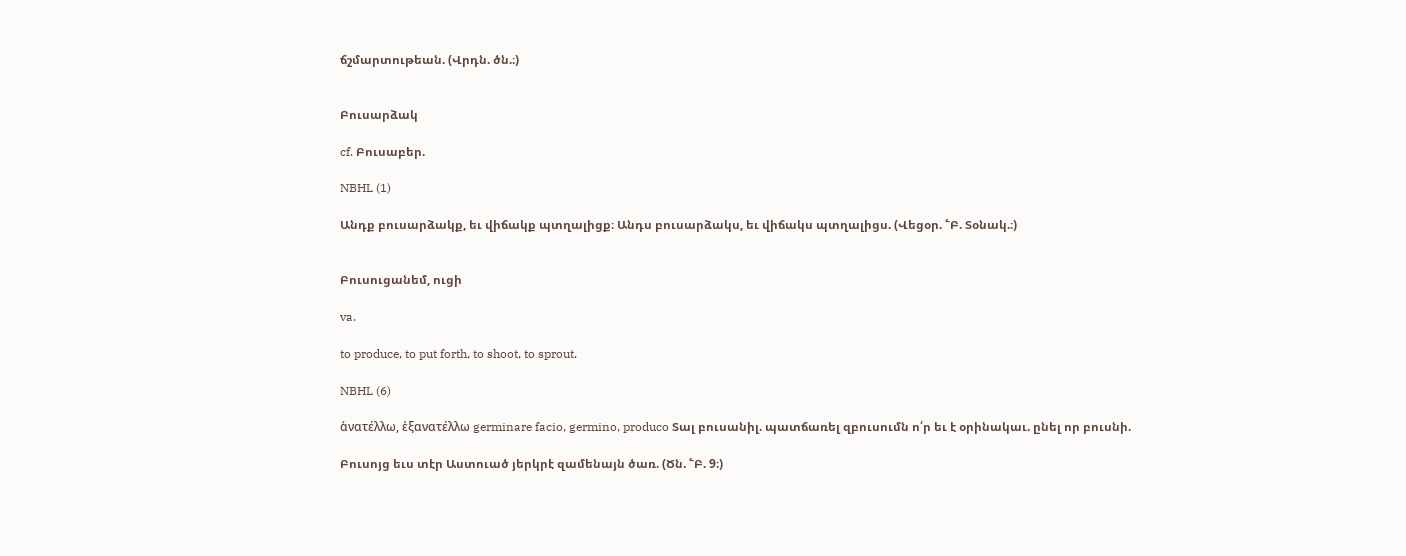ճշմարտութեան. (Վրդն. ծն.։)


Բուսարձակ

cf. Բուսաբեր.

NBHL (1)

Անդք բուսարձակք, եւ վիճակք պտղալիցք։ Անդս բուսարձակս, եւ վիճակս պտղալիցս. (Վեցօր. ՟Բ. Տօնակ.։)


Բուսուցանեմ, ուցի

va.

to produce, to put forth, to shoot, to sprout.

NBHL (6)

ἁνατέλλω, ἑξανατέλλω germinare facio, germino, produco Տալ բուսանիլ. պատճառել զբուսումն ո՛ր եւ է օրինակաւ. ընել որ բուսնի.

Բուսոյց եւս տէր Աստուած յերկրէ զամենայն ծառ. (Ծն. ՟Բ. 9։)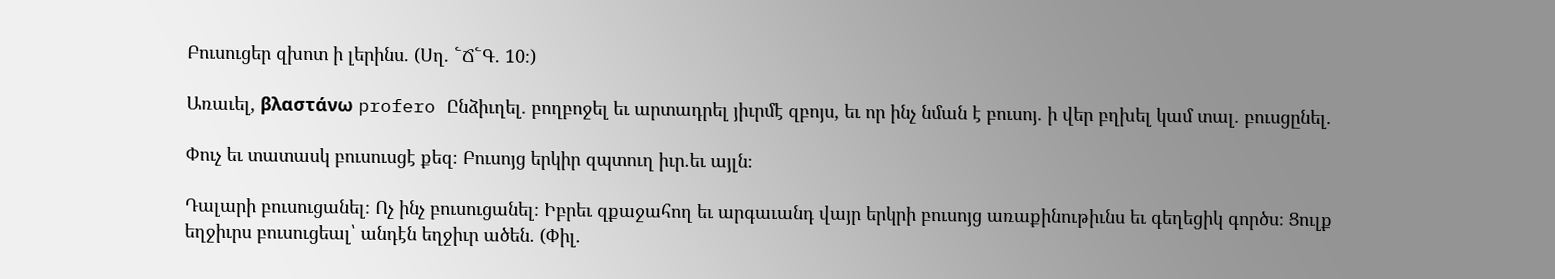Բուսուցեր զխոտ ի լերինս. (Սղ. ՟Ճ՟Գ. 10։)

Առաւել, βλαστάνω profero Ընձիւղել. բողբոջել եւ արտադրել յիւրմէ զբոյս, եւ որ ինչ նման է բուսոյ. ի վեր բղխել կամ տալ. բուսցընել.

Փուչ եւ տատասկ բուսուսցէ քեզ։ Բուսոյց երկիր զպտուղ իւր.եւ այլն։

Դալարի բուսուցանել։ Ոչ ինչ բուսուցանել։ Իբրեւ զքաջահող եւ արգաւանդ վայր երկրի բուսոյց առաքինութիւնս եւ գեղեցիկ գործս։ Ցուլք եղջիւրս բուսուցեալ՝ անդէն եղջիւր ածեն. (Փիլ.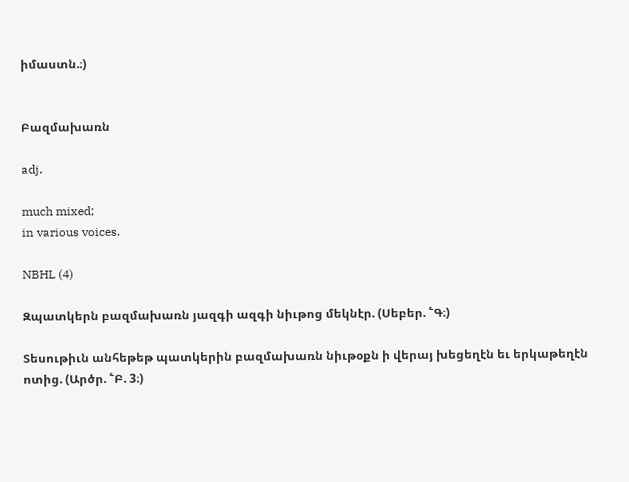իմաստն.։)


Բազմախառն

adj.

much mixed;
in various voices.

NBHL (4)

Զպատկերն բազմախառն յազգի ազգի նիւթոց մեկնէր. (Սեբեր. ՟Գ։)

Տեսութիւն անհեթեթ պատկերին բազմախառն նիւթօքն ի վերայ խեցեղէն եւ երկաթեղէն ոտից. (Արծր. ՟Բ. 3։)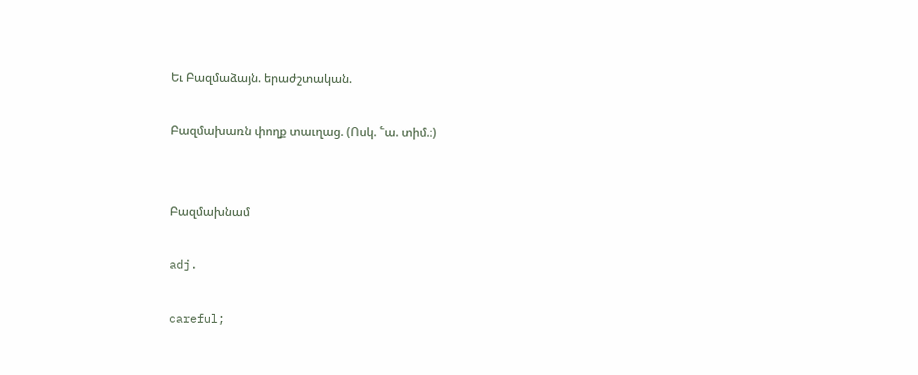Եւ Բազմաձայն. երաժշտական.

Բազմախառն փողք տաւղաց. (Ոսկ. ՟ա. տիմ.։)


Բազմախնամ

adj.

careful;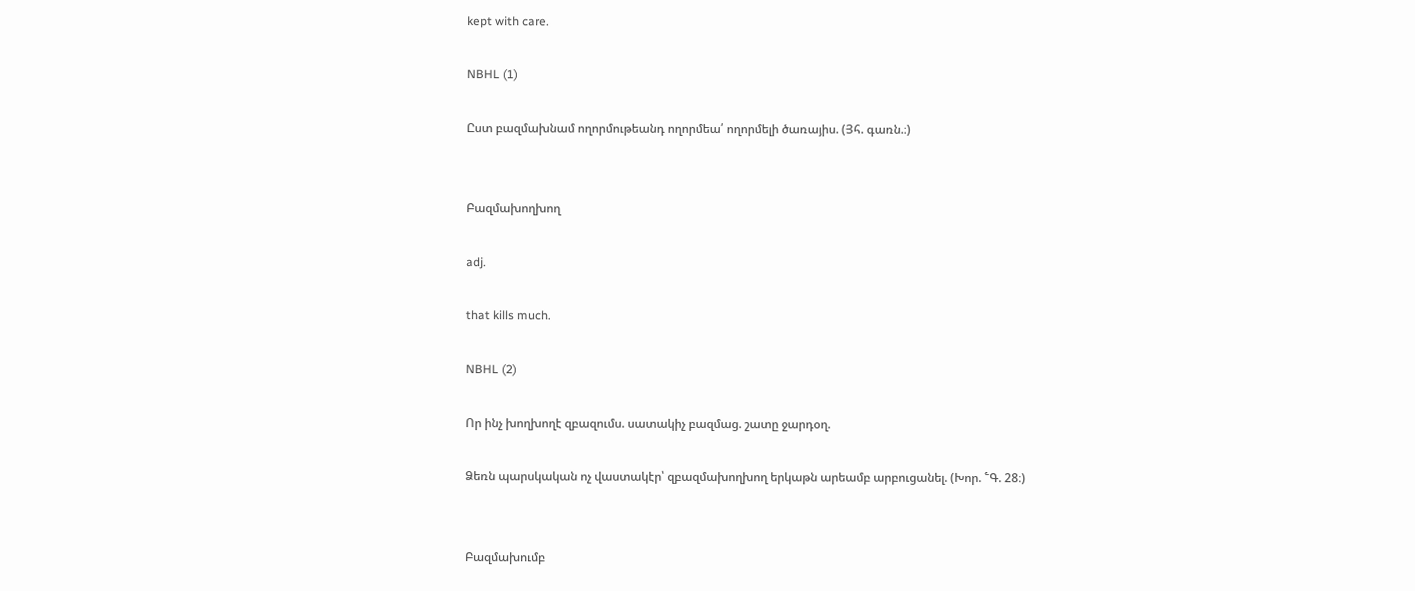kept with care.

NBHL (1)

Ըստ բազմախնամ ողորմութեանդ ողորմեա՛ ողորմելի ծառայիս. (Յհ. գառն.։)


Բազմախողխող

adj.

that kills much.

NBHL (2)

Որ ինչ խողխողէ զբազումս. սատակիչ բազմաց. շատը ջարդօղ.

Ձեռն պարսկական ոչ վաստակէր՝ զբազմախողխող երկաթն արեամբ արբուցանել. (Խոր. ՟Գ. 28։)


Բազմախումբ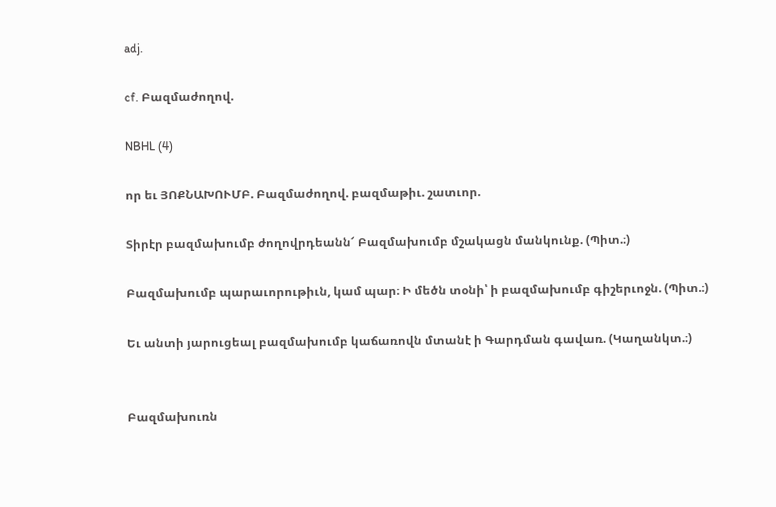adj.

cf. Բազմաժողով.

NBHL (4)

որ եւ ՅՈՔՆԱԽՈՒՄԲ. Բազմաժողով. բազմաթիւ. շատւոր.

Տիրէր բազմախումբ ժողովրդեանն՜ Բազմախումբ մշակացն մանկունք. (Պիտ.։)

Բազմախումբ պարաւորութիւն, կամ պար։ Ի մեծն տօնի՝ ի բազմախումբ գիշերւոջն. (Պիտ.։)

Եւ անտի յարուցեալ բազմախումբ կաճառովն մտանէ ի Գարդման գավառ. (Կաղանկտ.։)


Բազմախուռն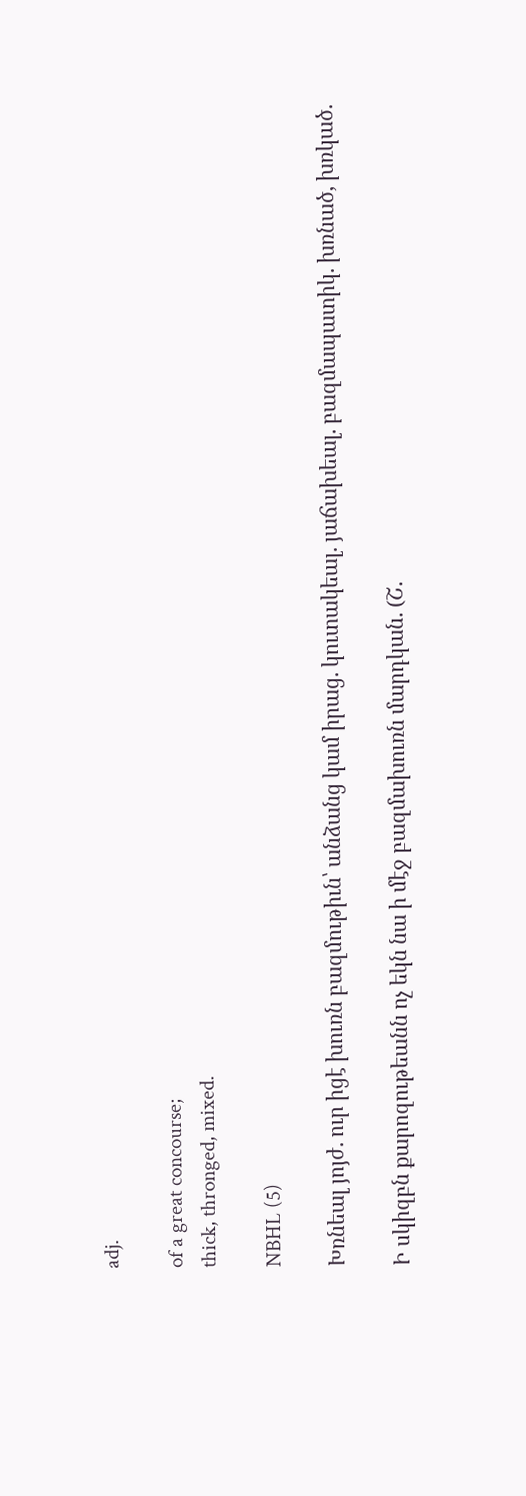adj.

of a great concourse;
thick, thronged, mixed.

NBHL (5)

Խռնեալ յոյժ. ուր իցէ խուռն բազմութիւն՝ անձանց կամ իրաց. կուտակեալ. յաճախեալ. բազմապատիկ. խռնած, խռկած.

Ի սկիզբն քարոզութեանն ոչ եկն նա ի մէջ բազմախուռն մարդկան. (Շ.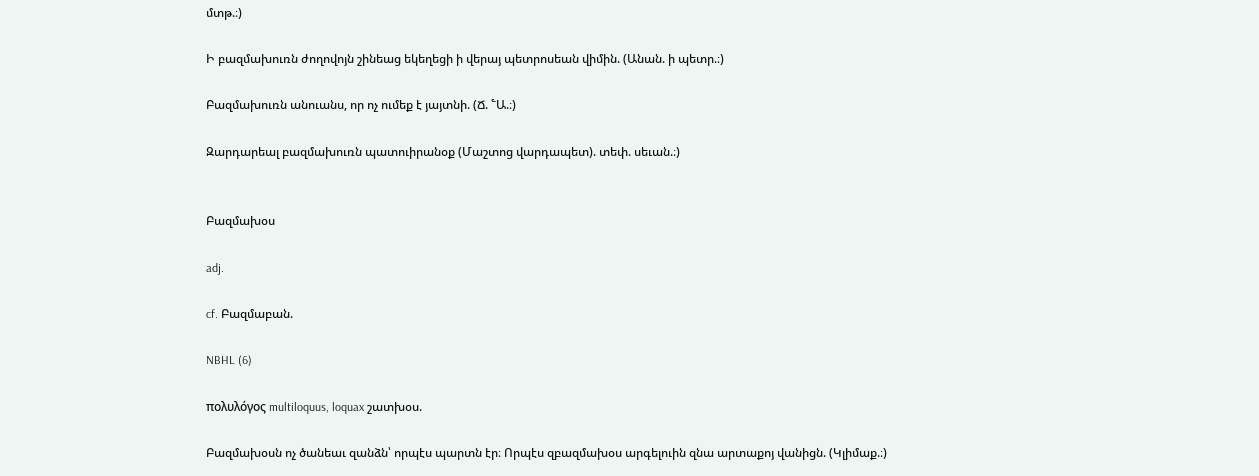մտթ.։)

Ի բազմախուռն ժողովոյն շինեաց եկեղեցի ի վերայ պետրոսեան վիմին. (Անան. ի պետր.։)

Բազմախուռն անուանս, որ ոչ ումեք է յայտնի. (Ճ. ՟Ա.։)

Զարդարեալ բազմախուռն պատուիրանօք (Մաշտոց վարդապետ). տեփ. սեւան.։)


Բազմախօս

adj.

cf. Բազմաբան.

NBHL (6)

πολυλόγος multiloquus, loquax շատխօս.

Բազմախօսն ոչ ծանեաւ զանձն՝ որպէս պարտն էր։ Որպէս զբազմախօս արգելուին զնա արտաքոյ վանիցն. (Կլիմաք.։)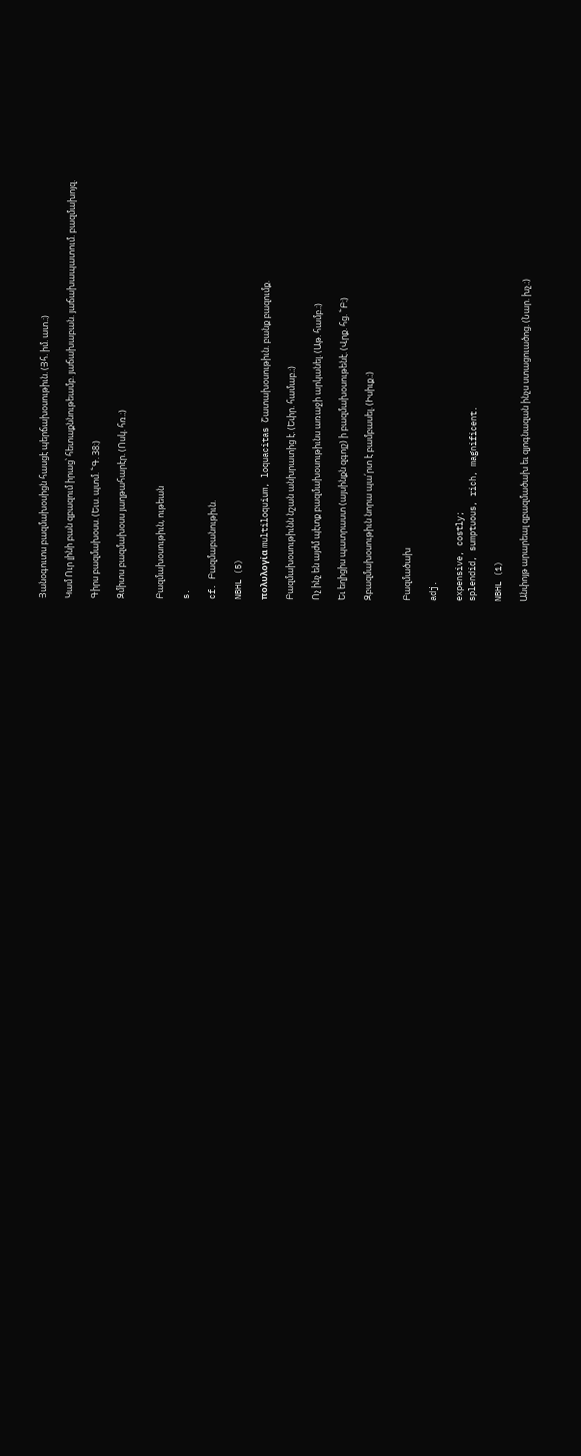Յանօգուտս բազմախօսիցն հասցէ պերճախօսութիւն. (Յհ. իմ. ատ.։)

Կամ Ուր լինի բան զբազում իրաց՝ հետաքննութեամբ. յաճախաբան. յաճախապատում. բազմախոյզ.

Գիրս բազմախօսս. (Եւս. պտմ. ՟Գ. 38։)

Զմիտս բազմախօսս յաղթահարէր. (Ոսկ. հռ.։)


Բազմախօսութիւն, ութեան

s.

cf. Բազմաբանութիւն.

NBHL (5)

πολυλογία multiloquium, loquacitas Շատախօսութիւն. բանք բազումք.

Բազմախօսութիւնն նշան անխրատից է. (Եփր. համաբ.։)

Ոչ ինչ են այժմ պէտք բազմախօսութիւնս առաջի արկանել. (Աթ. համբ.։)

Եւ եղիցիս պատրաստ (այսինքն զգոյշ) ի բազմախօսութենէ. (Վրք. հց. ՟Բ։)

Զբազմախօսութիւն նորա պա՛րտ է բամբասել. (Իսիւք.։)


Բազմածախ

adj.

expensive, costly;
splendid, sumptuous, rich, magnificent.

NBHL (1)

Անփոյթ արարեալ զբազմածախ եւ զյոգնազան ինչս ստացուածոց. (Նար. խչ.։)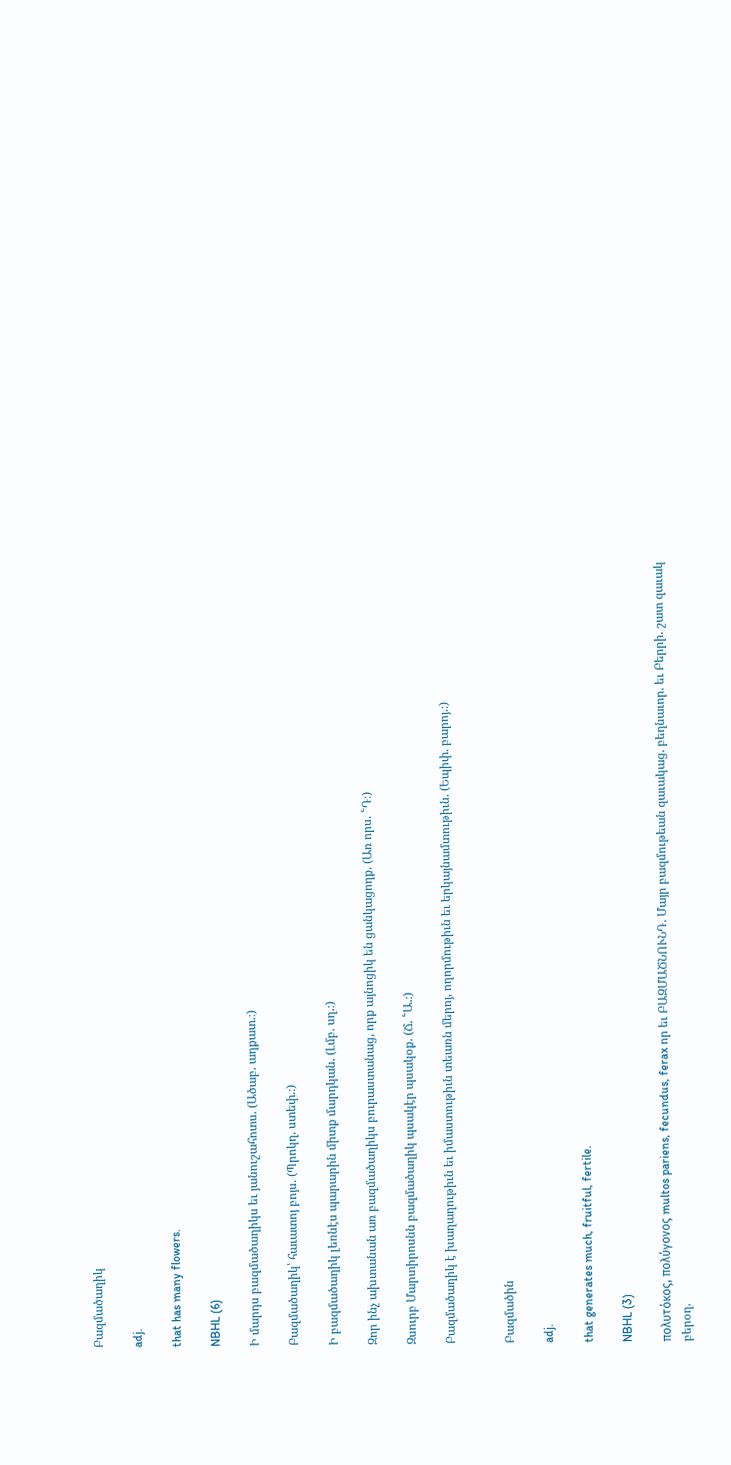Բազմածաղիկ

adj.

that has many flowers.

NBHL (6)

Ի մարդս բազմածաղիկս եւ յանուշահոտս. (Ածաբ. աղքատ.։)

Բազմածաղիկ՝ հաւատոյ բոյս. (Պրոկղ. ստեփ.։)

Ի բազմածաղիկ լեռնէս պարարին միտք մարդկան. (Լմբ. սղ.։)

Զոր ինչ ախտանան առ բազմածաղիկս բուրաստանաց, որք այնոցիկ են ցանկացողք. (Առ որս. ՟Դ։)

Զսուրբ Մարտիրոսնն բազմածաղիկ պսակէր պսակօք. (Ճ. ՟Ա.։)

Բազմածաղիկ է խաղաղութիւն եւ իմաստութիւն տեառն մերոյ, ողորմութիւն եւ երկայնամտութիւն. (Եպիփ. բարոյ.։)


Բազմածին

adj.

that generates much, fruitful, fertile.

NBHL (3)

πολυτόκος, πολύγονος multos pariens, fecundus, ferax որ եւ ԲԱԶՄԱԾՆՈՒՆԴ. Մայր բազմութեան զաւակաց. բեղնաւոր. եւ Բերրի. շատ զաւակ բերօղ.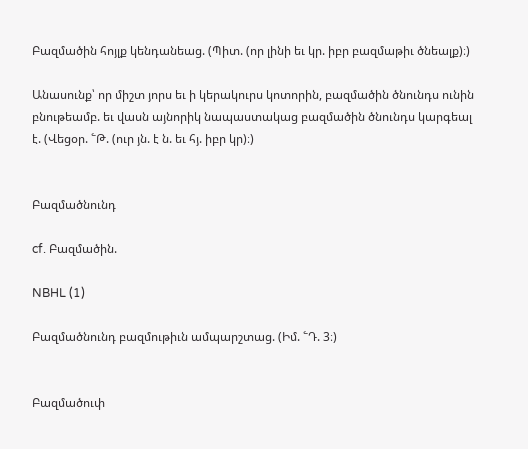Բազմածին հոյլք կենդանեաց. (Պիտ. (որ լինի եւ կր. իբր բազմաթիւ ծնեալք)։)

Անասունք՝ որ միշտ յորս եւ ի կերակուրս կոտորին, բազմածին ծնունդս ունին բնութեամբ. եւ վասն այնորիկ նապաստակաց բազմածին ծնունդս կարգեալ է. (Վեցօր. ՟Թ. (ուր յն. է ն. եւ հյ. իբր կր)։)


Բազմածնունդ

cf. Բազմածին.

NBHL (1)

Բազմածնունդ բազմութիւն ամպարշտաց. (Իմ. ՟Դ. 3։)


Բազմածուփ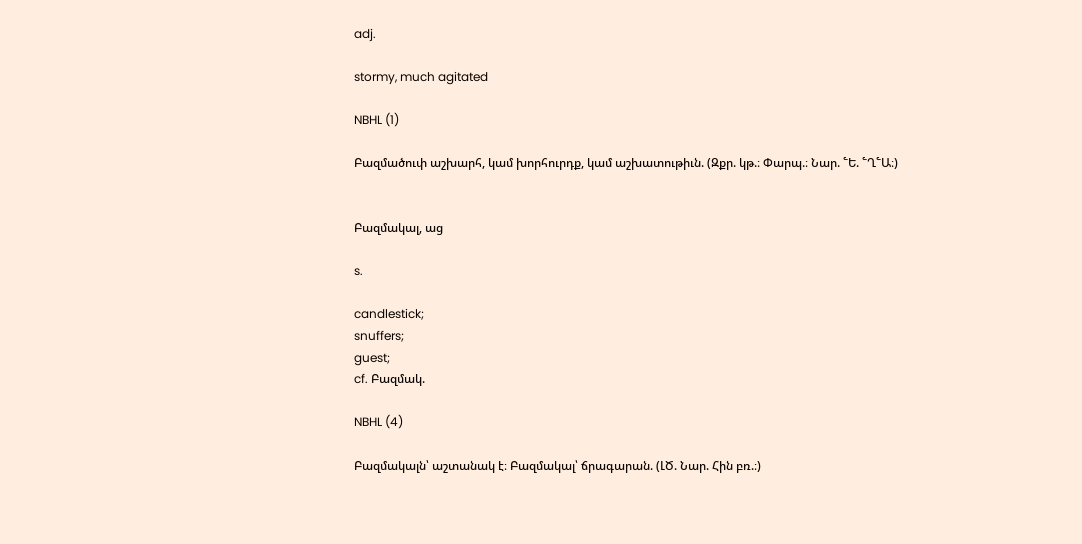adj.

stormy, much agitated

NBHL (1)

Բազմածուփ աշխարհ, կամ խորհուրդք, կամ աշխատութիւն. (Զքր. կթ.։ Փարպ.։ Նար. ՟Ե. ՟Ղ՟Ա։)


Բազմակալ, աց

s.

candlestick;
snuffers;
guest;
cf. Բազմակ.

NBHL (4)

Բազմակալն՝ աշտանակ է։ Բազմակալ՝ ճրագարան. (ԼԾ. Նար. Հին բռ.։)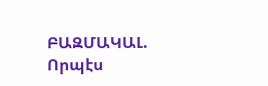ԲԱԶՄԱԿԱԼ. Որպէս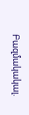Բազմակակալ.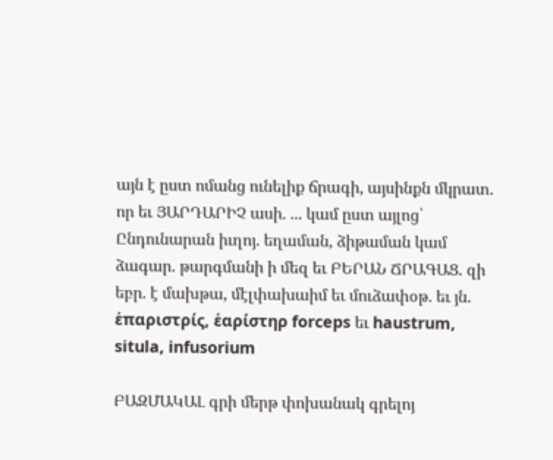այն է ըստ ոմանց ունելիք ճրագի, այսինքն մկրատ. որ եւ ՅԱՐԴԱՐԻՉ ասի. ... կամ ըստ այլոց՝ Ընդունարան իւղոյ. եղաման, ձիթաման կամ ձագար. թարգմանի ի մեզ եւ ԲԵՐԱՆ ՃՐԱԳԱՑ. զի եբր. է մախթա, մէլփախաիմ եւ մուձափօթ. եւ յն. ἑπαριστρίς, ἑαρίστηρ forceps եւ haustrum, situla, infusorium

ԲԱԶՄԱԿԱԼ գրի մերթ փոխանակ գրելոյ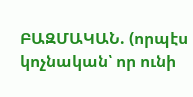ԲԱԶՄԱԿԱՆ. (որպէս կոչնական՝ որ ունի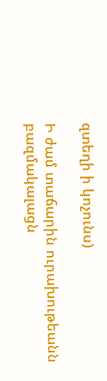զտեղի ի կոչունս)

Ի ժամ տաճարին ուրախութեանն բազմակալացն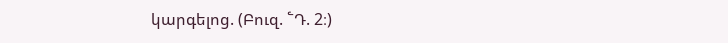կարգելոց. (Բուզ. ՟Դ. 2։)